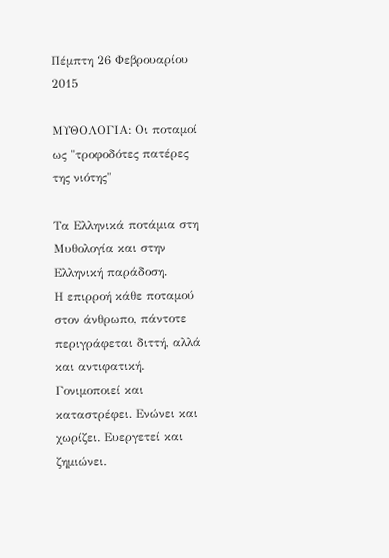Πέμπτη 26 Φεβρουαρίου 2015

ΜΥΘΟΛΟΓΙΑ: Οι ποταμοί ως "τροφοδότες πατέρες της νιότης"

Τα Ελληνικά ποτάμια στη Μυθολογία και στην Ελληνική παράδοση.
Η επιρροή κάθε ποταμού στον άνθρωπο, πάντοτε περιγράφεται διττή, αλλά και αντιφατική. Γονιμοποιεί και καταστρέφει. Ενώνει και χωρίζει. Ευεργετεί και ζημιώνει.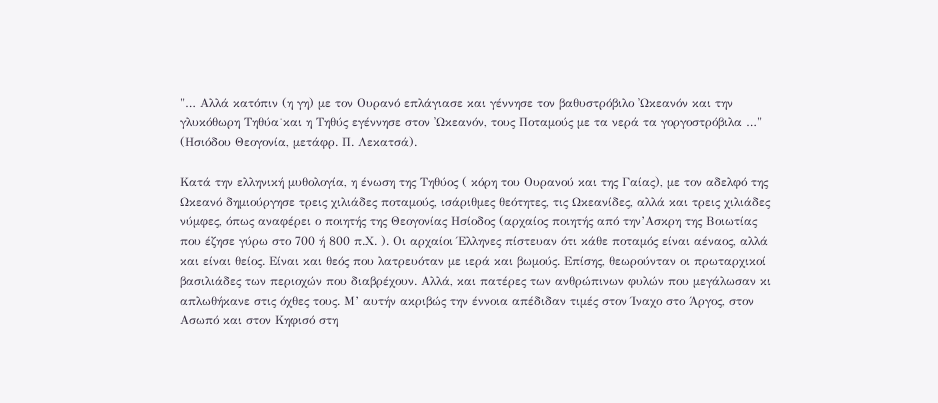"… Αλλά κατόπιν (η γη) με τον Ουρανό επλάγιασε και γέννησε τον βαθυστρόβιλο ᾽Ωκεανόν και την γλυκόθωρη Τηθύα˙και η Τηθύς εγέννησε στον ᾽Ωκεανόν, τους Ποταμούς με τα νερά τα γοργοστρόβιλα …" (Ησιόδου Θεογονία, μετάφρ. Π. Λεκατσά).

Κατά την ελληνική μυθολογία, η ένωση της Τηθύος ( κόρη του Ουρανού και της Γαίας), με τον αδελφό της Ωκεανό δημιούργησε τρεις χιλιάδες ποταμούς, ισάριθμες θεότητες, τις Ωκεανίδες, αλλά και τρεις χιλιάδες νύμφες, όπως αναφέρει ο ποιητής της Θεογονίας Ησίοδος (αρχαίος ποιητής από την’Ασκρη της Βοιωτίας που έζησε γύρω στο 700 ή 800 π.Χ. ). Οι αρχαίοι Έλληνες πίστευαν ότι κάθε ποταμός είναι αέναος, αλλά και είναι θείος. Είναι και θεός που λατρευόταν με ιερά και βωμούς. Επίσης, θεωρούνταν οι πρωταρχικοί βασιλιάδες των περιοχών που διαβρέχουν. Αλλά, και πατέρες των ανθρώπινων φυλών που μεγάλωσαν κι απλωθήκανε στις όχθες τους. Μ’ αυτήν ακριβώς την έννοια απέδιδαν τιμές στον Ίναχο στο Άργος, στον Ασωπό και στον Κηφισό στη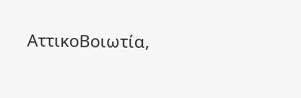ΑττικοΒοιωτία,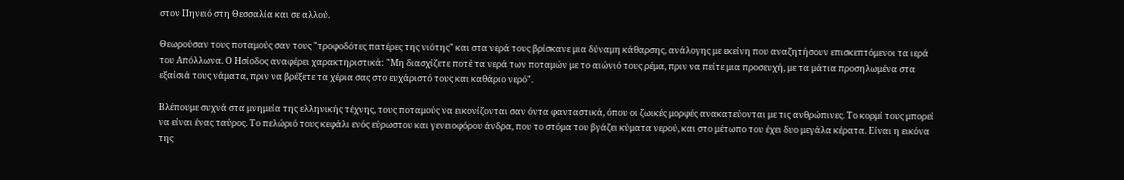στον Πηνειό στη Θεσσαλία και σε αλλού.

Θεωρούσαν τους ποταμούς σαν τους "τροφοδότες πατέρες της νιότης" και στα νερά τους βρίσκανε μια δύναμη κάθαρσης, ανάλογης με εκείνη που αναζητήσουν επισκεπτόμενοι τα ιερά του Απόλλωνα. Ο Ησίοδος αναφέρει χαρακτηριστικά: "Μη διασχίζετε ποτέ τα νερά των ποταμών με το αιώνιό τους ρέμα, πριν να πείτε μια προσευχή, με τα μάτια προσηλωμένα στα εξαίσιά τους νάματα, πριν να βρέξετε τα χέρια σας στο ευχάριστό τους και καθάριο νερό".

Βλέπουμε συχνά στα μνημεία της ελληνικής τέχνης, τους ποταμούς να εικονίζονται σαν όντα φανταστικά, όπου οι ζωικές μορφές ανακατεύονται με τις ανθρώπινες. Το κορμί τους μπορεί να είναι ένας ταύρος. Το πελώριό τους κεφάλι ενός εύρωστου και γενειοφόρου άνδρα, που το στόμα του βγάζει κύματα νερού, και στο μέτωπο του έχει δυο μεγάλα κέρατα. Είναι η εικόνα της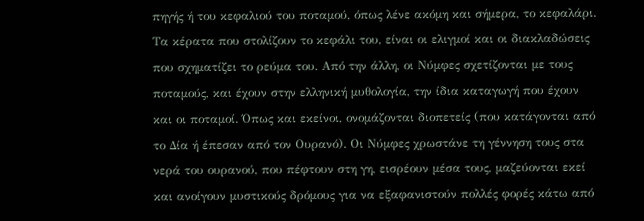πηγής ή του κεφαλιού του ποταμού, όπως λένε ακόμη και σήμερα, το κεφαλάρι. Τα κέρατα που στολίζουν το κεφάλι του, είναι οι ελιγμοί και οι διακλαδώσεις που σχηματίζει το ρεύμα του. Από την άλλη, οι Νύμφες σχετίζονται με τους ποταμούς, και έχουν στην ελληνική μυθολογία, την ίδια καταγωγή που έχουν και οι ποταμοί. Όπως και εκείνοι, ονομάζονται διοπετείς (που κατάγονται από το Δία ή έπεσαν από τον Ουρανό). Οι Νύμφες χρωστάνε τη γέννηση τους στα νερά του ουρανού, που πέφτουν στη γη, εισρέουν μέσα τους, μαζεύονται εκεί και ανοίγουν μυστικούς δρόμους για να εξαφανιστούν πολλές φορές κάτω από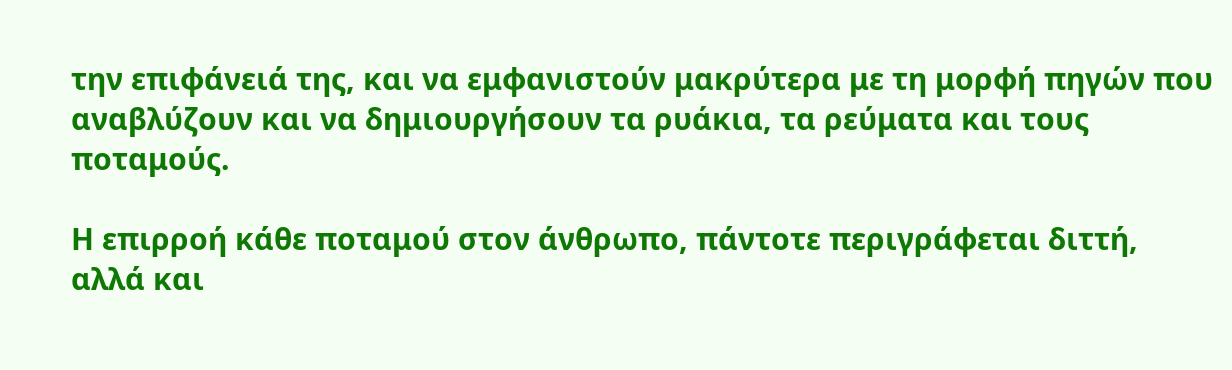την επιφάνειά της, και να εμφανιστούν μακρύτερα με τη μορφή πηγών που αναβλύζουν και να δημιουργήσουν τα ρυάκια, τα ρεύματα και τους ποταμούς.

Η επιρροή κάθε ποταμού στον άνθρωπο, πάντοτε περιγράφεται διττή, αλλά και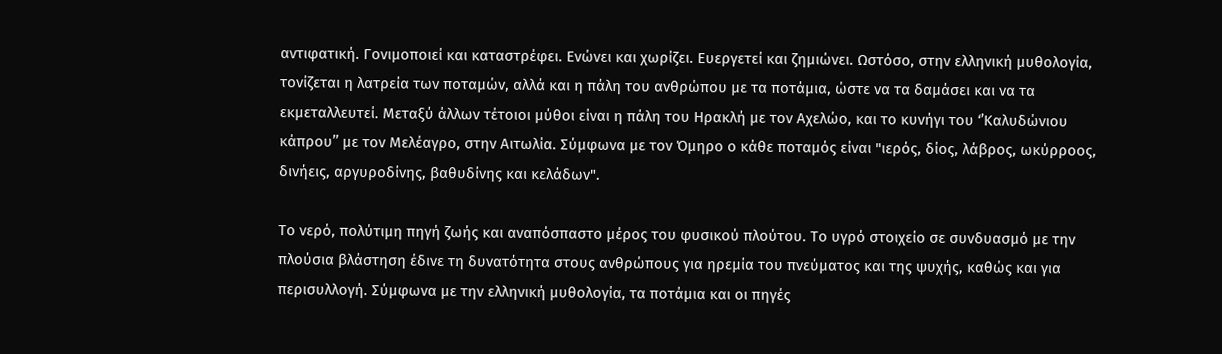αντιφατική. Γονιμοποιεί και καταστρέφει. Ενώνει και χωρίζει. Ευεργετεί και ζημιώνει. Ωστόσο, στην ελληνική μυθολογία, τονίζεται η λατρεία των ποταμών, αλλά και η πάλη του ανθρώπου με τα ποτάμια, ώστε να τα δαμάσει και να τα εκμεταλλευτεί. Μεταξύ άλλων τέτοιοι μύθοι είναι η πάλη του Ηρακλή με τον Αχελώο, και το κυνήγι του ‘’Καλυδώνιου κάπρου’’ με τον Μελέαγρο, στην Αιτωλία. Σύμφωνα με τον Όμηρο ο κάθε ποταμός είναι "ιερός, δίος, λάβρος, ωκύρροος, δινήεις, αργυροδίνης, βαθυδίνης και κελάδων".

Το νερό, πολύτιμη πηγή ζωής και αναπόσπαστο μέρος του φυσικού πλούτου. Το υγρό στοιχείο σε συνδυασμό με την πλούσια βλάστηση έδινε τη δυνατότητα στους ανθρώπους για ηρεμία του πνεύματος και της ψυχής, καθώς και για περισυλλογή. Σύμφωνα με την ελληνική μυθολογία, τα ποτάμια και οι πηγές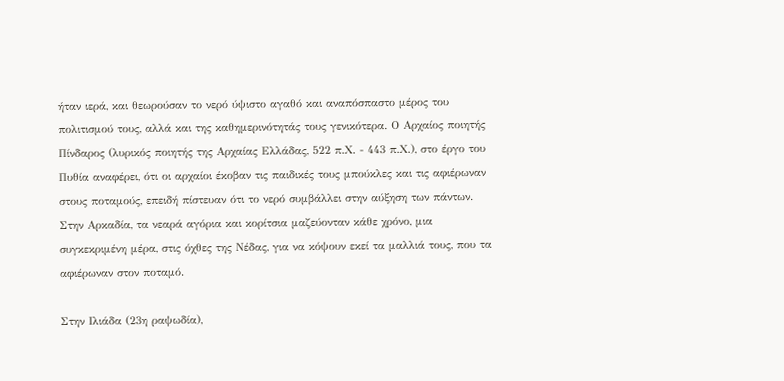ήταν ιερά, και θεωρούσαν το νερό ύψιστο αγαθό και αναπόσπαστο μέρος του πολιτισμού τους, αλλά και της καθημερινότητάς τους γενικότερα. Ο Αρχαίος ποιητής Πίνδαρος (λυρικός ποιητής της Αρχαίας Ελλάδας, 522 π.Χ. - 443 π.Χ.), στο έργο του Πυθία αναφέρει, ότι οι αρχαίοι έκοβαν τις παιδικές τους μπούκλες και τις αφιέρωναν στους ποταμούς, επειδή πίστευαν ότι το νερό συμβάλλει στην αύξηση των πάντων. Στην Αρκαδία, τα νεαρά αγόρια και κορίτσια μαζεύονταν κάθε χρόνο, μια συγκεκριμένη μέρα, στις όχθες της Νέδας, για να κόψουν εκεί τα μαλλιά τους, που τα αφιέρωναν στον ποταμό.

Στην Ιλιάδα (23η ραψωδία),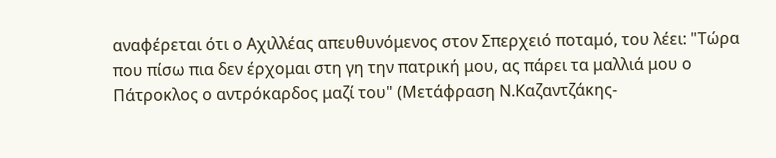αναφέρεται ότι ο Αχιλλέας απευθυνόμενος στον Σπερχειό ποταμό, του λέει: "Τώρα που πίσω πια δεν έρχομαι στη γη την πατρική μου, ας πάρει τα μαλλιά μου ο Πάτροκλος ο αντρόκαρδος μαζί του" (Μετάφραση Ν.Καζαντζάκης-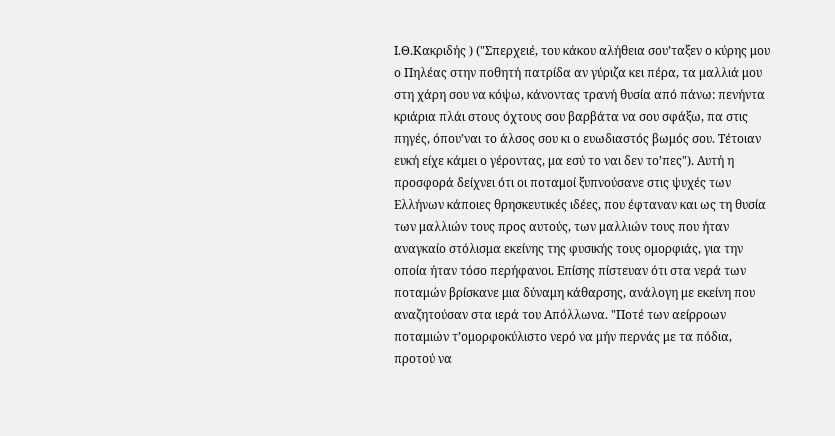Ι.Θ.Κακριδής ) ("Σπερχειέ, του κάκου αλήθεια σου’ταξεν ο κύρης μου ο Πηλέας στην ποθητή πατρίδα αν γύριζα κει πέρα, τα μαλλιά μου στη χάρη σου να κόψω, κάνοντας τρανή θυσία από πάνω: πενήντα κριάρια πλάι στους όχτους σου βαρβάτα να σου σφάξω, πα στις πηγές, όπου’ναι το άλσος σου κι ο ευωδιαστός βωμός σου. Τέτοιαν ευκή είχε κάμει ο γέροντας, μα εσύ το ναι δεν το’πες"). Αυτή η προσφορά δείχνει ότι οι ποταμοί ξυπνούσανε στις ψυχές των Ελλήνων κάποιες θρησκευτικές ιδέες, που έφταναν και ως τη θυσία των μαλλιών τους προς αυτούς, των μαλλιών τους που ήταν αναγκαίο στόλισμα εκείνης της φυσικής τους ομορφιάς, για την οποία ήταν τόσο περήφανοι. Επίσης πίστευαν ότι στα νερά των ποταμών βρίσκανε μια δύναμη κάθαρσης, ανάλογη με εκείνη που αναζητούσαν στα ιερά του Απόλλωνα. "Ποτέ των αείρροων ποταμιών τ’ομορφοκύλιστο νερό να μήν περνάς με τα πόδια, προτού να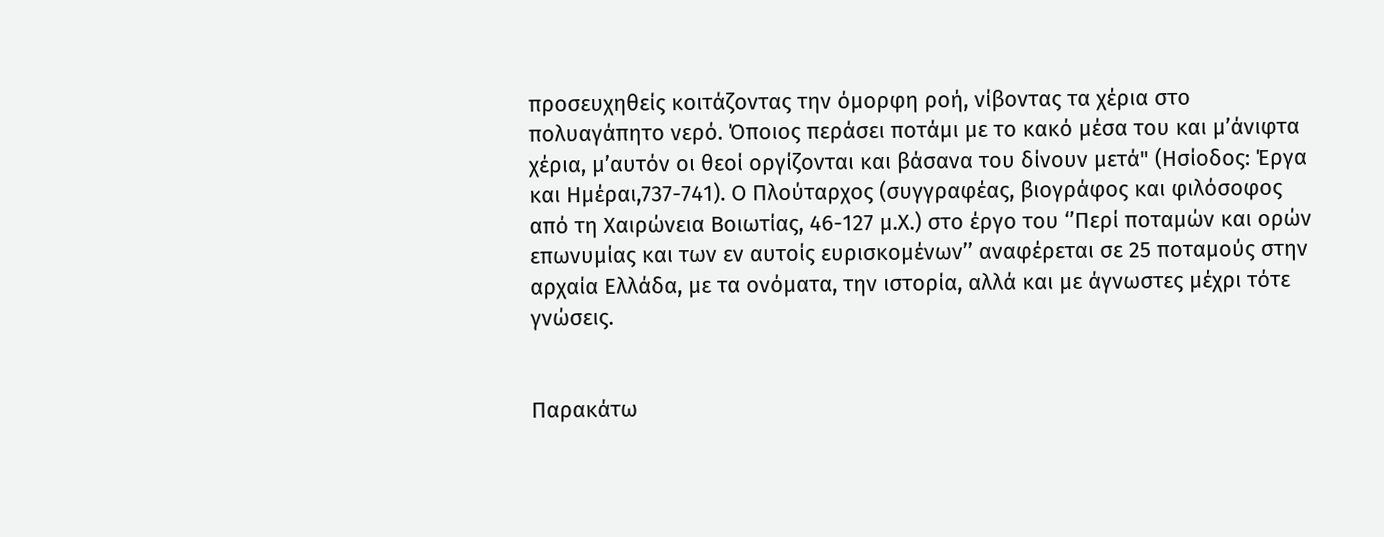προσευχηθείς κοιτάζοντας την όμορφη ροή, νίβοντας τα χέρια στο πολυαγάπητο νερό. Όποιος περάσει ποτάμι με το κακό μέσα του και μ’άνιφτα χέρια, μ’αυτόν οι θεοί οργίζονται και βάσανα του δίνουν μετά" (Ησίοδος: Έργα και Ημέραι,737-741). Ο Πλούταρχος (συγγραφέας, βιογράφος και φιλόσοφος από τη Χαιρώνεια Βοιωτίας, 46-127 μ.Χ.) στο έργο του ‘’Περί ποταμών και ορών επωνυμίας και των εν αυτοίς ευρισκομένων’’ αναφέρεται σε 25 ποταμούς στην αρχαία Ελλάδα, με τα ονόματα, την ιστορία, αλλά και με άγνωστες μέχρι τότε γνώσεις.


Παρακάτω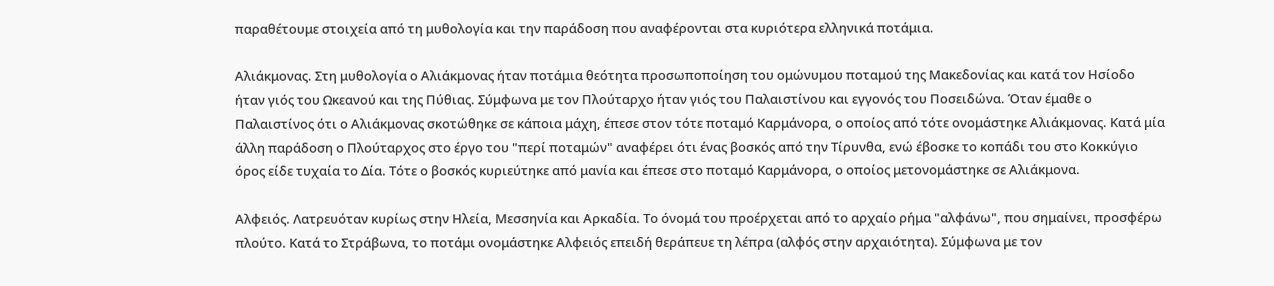παραθέτουμε στοιχεία από τη μυθολογία και την παράδοση που αναφέρονται στα κυριότερα ελληνικά ποτάμια.

Αλιάκμονας. Στη μυθολογία ο Αλιάκμονας ήταν ποτάμια θεότητα προσωποποίηση του ομώνυμου ποταμού της Μακεδονίας και κατά τον Ησίοδο ήταν γιός του Ωκεανού και της Πύθιας. Σύμφωνα με τον Πλούταρχο ήταν γιός του Παλαιστίνου και εγγονός του Ποσειδώνα. Όταν έμαθε ο Παλαιστίνος ότι ο Αλιάκμονας σκοτώθηκε σε κάποια μάχη, έπεσε στον τότε ποταμό Καρμάνορα, ο οποίος από τότε ονομάστηκε Αλιάκμονας. Κατά μία άλλη παράδοση ο Πλούταρχος στο έργο του "περί ποταμών" αναφέρει ότι ένας βοσκός από την Τίρυνθα, ενώ έβοσκε το κοπάδι του στο Κοκκύγιο όρος είδε τυχαία το Δία. Τότε ο βοσκός κυριεύτηκε από μανία και έπεσε στο ποταμό Καρμάνορα, ο οποίος μετονομάστηκε σε Αλιάκμονα.

Αλφειός. Λατρευόταν κυρίως στην Ηλεία, Μεσσηνία και Αρκαδία. Το όνομά του προέρχεται από το αρχαίο ρήμα "αλφάνω", που σημαίνει, προσφέρω πλούτο. Κατά το Στράβωνα, το ποτάμι ονομάστηκε Αλφειός επειδή θεράπευε τη λέπρα (αλφός στην αρχαιότητα). Σύμφωνα με τον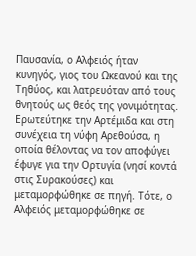Παυσανία, ο Αλφειός ήταν κυνηγός, γιος του Ωκεανού και της Τηθύος, και λατρευόταν από τους θνητούς ως θεός της γονιμότητας. Ερωτεύτηκε την Αρτέμιδα και στη συνέχεια τη νύφη Αρεθούσα, η οποία θέλοντας να τον αποφύγει έφυγε για την Ορτυγία (νησί κοντά στις Συρακούσες) και μεταμορφώθηκε σε πηγή. Τότε, ο Αλφειός μεταμορφώθηκε σε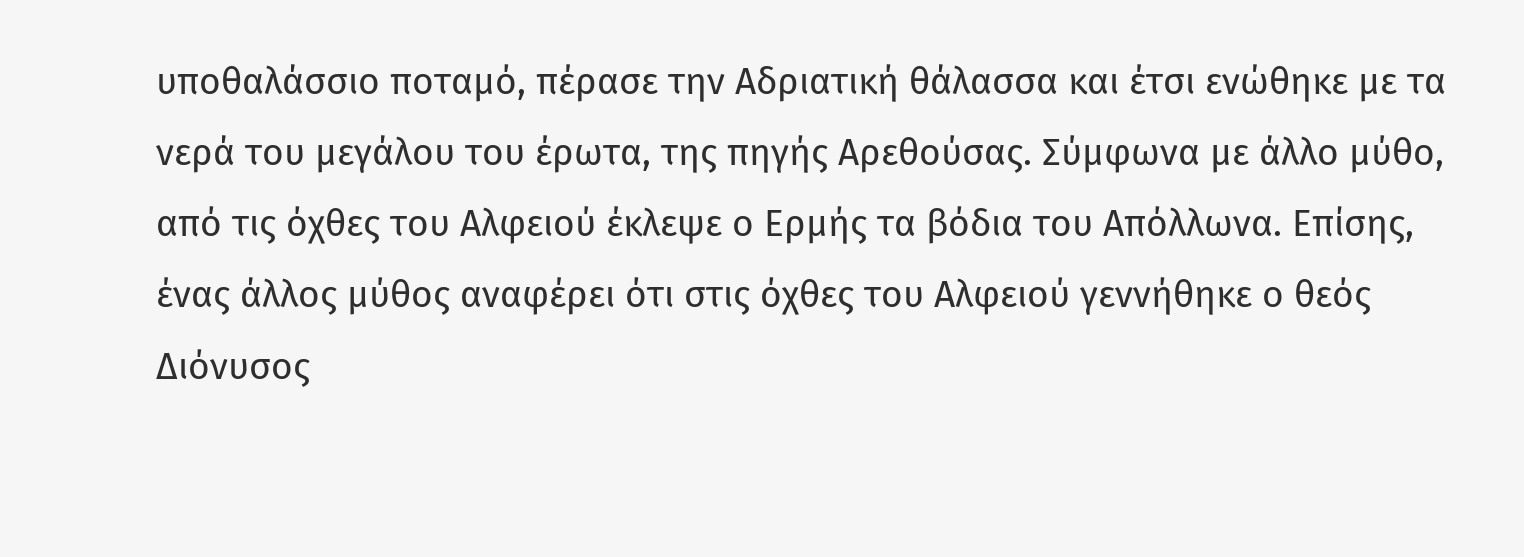υποθαλάσσιο ποταμό, πέρασε την Αδριατική θάλασσα και έτσι ενώθηκε με τα νερά του μεγάλου του έρωτα, της πηγής Αρεθούσας. Σύμφωνα με άλλο μύθο, από τις όχθες του Αλφειού έκλεψε ο Ερμής τα βόδια του Απόλλωνα. Επίσης, ένας άλλος μύθος αναφέρει ότι στις όχθες του Αλφειού γεννήθηκε ο θεός Διόνυσος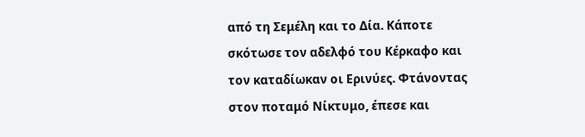από τη Σεμέλη και το Δία. Κάποτε σκότωσε τον αδελφό του Κέρκαφο και τον καταδίωκαν οι Ερινύες. Φτάνοντας στον ποταμό Νίκτυμο, έπεσε και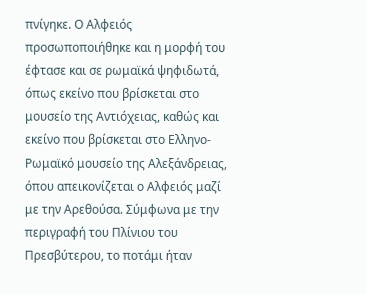πνίγηκε. Ο Αλφειός προσωποποιήθηκε και η μορφή του έφτασε και σε ρωμαϊκά ψηφιδωτά, όπως εκείνο που βρίσκεται στο μουσείο της Αντιόχειας, καθώς και εκείνο που βρίσκεται στο Ελληνο-Ρωμαϊκό μουσείο της Αλεξάνδρειας, όπου απεικονίζεται ο Αλφειός μαζί με την Αρεθούσα. Σύμφωνα με την περιγραφή του Πλίνιου του Πρεσβύτερου, το ποτάμι ήταν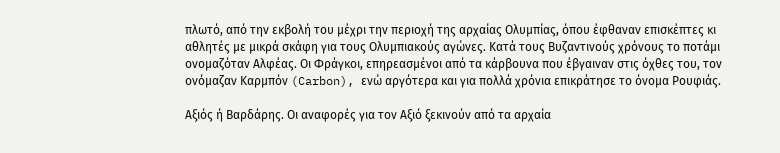πλωτό, από την εκβολή του μέχρι την περιοχή της αρχαίας Ολυμπίας, όπου έφθαναν επισκέπτες κι αθλητές με μικρά σκάφη για τους Ολυμπιακούς αγώνες. Κατά τους Βυζαντινούς χρόνους το ποτάμι ονομαζόταν Αλφέας. Οι Φράγκοι, επηρεασμένοι από τα κάρβουνα που έβγαιναν στις όχθες του, τον ονόμαζαν Καρμπόν (Carbon), ενώ αργότερα και για πολλά χρόνια επικράτησε το όνομα Ρουφιάς.

Αξιός ή Βαρδάρης. Οι αναφορές για τον Αξιό ξεκινούν από τα αρχαία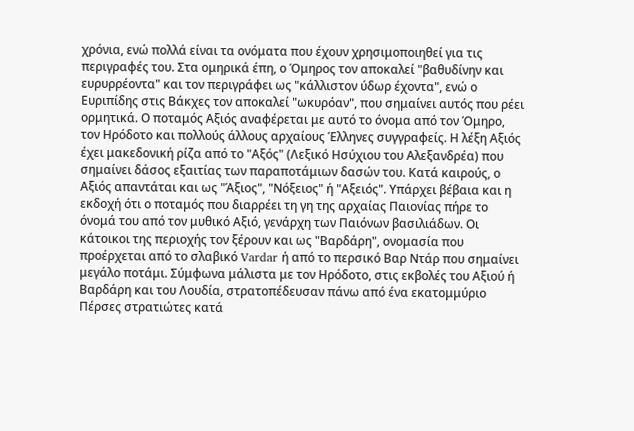χρόνια, ενώ πολλά είναι τα ονόματα που έχουν χρησιμοποιηθεί για τις περιγραφές του. Στα ομηρικά έπη, ο Όμηρος τον αποκαλεί "βαθυδίνην και ευρυρρέοντα" και τον περιγράφει ως "κάλλιστον ύδωρ έχοντα", ενώ ο Ευριπίδης στις Βάκχες τον αποκαλεί "ωκυρόαν", που σημαίνει αυτός που ρέει ορμητικά. Ο ποταμός Αξιός αναφέρεται με αυτό το όνομα από τον Όμηρο, τον Ηρόδοτο και πολλούς άλλους αρχαίους Έλληνες συγγραφείς. Η λέξη Αξιός έχει μακεδονική ρίζα από το "Αξός" (Λεξικό Ησύχιου του Αλεξανδρέα) που σημαίνει δάσος εξαιτίας των παραποτάμιων δασών του. Κατά καιρούς, ο Αξιός απαντάται και ως "Άξιος", "Νόξειος" ή "Αξειός". Υπάρχει βέβαια και η εκδοχή ότι ο ποταμός που διαρρέει τη γη της αρχαίας Παιονίας πήρε το όνομά του από τον μυθικό Αξιό, γενάρχη των Παιόνων βασιλιάδων. Οι κάτοικοι της περιοχής τον ξέρουν και ως "Βαρδάρη", ονομασία που προέρχεται από το σλαβικό Vardar ή από το περσικό Βαρ Ντάρ που σημαίνει μεγάλο ποτάμι. Σύμφωνα μάλιστα με τον Ηρόδοτο, στις εκβολές του Αξιού ή Βαρδάρη και του Λουδία, στρατοπέδευσαν πάνω από ένα εκατομμύριο Πέρσες στρατιώτες κατά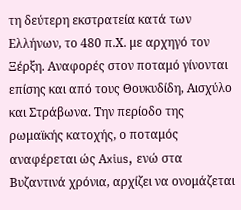τη δεύτερη εκστρατεία κατά των Ελλήνων, το 480 π.Χ. με αρχηγό τον Ξέρξη. Αναφορές στον ποταμό γίνονται επίσης και από τους Θουκυδίδη, Αισχύλο και Στράβωνα. Την περίοδο της ρωμαϊκής κατοχής, ο ποταμός αναφέρεται ώς Αxius, ενώ στα Βυζαντινά χρόνια, αρχίζει να ονομάζεται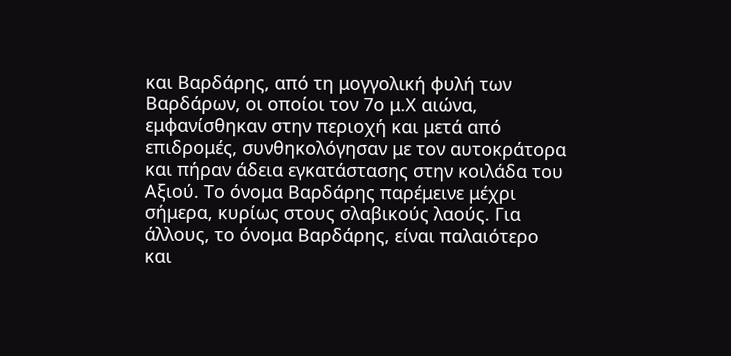και Βαρδάρης, από τη μογγολική φυλή των Βαρδάρων, οι οποίοι τον 7ο μ.Χ αιώνα, εμφανίσθηκαν στην περιοχή και μετά από επιδρομές, συνθηκολόγησαν με τον αυτοκράτορα και πήραν άδεια εγκατάστασης στην κοιλάδα του Αξιού. Το όνομα Βαρδάρης παρέμεινε μέχρι σήμερα, κυρίως στους σλαβικούς λαούς. Για άλλους, το όνομα Βαρδάρης, είναι παλαιότερο και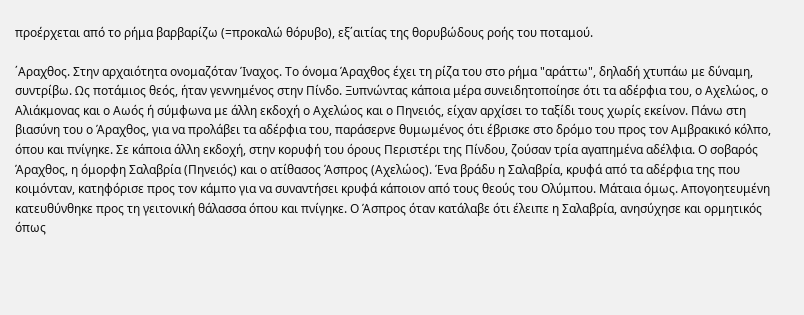προέρχεται από το ρήμα βαρβαρίζω (=προκαλώ θόρυβο), εξ΄αιτίας της θορυβώδους ροής του ποταμού.

΄Αραχθος. Στην αρχαιότητα ονομαζόταν Ίναχος. Το όνομα Άραχθος έχει τη ρίζα του στο ρήμα "αράττω", δηλαδή χτυπάω με δύναμη, συντρίβω. Ως ποτάμιος θεός, ήταν γεννημένος στην Πίνδο. Ξυπνώντας κάποια μέρα συνειδητοποίησε ότι τα αδέρφια του, ο Αχελώος, ο Αλιάκμονας και ο Αωός ή σύμφωνα με άλλη εκδοχή ο Αχελώος και ο Πηνειός, είχαν αρχίσει το ταξίδι τους χωρίς εκείνον. Πάνω στη βιασύνη του ο Άραχθος, για να προλάβει τα αδέρφια του, παράσερνε θυμωμένος ότι έβρισκε στο δρόμο του προς τον Αμβρακικό κόλπο, όπου και πνίγηκε. Σε κάποια άλλη εκδοχή, στην κορυφή του όρους Περιστέρι της Πίνδου, ζούσαν τρία αγαπημένα αδέλφια. Ο σοβαρός Άραχθος, η όμορφη Σαλαβρία (Πηνειός) και ο ατίθασος Άσπρος (Αχελώος). Ένα βράδυ η Σαλαβρία, κρυφά από τα αδέρφια της που κοιμόνταν, κατηφόρισε προς τον κάμπο για να συναντήσει κρυφά κάποιον από τους θεούς του Ολύμπου. Μάταια όμως. Απογοητευμένη κατευθύνθηκε προς τη γειτονική θάλασσα όπου και πνίγηκε. Ο Άσπρος όταν κατάλαβε ότι έλειπε η Σαλαβρία, ανησύχησε και ορμητικός όπως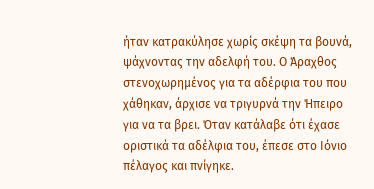ήταν κατρακύλησε χωρίς σκέψη τα βουνά, ψάχνοντας την αδελφή του. Ο Άραχθος στενοχωρημένος για τα αδέρφια του που χάθηκαν, άρχισε να τριγυρνά την Ήπειρο για να τα βρει. Όταν κατάλαβε ότι έχασε οριστικά τα αδέλφια του, έπεσε στο Ιόνιο πέλαγος και πνίγηκε.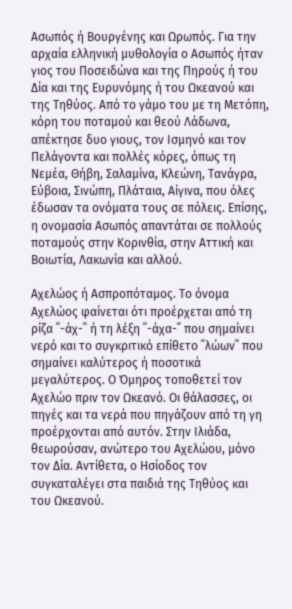Ασωπός ή Βουργένης και Ωρωπός. Για την αρχαία ελληνική μυθολογία ο Ασωπός ήταν γιος του Ποσειδώνα και της Πηρούς ή του Δία και της Ευρυνόμης ή του Ωκεανού και της Τηθύος. Από το γάμο του με τη Μετόπη, κόρη του ποταμού και θεού Λάδωνα, απέκτησε δυο γιους, τον Ισμηνό και τον Πελάγοντα και πολλές κόρες, όπως τη Νεμέα, Θήβη, Σαλαμίνα, Κλεώνη, Τανάγρα, Εύβοια, Σινώπη, Πλάταια, Αίγινα, που όλες έδωσαν τα ονόματα τους σε πόλεις. Επίσης, η ονομασία Ασωπός απαντάται σε πολλούς ποταμούς στην Κορινθία, στην Αττική και Βοιωτία, Λακωνία και αλλού.

Αχελώος ή Ασπροπόταμος. Το όνομα Αχελώος φαίνεται ότι προέρχεται από τη ρίζα ΄΄-άχ-΄΄ ή τη λέξη ΄΄-άχα-΄΄ που σημαίνει νερό και το συγκριτικό επίθετο ΄΄λώων΄΄ που σημαίνει καλύτερος ή ποσοτικά μεγαλύτερος. Ο Όμηρος τοποθετεί τον Αχελώο πριν τον Ωκεανό. Οι θάλασσες, οι πηγές και τα νερά που πηγάζουν από τη γη προέρχονται από αυτόν. Στην Ιλιάδα, θεωρούσαν, ανώτερο του Αχελώου, μόνο τον Δία. Αντίθετα, ο Ησίοδος τον συγκαταλέγει στα παιδιά της Τηθύος και του Ωκεανού.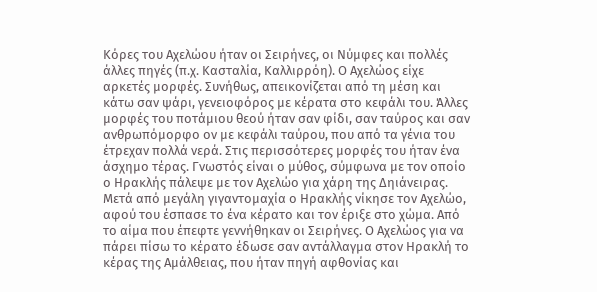Κόρες του Αχελώου ήταν οι Σειρήνες, οι Νύμφες και πολλές άλλες πηγές (π.χ. Κασταλία, Καλλιρρόη). Ο Αχελώος είχε αρκετές μορφές. Συνήθως, απεικονίζεται από τη μέση και κάτω σαν ψάρι, γενειοφόρος με κέρατα στο κεφάλι του. Άλλες μορφές του ποτάμιου θεού ήταν σαν φίδι, σαν ταύρος και σαν ανθρωπόμορφο ον με κεφάλι ταύρου, που από τα γένια του έτρεχαν πολλά νερά. Στις περισσότερες μορφές του ήταν ένα άσχημο τέρας. Γνωστός είναι ο μύθος, σύμφωνα με τον οποίο ο Ηρακλής πάλεψε με τον Αχελώο για χάρη της Δηιάνειρας. Μετά από μεγάλη γιγαντομαχία ο Ηρακλής νίκησε τον Αχελώο, αφού του έσπασε το ένα κέρατο και τον έριξε στο χώμα. Από το αίμα που έπεφτε γεννήθηκαν οι Σειρήνες. Ο Αχελώος για να πάρει πίσω το κέρατο έδωσε σαν αντάλλαγμα στον Ηρακλή το κέρας της Αμάλθειας, που ήταν πηγή αφθονίας και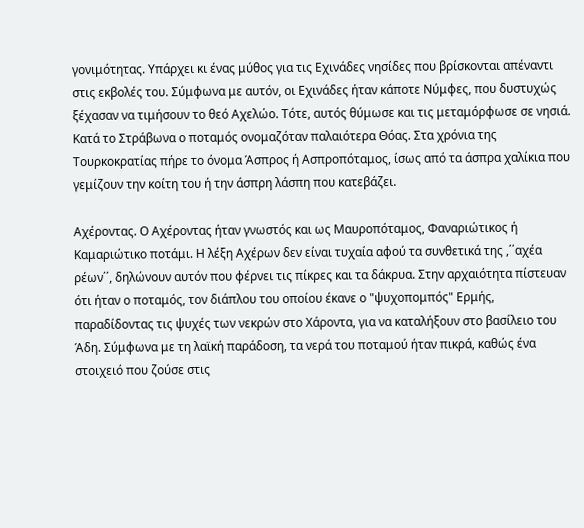γονιμότητας. Υπάρχει κι ένας μύθος για τις Εχινάδες νησίδες που βρίσκονται απέναντι στις εκβολές του. Σύμφωνα με αυτόν, οι Εχινάδες ήταν κάποτε Νύμφες, που δυστυχώς ξέχασαν να τιμήσουν το θεό Αχελώο. Τότε, αυτός θύμωσε και τις μεταμόρφωσε σε νησιά. Κατά το Στράβωνα ο ποταμός ονομαζόταν παλαιότερα Θόας. Στα χρόνια της Τουρκοκρατίας πήρε το όνομα Άσπρος ή Ασπροπόταμος, ίσως από τα άσπρα χαλίκια που γεμίζουν την κοίτη του ή την άσπρη λάσπη που κατεβάζει.

Αχέροντας. Ο Αχέροντας ήταν γνωστός και ως Μαυροπόταμος, Φαναριώτικος ή Καμαριώτικο ποτάμι. Η λέξη Αχέρων δεν είναι τυχαία αφού τα συνθετικά της ,΄΄αχέα ρέων΄΄, δηλώνουν αυτόν που φέρνει τις πίκρες και τα δάκρυα. Στην αρχαιότητα πίστευαν ότι ήταν ο ποταμός, τον διάπλου του οποίου έκανε ο "ψυχοπομπός" Ερμής, παραδίδοντας τις ψυχές των νεκρών στο Χάροντα, για να καταλήξουν στο βασίλειο του Άδη. Σύμφωνα με τη λαϊκή παράδοση, τα νερά του ποταμού ήταν πικρά, καθώς ένα στοιχειό που ζούσε στις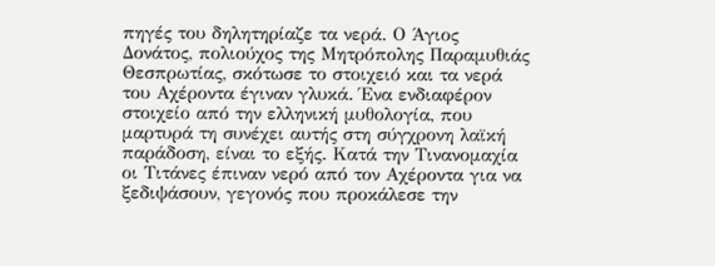πηγές του δηλητηρίαζε τα νερά. Ο Άγιος Δονάτος, πολιούχος της Μητρόπολης Παραμυθιάς Θεσπρωτίας, σκότωσε το στοιχειό και τα νερά του Αχέροντα έγιναν γλυκά. Ένα ενδιαφέρον στοιχείο από την ελληνική μυθολογία, που μαρτυρά τη συνέχει αυτής στη σύγχρονη λαϊκή παράδοση, είναι το εξής. Κατά την Τινανομαχία οι Τιτάνες έπιναν νερό από τον Αχέροντα για να ξεδιψάσουν, γεγονός που προκάλεσε την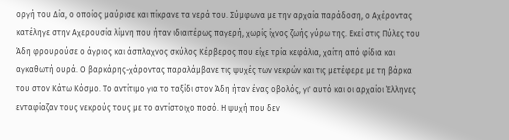οργή του Δία, ο οποίος μαύρισε και πίκρανε τα νερά του. Σύμφωνα με την αρχαία παράδοση, ο Αχέροντας κατέληγε στην Αχερουσία λίμνη που ήταν ιδιαιτέρως παγερή, χωρίς ίχνος ζωής γύρω της. Εκεί στις Πύλες του Άδη φρουρούσε ο άγριος και άσπλαχνος σκύλος Κέρβερος που είχε τρία κεφάλια, χαίτη από φίδια και αγκαθωτή ουρά. Ο βαρκάρης-χάροντας παραλάμβανε τις ψυχές των νεκρών και τις μετέφερε με τη βάρκα του στον Κάτω Κόσμο. Το αντίτιμο για το ταξίδι στον Άδη ήταν ένας οβολός, γι' αυτό και οι αρχαίοι Έλληνες ενταφίαζαν τους νεκρούς τους με το αντίστοιχο ποσό. Η ψυχή που δεν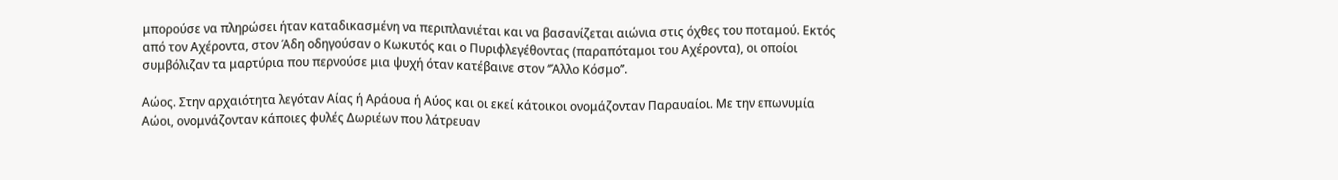μπορούσε να πληρώσει ήταν καταδικασμένη να περιπλανιέται και να βασανίζεται αιώνια στις όχθες του ποταμού. Εκτός από τον Αχέροντα, στον Άδη οδηγούσαν ο Κωκυτός και ο Πυριφλεγέθοντας (παραπόταμοι του Αχέροντα), οι οποίοι συμβόλιζαν τα μαρτύρια που περνούσε μια ψυχή όταν κατέβαινε στον ‘’Άλλο Κόσμο’’.

Αώος. Στην αρχαιότητα λεγόταν Αίας ή Αράουα ή Αύος και οι εκεί κάτοικοι ονομάζονταν Παραυαίοι. Με την επωνυμία Αώοι, ονομνάζονταν κάποιες φυλές Δωριέων που λάτρευαν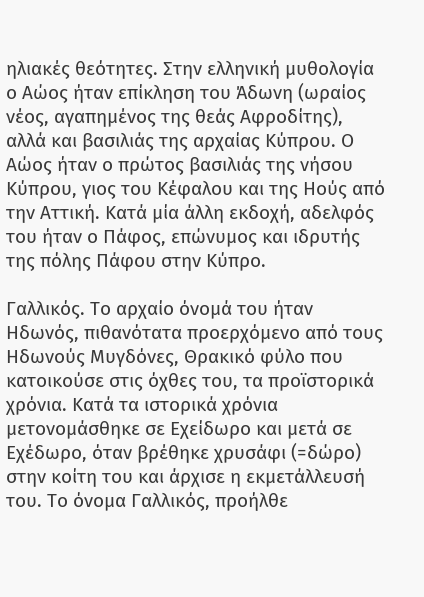ηλιακές θεότητες. Στην ελληνική μυθολογία ο Αώος ήταν επίκληση του Άδωνη (ωραίος νέος, αγαπημένος της θεάς Αφροδίτης), αλλά και βασιλιάς της αρχαίας Κύπρου. Ο Αώος ήταν ο πρώτος βασιλιάς της νήσου Κύπρου, γιος του Κέφαλου και της Ηούς από την Αττική. Κατά μία άλλη εκδοχή, αδελφός του ήταν ο Πάφος, επώνυμος και ιδρυτής της πόλης Πάφου στην Κύπρο.

Γαλλικός. Το αρχαίο όνομά του ήταν Ηδωνός, πιθανότατα προερχόμενο από τους Ηδωνούς Μυγδόνες, Θρακικό φύλο που κατοικούσε στις όχθες του, τα προϊστορικά χρόνια. Κατά τα ιστορικά χρόνια μετονομάσθηκε σε Εχείδωρο και μετά σε Εχέδωρο, όταν βρέθηκε χρυσάφι (=δώρο) στην κοίτη του και άρχισε η εκμετάλλευσή του. Το όνομα Γαλλικός, προήλθε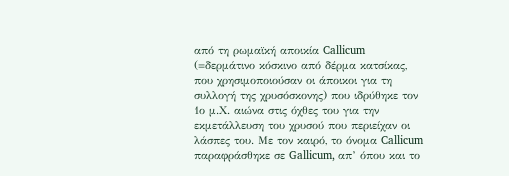από τη ρωμαϊκή αποικία Callicum (=δερμάτινο κόσκινο από δέρμα κατσίκας, που χρησιμοποιούσαν οι άποικοι για τη συλλογή της χρυσόσκονης) που ιδρύθηκε τον 1ο μ.Χ. αιώνα στις όχθες του για την εκμετάλλευση του χρυσού που περιείχαν οι λάσπες του. Με τον καιρό, το όνομα Callicum παραφράσθηκε σε Gallicum, απ’ όπου και το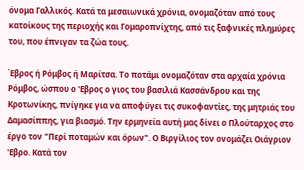όνομα Γαλλικός. Κατά τα μεσαιωνικά χρόνια, ονομαζόταν από τους κατοίκους της περιοχής και Γομαροπνίχτης, από τις ξαφνικές πλημύρες του, που έπνιγαν τα ζώα τους.

Έβρος ή Ρόμβος ή Μαρίτσα. Το ποτάμι ονομαζόταν στα αρχαία χρόνια Ρόμβος, ώσπου ο 'Εβρος ο γιος του βασιλιά Κασσάνδρου και της Κροτωνίκης, πνίγηκε για να αποφύγει τις συκοφαντίες, της μητριάς του Δαμασίππης, για βιασμό. Την ερμηνεία αυτή μας δίνει ο Πλούταρχος στο έργο τον "Περί ποταμών και όρων". Ο Βιργίλιος τον ονομάζει Οιάγριον 'Εβρο. Κατά τον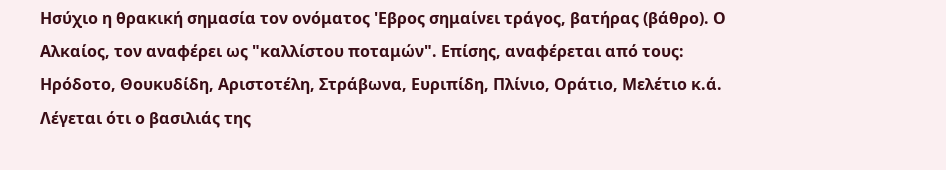Ησύχιο η θρακική σημασία τον ονόματος 'Εβρος σημαίνει τράγος, βατήρας (βάθρο). Ο Αλκαίος, τον αναφέρει ως "καλλίστου ποταμών". Επίσης, αναφέρεται από τους: Ηρόδοτο, Θουκυδίδη, Αριστοτέλη, Στράβωνα, Ευριπίδη, Πλίνιο, Οράτιο, Μελέτιο κ.ά. Λέγεται ότι ο βασιλιάς της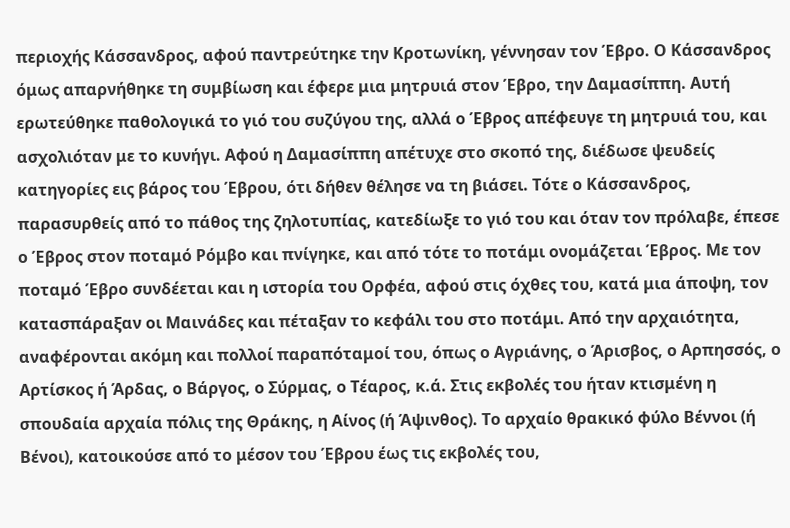περιοχής Κάσσανδρος, αφού παντρεύτηκε την Κροτωνίκη, γέννησαν τον Έβρο. Ο Κάσσανδρος όμως απαρνήθηκε τη συμβίωση και έφερε μια μητρυιά στον Έβρο, την Δαμασίππη. Αυτή ερωτεύθηκε παθολογικά το γιό του συζύγου της, αλλά ο Έβρος απέφευγε τη μητρυιά του, και ασχολιόταν με το κυνήγι. Αφού η Δαμασίππη απέτυχε στο σκοπό της, διέδωσε ψευδείς κατηγορίες εις βάρος του Έβρου, ότι δήθεν θέλησε να τη βιάσει. Τότε ο Κάσσανδρος, παρασυρθείς από το πάθος της ζηλοτυπίας, κατεδίωξε το γιό του και όταν τον πρόλαβε, έπεσε ο Έβρος στον ποταμό Ρόμβο και πνίγηκε, και από τότε το ποτάμι ονομάζεται Έβρος. Με τον ποταμό Έβρο συνδέεται και η ιστορία του Ορφέα, αφού στις όχθες του, κατά μια άποψη, τον κατασπάραξαν οι Μαινάδες και πέταξαν το κεφάλι του στο ποτάμι. Από την αρχαιότητα, αναφέρονται ακόμη και πολλοί παραπόταμοί του, όπως ο Αγριάνης, ο Άρισβος, ο Αρπησσός, ο Αρτίσκος ή Άρδας, ο Βάργος, ο Σύρμας, ο Τέαρος, κ.ά. Στις εκβολές του ήταν κτισμένη η σπουδαία αρχαία πόλις της Θράκης, η Αίνος (ή Άψινθος). Το αρχαίο θρακικό φύλο Βέννοι (ή Βένοι), κατοικούσε από το μέσον του Έβρου έως τις εκβολές του,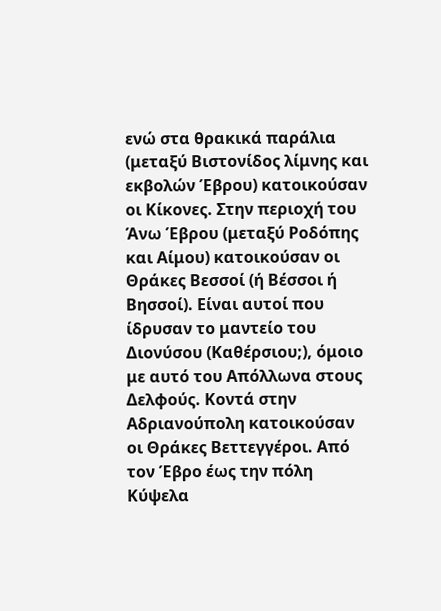ενώ στα θρακικά παράλια (μεταξύ Βιστονίδος λίμνης και εκβολών Έβρου) κατοικούσαν οι Κίκονες. Στην περιοχή του Άνω Έβρου (μεταξύ Ροδόπης και Αίμου) κατοικούσαν οι Θράκες Βεσσοί (ή Βέσσοι ή Βησσοί). Είναι αυτοί που ίδρυσαν το μαντείο του Διονύσου (Καθέρσιου;), όμοιο με αυτό του Απόλλωνα στους Δελφούς. Κοντά στην Αδριανούπολη κατοικούσαν οι Θράκες Βεττεγγέροι. Από τον Έβρο έως την πόλη Κύψελα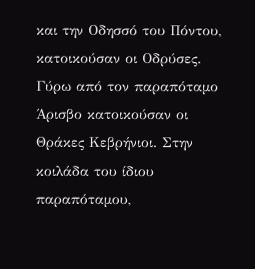και την Οδησσό του Πόντου, κατοικούσαν οι Οδρύσες. Γύρω από τον παραπόταμο Άρισβο κατοικούσαν οι Θράκες Κεβρήνιοι. Στην κοιλάδα του ίδιου παραπόταμου,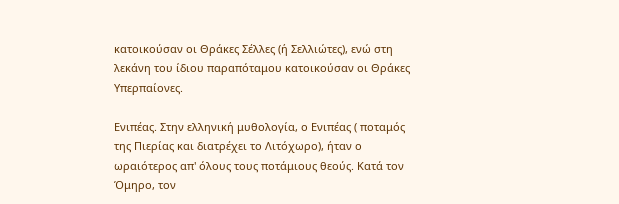κατοικούσαν οι Θράκες Σέλλες (ή Σελλιώτες), ενώ στη λεκάνη του ίδιου παραπόταμου κατοικούσαν οι Θράκες Υπερπαίονες.

Ενιπέας. Στην ελληνική μυθολογία, ο Ενιπέας ( ποταμός της Πιερίας και διατρέχει το Λιτόχωρο), ήταν ο ωραιότερος απ' όλους τους ποτάμιους θεούς. Κατά τον Όμηρο, τον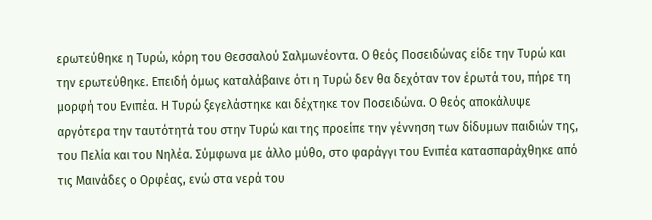ερωτεύθηκε η Τυρώ, κόρη του Θεσσαλού Σαλμωνέοντα. Ο θεός Ποσειδώνας είδε την Τυρώ και την ερωτεύθηκε. Επειδή όμως καταλάβαινε ότι η Τυρώ δεν θα δεχόταν τον έρωτά του, πήρε τη μορφή του Ενιπέα. Η Τυρώ ξεγελάστηκε και δέχτηκε τον Ποσειδώνα. Ο θεός αποκάλυψε αργότερα την ταυτότητά του στην Τυρώ και της προείπε την γέννηση των δίδυμων παιδιών της, του Πελία και του Νηλέα. Σύμφωνα με άλλο μύθο, στο φαράγγι του Ενιπέα κατασπαράχθηκε από τις Μαινάδες ο Ορφέας, ενώ στα νερά του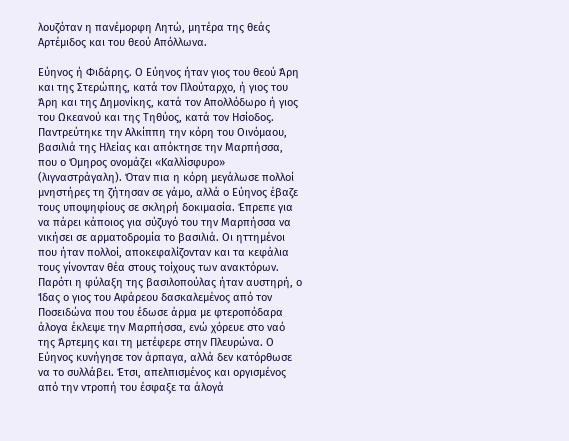λουζόταν η πανέμορφη Λητώ, μητέρα της θεάς Αρτέμιδος και του θεού Απόλλωνα.

Εύηνος ή Φιδάρης. Ο Εύηνος ήταν γιος του θεού Άρη και της Στερώπης, κατά τον Πλούταρχο, ή γιος του Άρη και της Δημονίκης, κατά τον Απολλόδωρο ή γιος του Ωκεανού και της Τηθύος, κατά τον Ησίοδος. Παντρεύτηκε την Αλκίππη την κόρη του Οινόμαου, βασιλιά της Ηλείας και απόκτησε την Μαρπήσσα, που ο Όμηρος ονομάζει «Καλλίσφυρο» (λιγναστράγαλη). Όταν πια η κόρη μεγάλωσε πολλοί μνηστήρες τη ζήτησαν σε γάμο, αλλά ο Εύηνος έβαζε τους υποψηφίους σε σκληρή δοκιμασία. Έπρεπε για να πάρει κάποιος για σύζυγό του την Μαρπήσσα να νικήσει σε αρματοδρομία το βασιλιά. Οι ηττημένοι που ήταν πολλοί, αποκεφαλίζονταν και τα κεφάλια τους γίνονταν θέα στους τοίχους των ανακτόρων. Παρότι η φύλαξη της βασιλοπούλας ήταν αυστηρή, ο Ίδας ο γιος του Αφάρεου δασκαλεμένος από τον Ποσειδώνα που του έδωσε άρμα με φτεροπόδαρα άλογα έκλεψε την Μαρπήσσα, ενώ χόρευε στο ναό της Άρτεμης και τη μετέφερε στην Πλευρώνα. Ο Εύηνος κυνήγησε τον άρπαγα, αλλά δεν κατόρθωσε να το συλλάβει. Έτσι, απελπισμένος και οργισμένος από την ντροπή του έσφαξε τα άλογά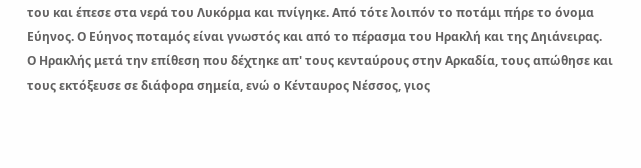του και έπεσε στα νερά του Λυκόρμα και πνίγηκε. Από τότε λοιπόν το ποτάμι πήρε το όνομα Εύηνος. Ο Εύηνος ποταμός είναι γνωστός και από το πέρασμα του Ηρακλή και της Δηιάνειρας. Ο Ηρακλής μετά την επίθεση που δέχτηκε απ' τους κενταύρους στην Αρκαδία, τους απώθησε και τους εκτόξευσε σε διάφορα σημεία, ενώ ο Κένταυρος Νέσσος, γιος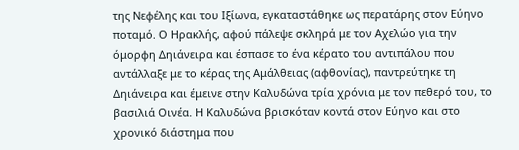της Νεφέλης και του Ιξίωνα, εγκαταστάθηκε ως περατάρης στον Εύηνο ποταμό. Ο Ηρακλής, αφού πάλεψε σκληρά με τον Αχελώο για την όμορφη Δηιάνειρα και έσπασε το ένα κέρατο του αντιπάλου που αντάλλαξε με το κέρας της Αμάλθειας (αφθονίας), παντρεύτηκε τη Δηιάνειρα και έμεινε στην Καλυδώνα τρία χρόνια με τον πεθερό του, το βασιλιά Οινέα. Η Καλυδώνα βρισκόταν κοντά στον Εύηνο και στο χρονικό διάστημα που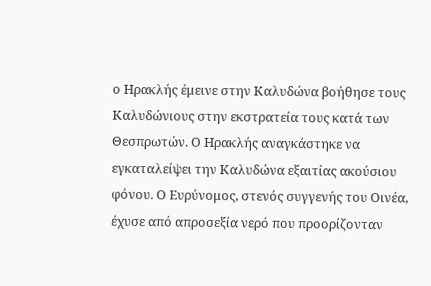ο Ηρακλής έμεινε στην Καλυδώνα βοήθησε τους Καλυδώνιους στην εκστρατεία τους κατά των Θεσπρωτών. Ο Ηρακλής αναγκάστηκε να εγκαταλείψει την Καλυδώνα εξαιτίας ακούσιου φόνου. Ο Ευρύνομος, στενός συγγενής του Οινέα, έχυσε από απροσεξία νερό που προορίζονταν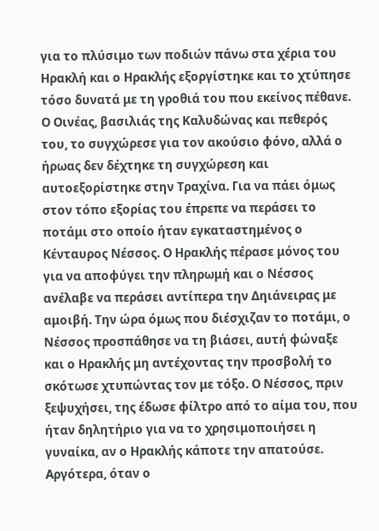για το πλύσιμο των ποδιών πάνω στα χέρια του Ηρακλή και ο Ηρακλής εξοργίστηκε και το χτύπησε τόσο δυνατά με τη γροθιά του που εκείνος πέθανε. Ο Οινέας, βασιλιάς της Καλυδώνας και πεθερός του, το συγχώρεσε για τον ακούσιο φόνο, αλλά ο ήρωας δεν δέχτηκε τη συγχώρεση και αυτοεξορίστηκε στην Τραχίνα. Για να πάει όμως στον τόπο εξορίας του έπρεπε να περάσει το ποτάμι στο οποίο ήταν εγκαταστημένος ο Κένταυρος Νέσσος. Ο Ηρακλής πέρασε μόνος του για να αποφύγει την πληρωμή και ο Νέσσος ανέλαβε να περάσει αντίπερα την Δηιάνειρας με αμοιβή. Την ώρα όμως που διέσχιζαν το ποτάμι, ο Νέσσος προσπάθησε να τη βιάσει, αυτή φώναξε και ο Ηρακλής μη αντέχοντας την προσβολή το σκότωσε χτυπώντας τον με τόξο. Ο Νέσσος, πριν ξεψυχήσει, της έδωσε φίλτρο από το αίμα του, που ήταν δηλητήριο για να το χρησιμοποιήσει η γυναίκα, αν ο Ηρακλής κάποτε την απατούσε. Αργότερα, όταν ο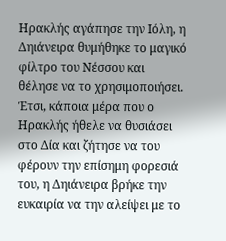Ηρακλής αγάπησε την Ιόλη, η Δηιάνειρα θυμήθηκε το μαγικό φίλτρο του Νέσσου και θέλησε να το χρησιμοποιήσει. Έτσι, κάποια μέρα που ο Ηρακλής ήθελε να θυσιάσει στο Δία και ζήτησε να του φέρουν την επίσημη φορεσιά του, η Δηιάνειρα βρήκε την ευκαιρία να την αλείψει με το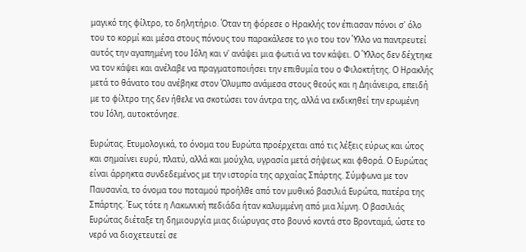μαγικό της φίλτρο, το δηλητήριο. Όταν τη φόρεσε ο Ηρακλής τον έπιασαν πόνοι σ' όλο του το κορμί και μέσα στους πόνους του παρακάλεσε το γιο του τον Ύλλο να παντρευτεί αυτός την αγαπημένη του Ιόλη και ν' ανάψει μια φωτιά να τον κάψει. Ο Ύλλος δεν δέχτηκε να τον κάψει και ανέλαβε να πραγματοποιήσει την επιθυμία του ο Φιλοκτήτης. Ο Ηρακλής μετά το θάνατο του ανέβηκε στον Όλυμπο ανάμεσα στους θεούς και η Δηιάνειρα, επειδή με το φίλτρο της δεν ήθελε να σκοτώσει τον άντρα της, αλλά να εκδικηθεί την ερωμένη του Ιόλη, αυτοκτόνησε.

Ευρώτας. Ετυμολογικά, το όνομα του Ευρώτα προέρχεται από τις λέξεις εύρως και ώτος και σημαίνει ευρύ, πλατύ, αλλά και μούχλα, υγρασία μετά σήψεως και φθορά. Ο Ευρώτας είναι άρρηκτα συνδεδεμένος με την ιστορία της αρχαίας Σπάρτης. Σύμφωνα με τον Παυσανία, το όνομα του ποταμού προήλθε από τον μυθικό βασιλιά Ευρώτα, πατέρα της Σπάρτης. Έως τότε η Λακωνική πεδιάδα ήταν καλυμμένη από μια λίμνη. Ο βασιλιάς Ευρώτας διέταξε τη δημιουργία μιας διώρυγας στο βουνό κοντά στο Βρονταμά, ώστε το νερό να διοχετευτεί σε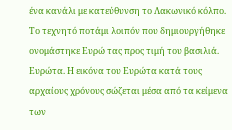ένα κανάλι με κατεύθυνση το Λακωνικό κόλπο. Το τεχνητό ποτάμι λοιπόν που δημιουργήθηκε ονομάστηκε Ευρώ τας προς τιμή του βασιλιά. Ευρώτα. Η εικόνα του Ευρώτα κατά τους αρχαίους χρόνους σώζεται μέσα από τα κείμενα των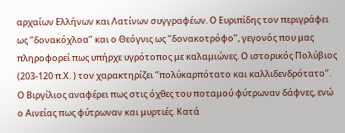αρχαίων Ελλήνων και Λατίνων συγγραφέων. Ο Ευριπίδης τον περιγράφει ως ‘’δονακόχλοα’’ και ο Θεόγνις ως ‘’δονακοτρόφο’’, γεγονός που μας πληροφορεί πως υπήρχε υγρότοπος με καλαμιώνες. Ο ιστορικός Πολύβιος (203-120 π.Χ. ) τον χαρακτηρίζει ‘’πολύκαρπότατο και καλλιδενδρότατο’’. Ο Βιργίλιος αναφέρει πως στις όχθες του ποταμού φύτρωναν δάφνες, ενώ ο Αινείας πως φύτρωναν και μυρτιές. Κατά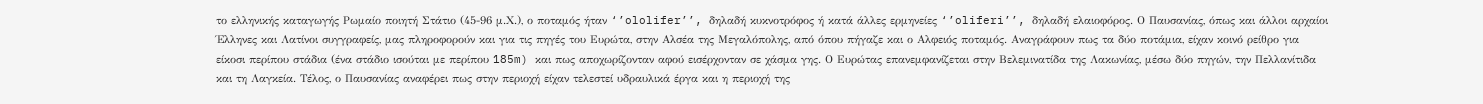το ελληνικής καταγωγής Ρωμαίο ποιητή Στάτιο (45-96 μ.Χ.), ο ποταμός ήταν ‘’ololifer’’, δηλαδή κυκνοτρόφος ή κατά άλλες ερμηνείες ‘’oliferi’’, δηλαδή ελαιοφόρος. Ο Παυσανίας, όπως και άλλοι αρχαίοι Έλληνες και Λατίνοι συγγραφείς, μας πληροφορούν και για τις πηγές του Ευρώτα, στην Αλσέα της Μεγαλόπολης, από όπου πήγαζε και ο Αλφειός ποταμός. Αναγράφουν πως τα δύο ποτάμια, είχαν κοινό ρείθρο για είκοσι περίπου στάδια (ένα στάδιο ισούται με περίπου 185m) και πως αποχωρίζονταν αφού εισέρχονταν σε χάσμα γης. Ο Ευρώτας επανεμφανίζεται στην Βελεμινατίδα της Λακωνίας, μέσω δύο πηγών, την Πελλανίτιδα και τη Λαγκεία. Τέλος, ο Παυσανίας αναφέρει πως στην περιοχή είχαν τελεστεί υδραυλικά έργα και η περιοχή της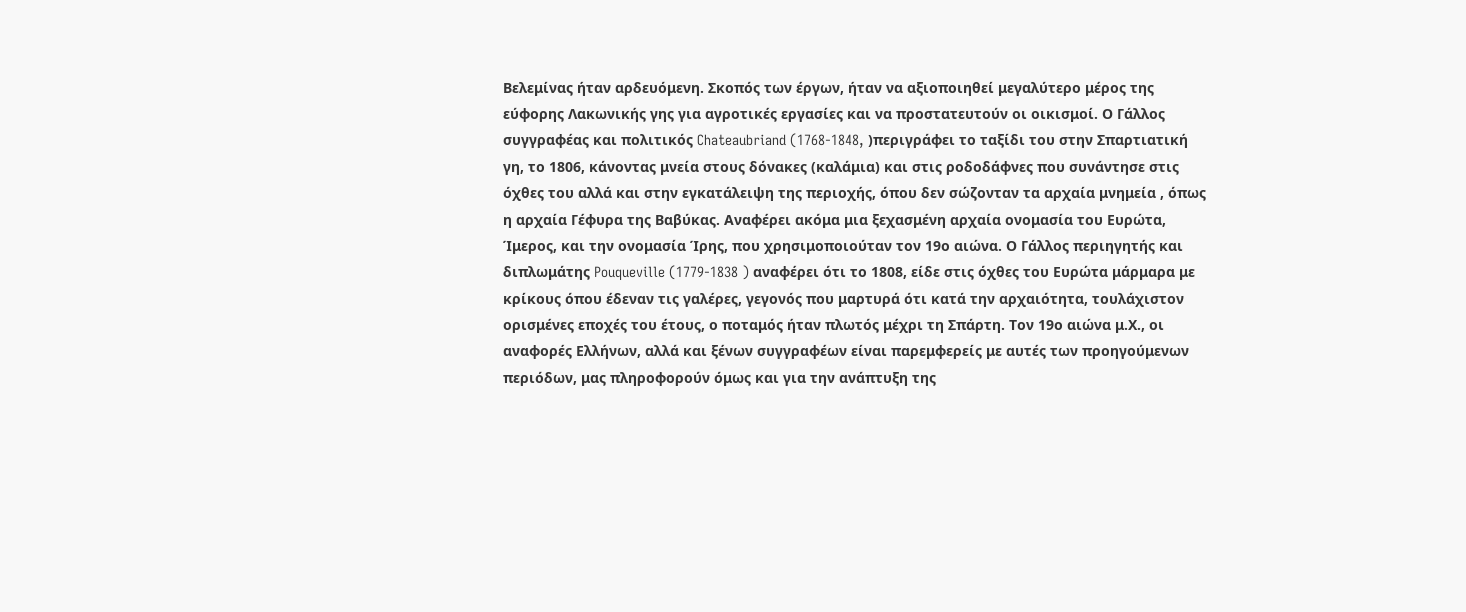Βελεμίνας ήταν αρδευόμενη. Σκοπός των έργων, ήταν να αξιοποιηθεί μεγαλύτερο μέρος της εύφορης Λακωνικής γης για αγροτικές εργασίες και να προστατευτούν οι οικισμοί. Ο Γάλλος συγγραφέας και πολιτικός Chateaubriand (1768-1848, )περιγράφει το ταξίδι του στην Σπαρτιατική γη, το 1806, κάνοντας μνεία στους δόνακες (καλάμια) και στις ροδοδάφνες που συνάντησε στις όχθες του αλλά και στην εγκατάλειψη της περιοχής, όπου δεν σώζονταν τα αρχαία μνημεία , όπως η αρχαία Γέφυρα της Βαβύκας. Αναφέρει ακόμα μια ξεχασμένη αρχαία ονομασία του Ευρώτα, Ίμερος, και την ονομασία Ίρης, που χρησιμοποιούταν τον 19ο αιώνα. Ο Γάλλος περιηγητής και διπλωμάτης Pouqueville (1779-1838 ) αναφέρει ότι το 1808, είδε στις όχθες του Ευρώτα μάρμαρα με κρίκους όπου έδεναν τις γαλέρες, γεγονός που μαρτυρά ότι κατά την αρχαιότητα, τουλάχιστον ορισμένες εποχές του έτους, ο ποταμός ήταν πλωτός μέχρι τη Σπάρτη. Τον 19ο αιώνα μ.Χ., οι αναφορές Ελλήνων, αλλά και ξένων συγγραφέων είναι παρεμφερείς με αυτές των προηγούμενων περιόδων, μας πληροφορούν όμως και για την ανάπτυξη της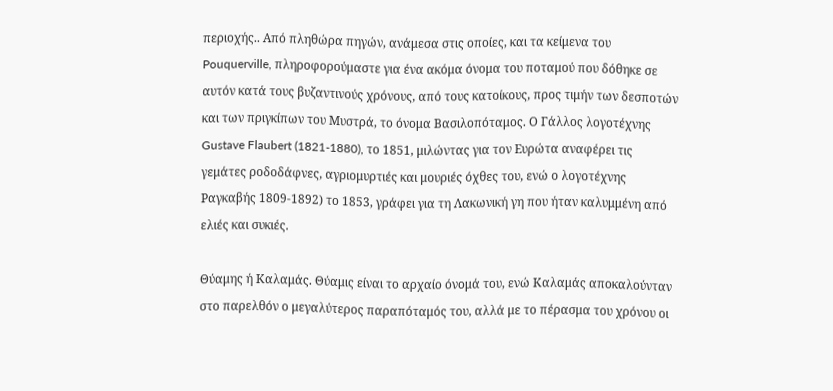περιοχής.. Από πληθώρα πηγών, ανάμεσα στις οποίες, και τα κείμενα του Pouquerville, πληροφορούμαστε για ένα ακόμα όνομα του ποταμού που δόθηκε σε αυτόν κατά τους βυζαντινούς χρόνους, από τους κατοίκους, προς τιμήν των δεσποτών και των πριγκίπων του Μυστρά, το όνομα Βασιλοπόταμος. Ο Γάλλος λογοτέχνης Gustave Flaubert (1821-1880), το 1851, μιλώντας για τον Ευρώτα αναφέρει τις γεμάτες ροδοδάφνες, αγριομυρτιές και μουριές όχθες του, ενώ ο λογοτέχνης Ραγκαβής 1809-1892) το 1853, γράφει για τη Λακωνική γη που ήταν καλυμμένη από ελιές και συκιές.

Θύαμης ή Καλαμάς. Θύαμις είναι το αρχαίο όνομά του, ενώ Καλαμάς αποκαλούνταν στο παρελθόν ο μεγαλύτερος παραπόταμός του, αλλά με το πέρασμα του χρόνου οι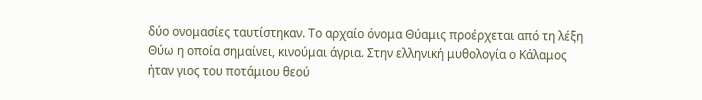δύο ονομασίες ταυτίστηκαν. Το αρχαίο όνομα Θύαμις προέρχεται από τη λέξη Θύω η οποία σημαίνει, κινούμαι άγρια. Στην ελληνική μυθολογία ο Κάλαμος ήταν γιος του ποτάμιου θεού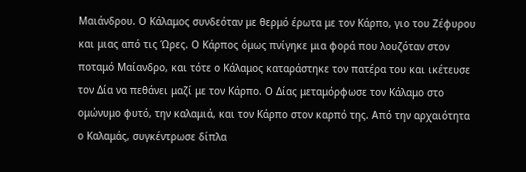Μαιάνδρου. Ο Κάλαμος συνδεόταν με θερμό έρωτα με τον Κάρπο, γιο του Ζέφυρου και μιας από τις Ώρες. Ο Κάρπος όμως πνίγηκε μια φορά που λουζόταν στον ποταμό Μαίανδρο, και τότε ο Κάλαμος καταράστηκε τον πατέρα του και ικέτευσε τον Δία να πεθάνει μαζί με τον Κάρπο. Ο Δίας μεταμόρφωσε τον Κάλαμο στο ομώνυμο φυτό, την καλαμιά, και τον Κάρπο στον καρπό της. Από την αρχαιότητα ο Καλαμάς, συγκέντρωσε δίπλα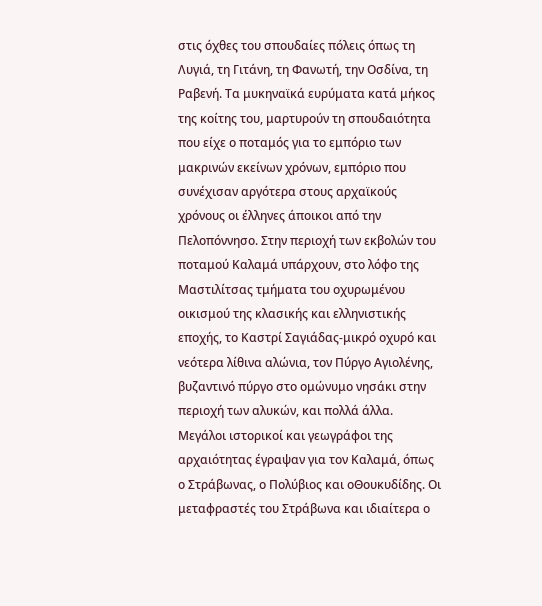στις όχθες του σπουδαίες πόλεις όπως τη Λυγιά, τη Γιτάνη, τη Φανωτή, την Οσδίνα, τη Ραβενή. Τα μυκηναϊκά ευρύματα κατά μήκος της κοίτης του, μαρτυρούν τη σπουδαιότητα που είχε ο ποταμός για το εμπόριο των μακρινών εκείνων χρόνων, εμπόριο που συνέχισαν αργότερα στους αρχαϊκούς χρόνους οι έλληνες άποικοι από την Πελοπόννησο. Στην περιοχή των εκβολών του ποταμού Καλαμά υπάρχουν, στο λόφο της Μαστιλίτσας τμήματα του οχυρωμένου οικισμού της κλασικής και ελληνιστικής εποχής, το Καστρί Σαγιάδας-μικρό οχυρό και νεότερα λίθινα αλώνια, τον Πύργο Αγιολένης, βυζαντινό πύργο στο ομώνυμο νησάκι στην περιοχή των αλυκών, και πολλά άλλα. Μεγάλοι ιστορικοί και γεωγράφοι της αρχαιότητας έγραψαν για τον Καλαμά, όπως ο Στράβωνας, ο Πολύβιος και οΘουκυδίδης. Οι μεταφραστές του Στράβωνα και ιδιαίτερα ο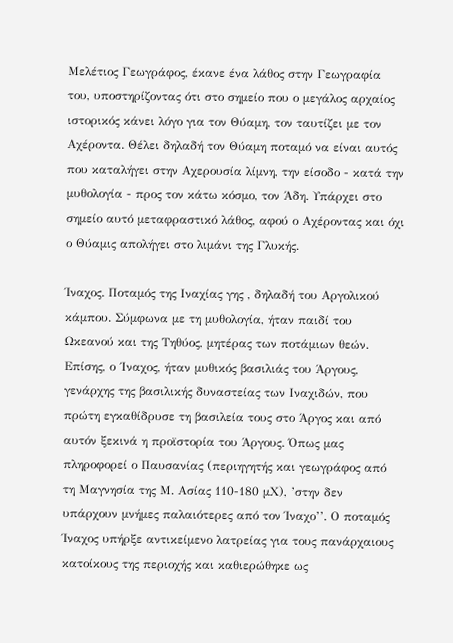Μελέτιος Γεωγράφος, έκανε ένα λάθος στην Γεωγραφία του, υποστηρίζοντας ότι στο σημείο που ο μεγάλος αρχαίος ιστορικός κάνει λόγο για τον Θύαμη, τον ταυτίζει με τον Αχέροντα. Θέλει δηλαδή τον Θύαμη ποταμό να είναι αυτός που καταλήγει στην Αχερουσία λίμνη, την είσοδο - κατά την μυθολογία - προς τον κάτω κόσμο, τον Άδη. Υπάρχει στο σημείο αυτό μεταφραστικό λάθος, αφού ο Αχέροντας και όχι ο Θύαμις απολήγει στο λιμάνι της Γλυκής.

Ίναχος. Ποταμός της Ιναχίας γης , δηλαδή του Αργολικού κάμπου. Σύμφωνα με τη μυθολογία, ήταν παιδί του Ωκεανού και της Τηθύος, μητέρας των ποτάμιων θεών. Επίσης, ο ΄Ιναχος, ήταν μυθικός βασιλιάς του Άργους, γενάρχης της βασιλικής δυναστείας των Ιναχιδών, που πρώτη εγκαθίδρυσε τη βασιλεία τους στο Άργος και από αυτόν ξεκινά η προϊστορία του Άργους. Όπως μας πληροφορεί ο Παυσανίας (περιηγητής και γεωγράφος από τη Μαγνησία της Μ. Ασίας 110-180 μΧ), ’στην δεν υπάρχουν μνήμες παλαιότερες από τον Ίναχο’’. Ο ποταμός Ίναχος υπήρξε αντικείμενο λατρείας για τους πανάρχαιους κατοίκους της περιοχής και καθιερώθηκε ως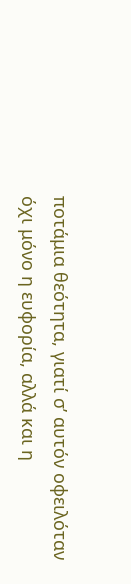ποτάμια θεότητα, γιατί σ’ αυτόν οφειλόταν όχι μόνο η ευφορία, αλλά και η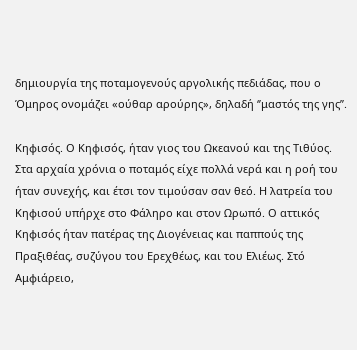δημιουργία της ποταμογενούς αργολικής πεδιάδας, που ο Όμηρος ονομάζει «ούθαρ αρούρης», δηλαδή ‘’μαστός της γης’’.

Κηφισός. Ο Κηφισός, ήταν γιος του Ωκεανού και της Τιθύος. Στα αρχαία χρόνια ο ποταμός είχε πολλά νερά και η ροή του ήταν συνεχής, και έτσι τον τιμούσαν σαν θεό. Η λατρεία του Κηφισού υπήρχε στο Φάληρο και στον Ωρωπό. Ο αττικός Κηφισός ήταν πατέρας της Διογένειας και παππούς της Πραξιθέας, συζύγου του Ερεχθέως, και του Ελιέως. Στό Αμφιάρειο,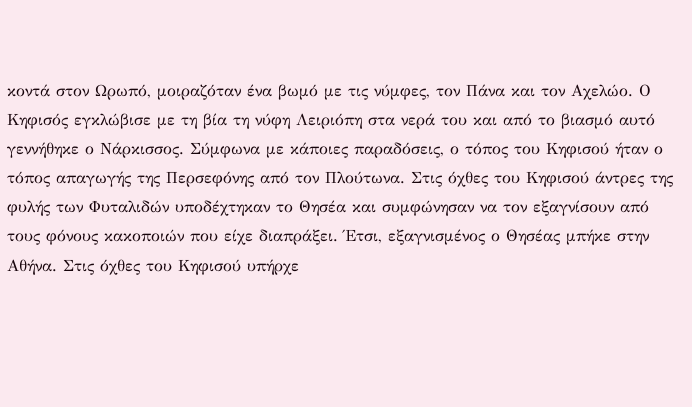κοντά στον Ωρωπό, μοιραζόταν ένα βωμό με τις νύμφες, τον Πάνα και τον Αχελώο. Ο Κηφισός εγκλώβισε με τη βία τη νύφη Λειριόπη στα νερά του και από το βιασμό αυτό γεννήθηκε ο Νάρκισσος. Σύμφωνα με κάποιες παραδόσεις, ο τόπος του Κηφισού ήταν ο τόπος απαγωγής της Περσεφόνης από τον Πλούτωνα. Στις όχθες του Κηφισού άντρες της φυλής των Φυταλιδών υποδέχτηκαν το Θησέα και συμφώνησαν να τον εξαγνίσουν από τους φόνους κακοποιών που είχε διαπράξει. Έτσι, εξαγνισμένος ο Θησέας μπήκε στην Αθήνα. Στις όχθες του Κηφισού υπήρχε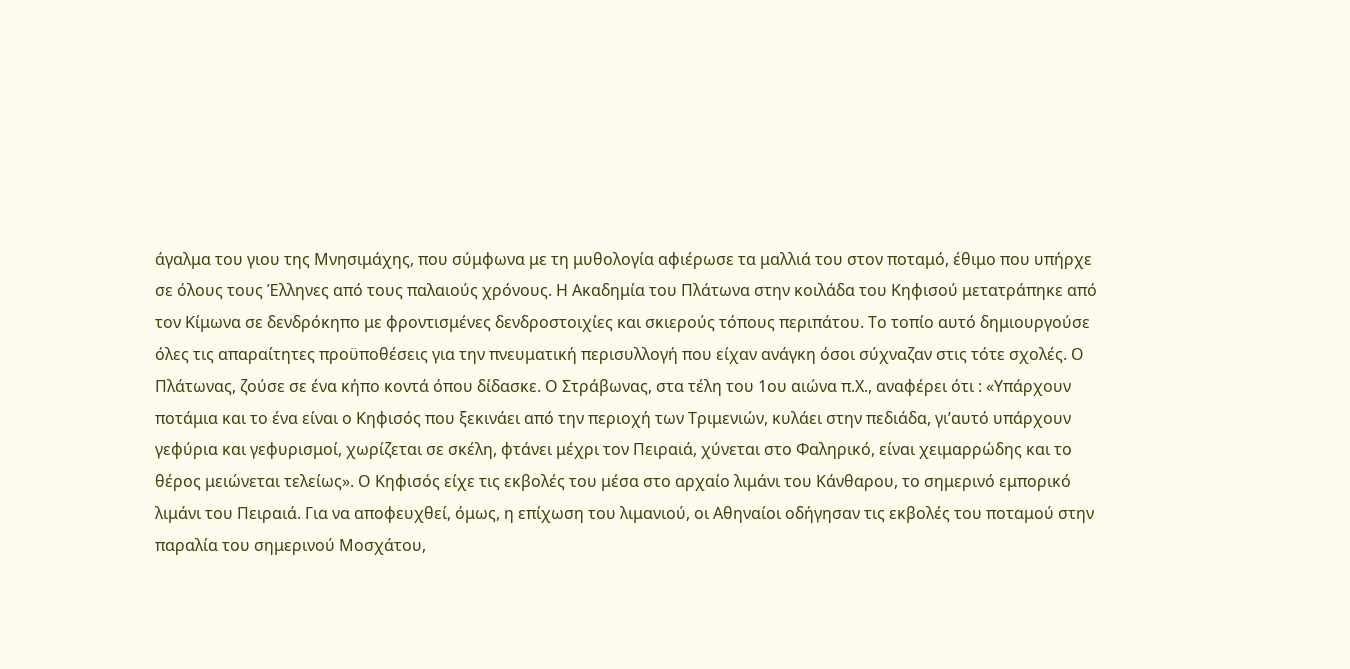άγαλμα του γιου της Μνησιμάχης, που σύμφωνα με τη μυθολογία αφιέρωσε τα μαλλιά του στον ποταμό, έθιμο που υπήρχε σε όλους τους Έλληνες από τους παλαιούς χρόνους. Η Ακαδημία του Πλάτωνα στην κοιλάδα του Κηφισού μετατράπηκε από τον Κίμωνα σε δενδρόκηπο με φροντισμένες δενδροστοιχίες και σκιερούς τόπους περιπάτου. Το τοπίο αυτό δημιουργούσε όλες τις απαραίτητες προϋποθέσεις για την πνευματική περισυλλογή που είχαν ανάγκη όσοι σύχναζαν στις τότε σχολές. Ο Πλάτωνας, ζούσε σε ένα κήπο κοντά όπου δίδασκε. Ο Στράβωνας, στα τέλη του 1ου αιώνα π.Χ., αναφέρει ότι : «Υπάρχουν ποτάμια και το ένα είναι ο Κηφισός που ξεκινάει από την περιοχή των Τριμενιών, κυλάει στην πεδιάδα, γι’αυτό υπάρχουν γεφύρια και γεφυρισμοί, χωρίζεται σε σκέλη, φτάνει μέχρι τον Πειραιά, χύνεται στο Φαληρικό, είναι χειμαρρώδης και το θέρος μειώνεται τελείως». Ο Κηφισός είχε τις εκβολές του μέσα στο αρχαίο λιμάνι του Κάνθαρου, το σημερινό εμπορικό λιμάνι του Πειραιά. Για να αποφευχθεί, όμως, η επίχωση του λιμανιού, οι Αθηναίοι οδήγησαν τις εκβολές του ποταμού στην παραλία του σημερινού Μοσχάτου,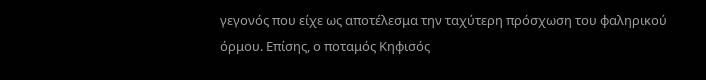γεγονός που είχε ως αποτέλεσμα την ταχύτερη πρόσχωση του φαληρικού όρμου. Επίσης, ο ποταμός Κηφισός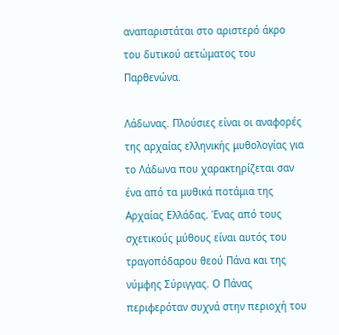αναπαριστάται στο αριστερό άκρο του δυτικού αετώματος του Παρθενώνα.

Λάδωνας. Πλούσιες είναι οι αναφορές της αρχαίας ελληνικής μυθολογίας για το Λάδωνα που χαρακτηρίζεται σαν ένα από τα μυθικά ποτάμια της Αρχαίας Ελλάδας. Ένας από τους σχετικούς μύθους είναι αυτός του τραγοπόδαρου θεού Πάνα και της νύμφης Σύριγγας. Ο Πάνας περιφερόταν συχνά στην περιοχή του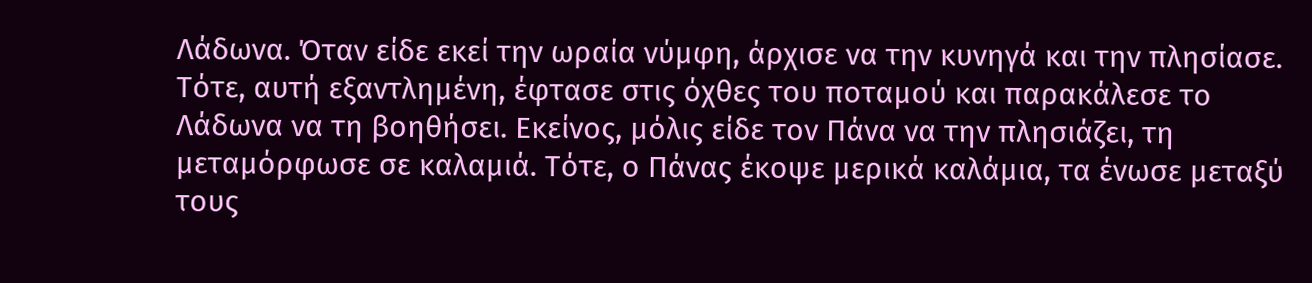Λάδωνα. Όταν είδε εκεί την ωραία νύμφη, άρχισε να την κυνηγά και την πλησίασε. Τότε, αυτή εξαντλημένη, έφτασε στις όχθες του ποταμού και παρακάλεσε το Λάδωνα να τη βοηθήσει. Εκείνος, μόλις είδε τον Πάνα να την πλησιάζει, τη μεταμόρφωσε σε καλαμιά. Τότε, ο Πάνας έκοψε μερικά καλάμια, τα ένωσε μεταξύ τους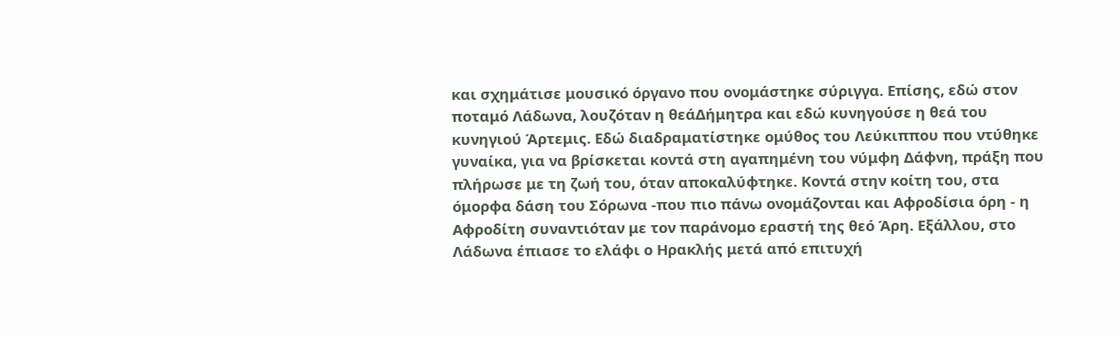και σχημάτισε μουσικό όργανο που ονομάστηκε σύριγγα. Επίσης, εδώ στον ποταμό Λάδωνα, λουζόταν η θεάΔήμητρα και εδώ κυνηγούσε η θεά του κυνηγιού Άρτεμις. Εδώ διαδραματίστηκε ομύθος του Λεύκιππου που ντύθηκε γυναίκα, για να βρίσκεται κοντά στη αγαπημένη του νύμφη Δάφνη, πράξη που πλήρωσε με τη ζωή του, όταν αποκαλύφτηκε. Κοντά στην κοίτη του, στα όμορφα δάση του Σόρωνα -που πιο πάνω ονομάζονται και Αφροδίσια όρη - η Αφροδίτη συναντιόταν με τον παράνομο εραστή της θεό Άρη. Εξάλλου, στο Λάδωνα έπιασε το ελάφι ο Ηρακλής μετά από επιτυχή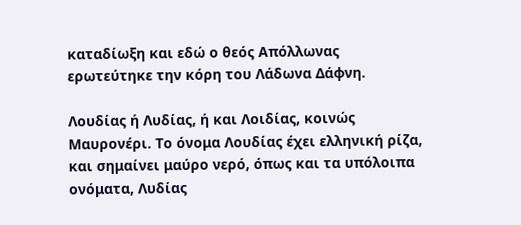καταδίωξη και εδώ ο θεός Απόλλωνας ερωτεύτηκε την κόρη του Λάδωνα Δάφνη.

Λουδίας ή Λυδίας, ή και Λοιδίας, κοινώς Μαυρονέρι. Το όνομα Λουδίας έχει ελληνική ρίζα, και σημαίνει μαύρο νερό, όπως και τα υπόλοιπα ονόματα, Λυδίας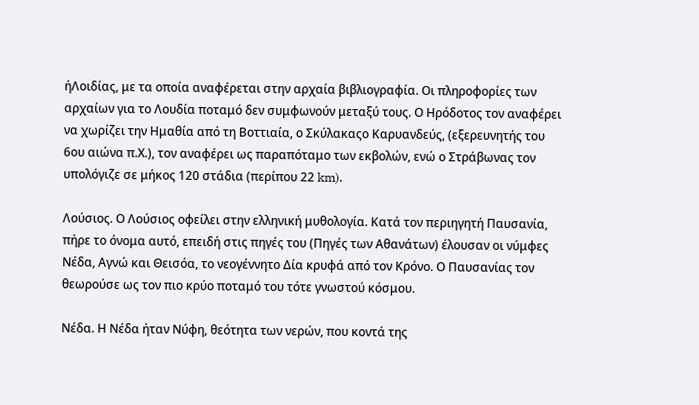ήΛοιδίας, με τα οποία αναφέρεται στην αρχαία βιβλιογραφία. Οι πληροφορίες των αρχαίων για το Λουδία ποταμό δεν συμφωνούν μεταξύ τους. Ο Ηρόδοτος τον αναφέρει να χωρίζει την Ημαθία από τη Βοττιαία, ο Σκύλακαςο Καρυανδεύς, (εξερευνητής του 6ου αιώνα π.Χ.), τον αναφέρει ως παραπόταμο των εκβολών, ενώ ο Στράβωνας τον υπολόγιζε σε μήκος 120 στάδια (περίπου 22 km).

Λούσιος. Ο Λούσιος οφείλει στην ελληνική μυθολογία. Κατά τον περιηγητή Παυσανία, πήρε το όνομα αυτό, επειδή στις πηγές του (Πηγές των Αθανάτων) έλουσαν οι νύμφες Νέδα, Αγνώ και Θεισόα, το νεογέννητο Δία κρυφά από τον Κρόνο. Ο Παυσανίας τον θεωρούσε ως τον πιο κρύο ποταμό του τότε γνωστού κόσμου.

Νέδα. Η Νέδα ήταν Νύφη, θεότητα των νερών, που κοντά της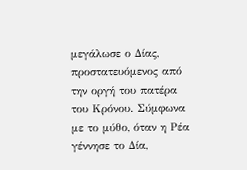μεγάλωσε ο Δίας, προστατευόμενος από την οργή του πατέρα του Κρόνου. Σύμφωνα με το μύθο, όταν η Ρέα γέννησε το Δία,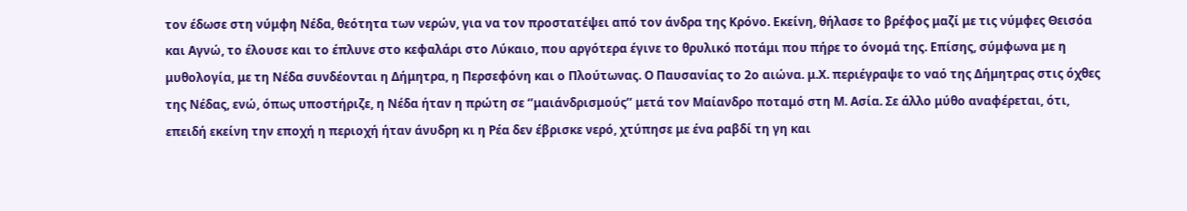τον έδωσε στη νύμφη Νέδα, θεότητα των νερών, για να τον προστατέψει από τον άνδρα της Κρόνο. Εκείνη, θήλασε το βρέφος μαζί με τις νύμφες Θεισόα και Αγνώ, το έλουσε και το έπλυνε στο κεφαλάρι στο Λύκαιο, που αργότερα έγινε το θρυλικό ποτάμι που πήρε το όνομά της. Επίσης, σύμφωνα με η μυθολογία, με τη Νέδα συνδέονται η Δήμητρα, η Περσεφόνη και ο Πλούτωνας. Ο Παυσανίας το 2ο αιώνα. μ.Χ. περιέγραψε το ναό της Δήμητρας στις όχθες της Νέδας, ενώ, όπως υποστήριζε, η Νέδα ήταν η πρώτη σε ‘’μαιάνδρισμούς’’ μετά τον Μαίανδρο ποταμό στη Μ. Ασία. Σε άλλο μύθο αναφέρεται, ότι, επειδή εκείνη την εποχή η περιοχή ήταν άνυδρη κι η Ρέα δεν έβρισκε νερό, χτύπησε με ένα ραβδί τη γη και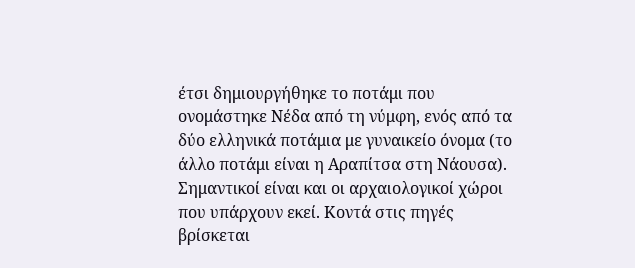έτσι δημιουργήθηκε το ποτάμι που ονομάστηκε Νέδα από τη νύμφη, ενός από τα δύο ελληνικά ποτάμια με γυναικείο όνομα (το άλλο ποτάμι είναι η Αραπίτσα στη Νάουσα). Σημαντικοί είναι και οι αρχαιολογικοί χώροι που υπάρχουν εκεί. Κοντά στις πηγές βρίσκεται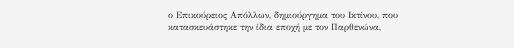ο Επικούρειος Απόλλων, δημιούργημα του Ικτίνου, που κατασκευάστηκε την ίδια εποχή με τον Παρθενώνα,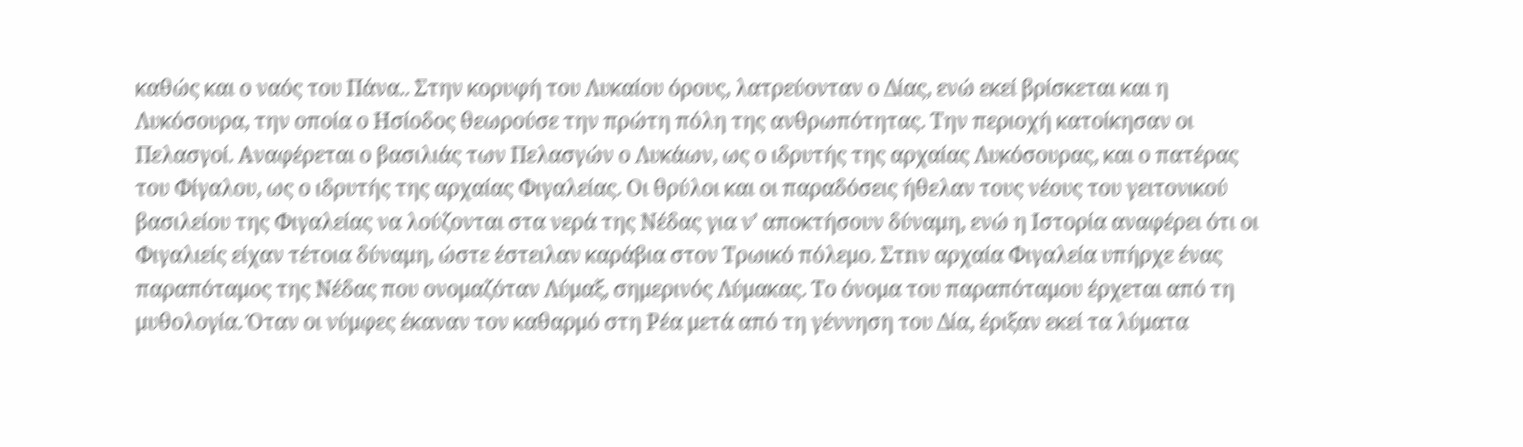καθώς και ο ναός του Πάνα.. Στην κορυφή του Λυκαίου όρους, λατρεύονταν ο Δίας, ενώ εκεί βρίσκεται και η Λυκόσουρα, την οποία ο Ησίοδος θεωρούσε την πρώτη πόλη της ανθρωπότητας. Την περιοχή κατοίκησαν οι Πελασγοί. Αναφέρεται ο βασιλιάς των Πελασγών ο Λυκάων, ως ο ιδρυτής της αρχαίας Λυκόσουρας, και ο πατέρας του Φίγαλου, ως ο ιδρυτής της αρχαίας Φιγαλείας. Οι θρύλοι και οι παραδόσεις ήθελαν τους νέους του γειτονικού βασιλείου της Φιγαλείας να λούζονται στα νερά της Νέδας για ν’ αποκτήσουν δύναμη, ενώ η Ιστορία αναφέρει ότι οι Φιγαλιείς είχαν τέτοια δύναμη, ώστε έστειλαν καράβια στον Τρωικό πόλεμο. Στnν αρχαία Φιγαλεία υπήρχε ένας παραπόταμος της Νέδας που ονομαζόταν Λύμαξ, σημερινός Λύμακας. Το όνομα του παραπόταμου έρχεται από τη μυθολογία. Όταν οι νύμφες έκαναν τον καθαρμό στη Ρέα μετά από τη γέννηση του Δία, έριξαν εκεί τα λύματα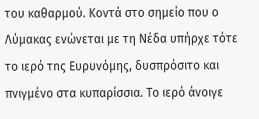του καθαρμού. Κοντά στο σημείο που ο Λύμακας ενώνεται με τη Νέδα υπήρχε τότε το ιερό τnς Ευρυνόμης, δυσπρόσιτο και πνιγμένο στα κυπαρίσσια. Το ιερό άνοιγε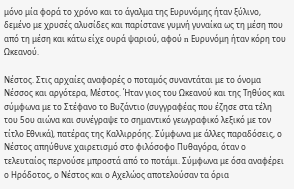μόνο μία φορά το χρόνο και το άγαλμα της Ευρυνόμης ήταν ξύλινο, δεμένο με χρυσές αλυσίδες και παρίστανε γυμνή γυναίκα ως τη μέση που από τη μέση και κάτω είχε ουρά ψαριού, αφού n Ευρυνόμη ήταν κόρη του Ωκεανού.

Νέστος. Στις αρχαίες αναφορές ο ποταμός συναντάται με το όνομα Νέσσος και αργότερα, Μέστος. Ήταν γιος του Ωκεανού και της Τηθύος και σύμφωνα με το Στέφανο το Βυζάντιο (συγγραφέας που έζησε στα τέλη του 5ου αιώνα και συνέγραψε το σημαντικό γεωγραφικό λεξικό με τον τίτλο Εθνικά), πατέρας της Καλλιρρόης. Σύμφωνα με άλλες παραδόσεις, ο Νέστος απηύθυνε χαιρετισμό στο φιλόσοφο Πυθαγόρα, όταν ο τελευταίος περνούσε μπροστά από το ποτάμι. Σύμφωνα με όσα αναφέρει ο Ηρόδοτος, ο Νέστος και ο Αχελώος αποτελούσαν τα όρια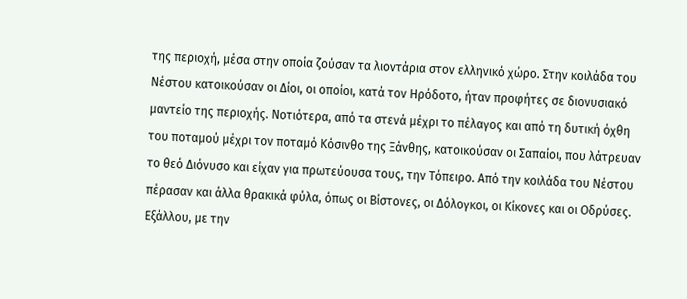της περιοχή, μέσα στην οποία ζούσαν τα λιοντάρια στον ελληνικό χώρο. Στην κοιλάδα του Νέστου κατοικούσαν οι Δίοι, οι οποίοι, κατά τον Ηρόδοτο, ήταν προφήτες σε διονυσιακό μαντείο της περιοχής. Νοτιότερα, από τα στενά μέχρι το πέλαγος και από τη δυτική όχθη του ποταμού μέχρι τον ποταμό Κόσινθο της Ξάνθης, κατοικούσαν οι Σαπαίοι, που λάτρευαν το θεό Διόνυσο και είχαν για πρωτεύουσα τους, την Τόπειρο. Από την κοιλάδα του Νέστου πέρασαν και άλλα θρακικά φύλα, όπως οι Βίστονες, οι Δόλογκοι, οι Κίκονες και οι Οδρύσες. Εξάλλου, με την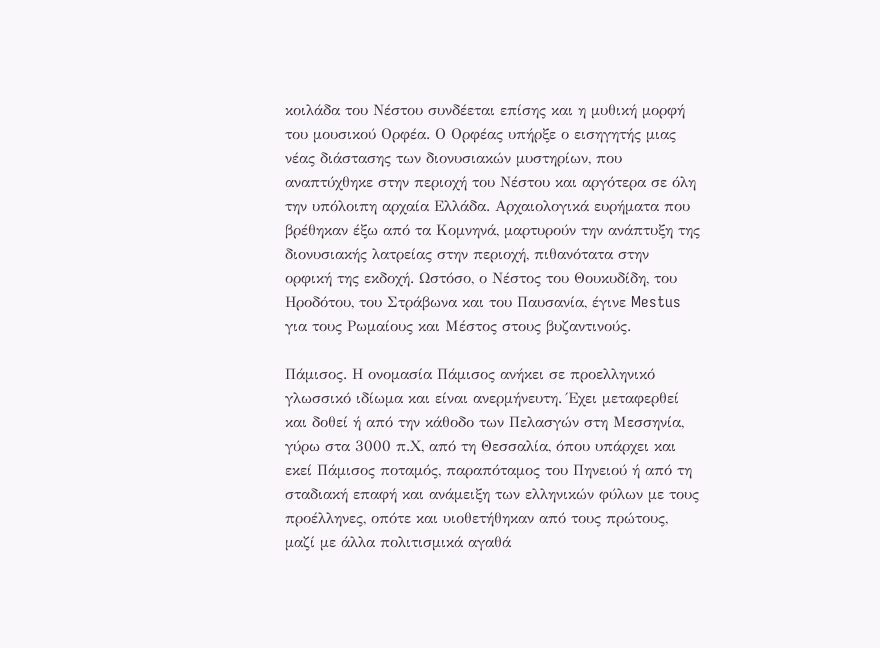κοιλάδα του Νέστου συνδέεται επίσης και η μυθική μορφή του μουσικού Ορφέα. Ο Ορφέας υπήρξε ο εισηγητής μιας νέας διάστασης των διονυσιακών μυστηρίων, που αναπτύχθηκε στην περιοχή του Νέστου και αργότερα σε όλη την υπόλοιπη αρχαία Ελλάδα. Αρχαιολογικά ευρήματα που βρέθηκαν έξω από τα Κομνηνά, μαρτυρούν την ανάπτυξη της διονυσιακής λατρείας στην περιοχή, πιθανότατα στην ορφική της εκδοχή. Ωστόσο, ο Νέστος του Θουκυδίδη, του Ηροδότου, του Στράβωνα και του Παυσανία, έγινε Mestus για τους Ρωμαίους και Μέστος στους βυζαντινούς.

Πάμισος. Η ονομασία Πάμισος ανήκει σε προελληνικό γλωσσικό ιδίωμα και είναι ανερμήνευτη. Έχει μεταφερθεί και δοθεί ή από την κάθοδο των Πελασγών στη Μεσσηνία, γύρω στα 3000 π.Χ, από τη Θεσσαλία, όπου υπάρχει και εκεί Πάμισος ποταμός, παραπόταμος του Πηνειού ή από τη σταδιακή επαφή και ανάμειξη των ελληνικών φύλων με τους προέλληνες, οπότε και υιοθετήθηκαν από τους πρώτους, μαζί με άλλα πολιτισμικά αγαθά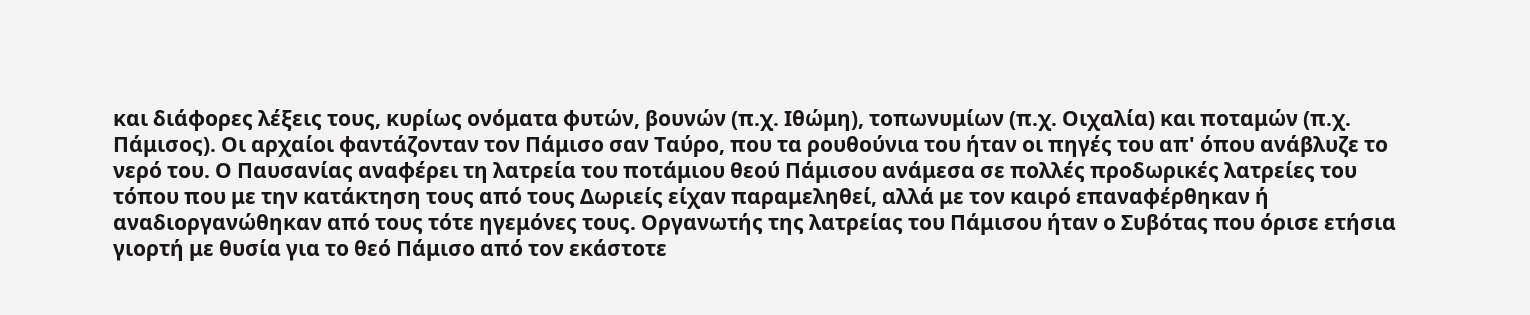και διάφορες λέξεις τους, κυρίως ονόματα φυτών, βουνών (π.χ. Ιθώμη), τοπωνυμίων (π.χ. Οιχαλία) και ποταμών (π.χ. Πάμισος). Οι αρχαίοι φαντάζονταν τον Πάμισο σαν Ταύρο, που τα ρουθούνια του ήταν οι πηγές του απ' όπου ανάβλυζε το νερό του. Ο Παυσανίας αναφέρει τη λατρεία του ποτάμιου θεού Πάμισου ανάμεσα σε πολλές προδωρικές λατρείες του τόπου που με την κατάκτηση τους από τους Δωριείς είχαν παραμεληθεί, αλλά με τον καιρό επαναφέρθηκαν ή αναδιοργανώθηκαν από τους τότε ηγεμόνες τους. Οργανωτής της λατρείας του Πάμισου ήταν ο Συβότας που όρισε ετήσια γιορτή με θυσία για το θεό Πάμισο από τον εκάστοτε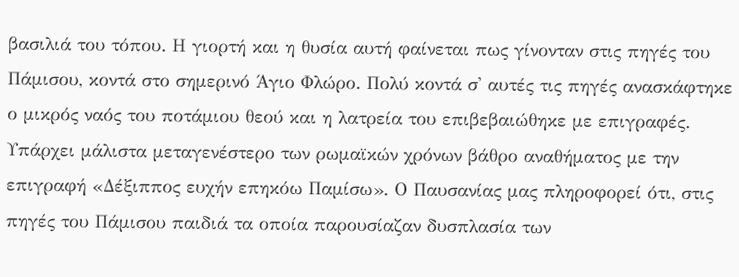βασιλιά του τόπου. Η γιορτή και η θυσία αυτή φαίνεται πως γίνονταν στις πηγές του Πάμισου, κοντά στο σημερινό Άγιο Φλώρο. Πολύ κοντά σ' αυτές τις πηγές ανασκάφτηκε ο μικρός ναός του ποτάμιου θεού και η λατρεία του επιβεβαιώθηκε με επιγραφές. Υπάρχει μάλιστα μεταγενέστερο των ρωμαϊκών χρόνων βάθρο αναθήματος με την επιγραφή «Δέξιππος ευχήν επηκόω Παμίσω». Ο Παυσανίας μας πληροφορεί ότι, στις πηγές του Πάμισου παιδιά τα οποία παρουσίαζαν δυσπλασία των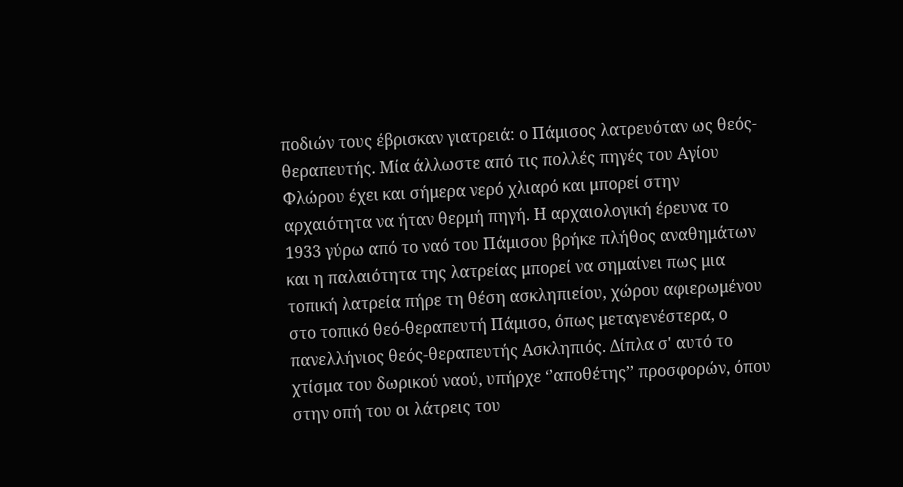ποδιών τους έβρισκαν γιατρειά: ο Πάμισος λατρευόταν ως θεός-θεραπευτής. Μία άλλωστε από τις πολλές πηγές του Αγίου Φλώρου έχει και σήμερα νερό χλιαρό και μπορεί στην αρχαιότητα να ήταν θερμή πηγή. Η αρχαιολογική έρευνα το 1933 γύρω από το ναό του Πάμισου βρήκε πλήθος αναθημάτων και η παλαιότητα της λατρείας μπορεί να σημαίνει πως μια τοπική λατρεία πήρε τη θέση ασκληπιείου, χώρου αφιερωμένου στο τοπικό θεό-θεραπευτή Πάμισο, όπως μεταγενέστερα, ο πανελλήνιος θεός-θεραπευτής Ασκληπιός. Δίπλα σ' αυτό το χτίσμα του δωρικού ναού, υπήρχε ‘’αποθέτης’’ προσφορών, όπου στην οπή του οι λάτρεις του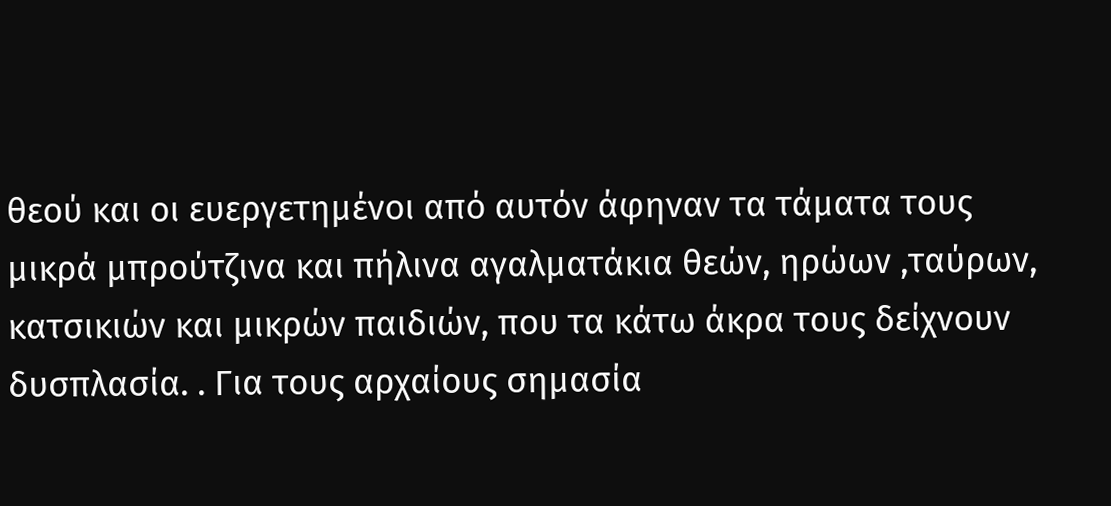θεού και οι ευεργετημένοι από αυτόν άφηναν τα τάματα τους μικρά μπρούτζινα και πήλινα αγαλματάκια θεών, ηρώων ,ταύρων, κατσικιών και μικρών παιδιών, που τα κάτω άκρα τους δείχνουν δυσπλασία. . Για τους αρχαίους σημασία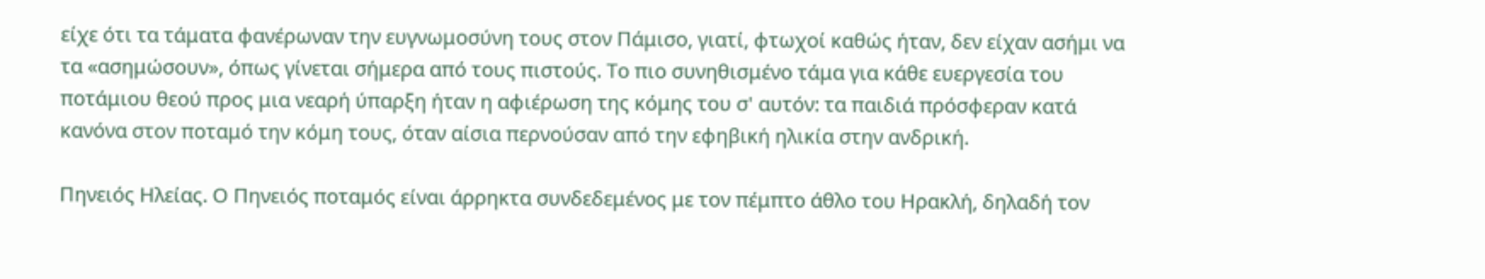είχε ότι τα τάματα φανέρωναν την ευγνωμοσύνη τους στον Πάμισο, γιατί, φτωχοί καθώς ήταν, δεν είχαν ασήμι να τα «ασημώσουν», όπως γίνεται σήμερα από τους πιστούς. Το πιο συνηθισμένο τάμα για κάθε ευεργεσία του ποτάμιου θεού προς μια νεαρή ύπαρξη ήταν η αφιέρωση της κόμης του σ' αυτόν: τα παιδιά πρόσφεραν κατά κανόνα στον ποταμό την κόμη τους, όταν αίσια περνούσαν από την εφηβική ηλικία στην ανδρική.

Πηνειός Ηλείας. Ο Πηνειός ποταμός είναι άρρηκτα συνδεδεμένος με τον πέμπτο άθλο του Ηρακλή, δηλαδή τον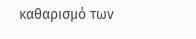καθαρισμό των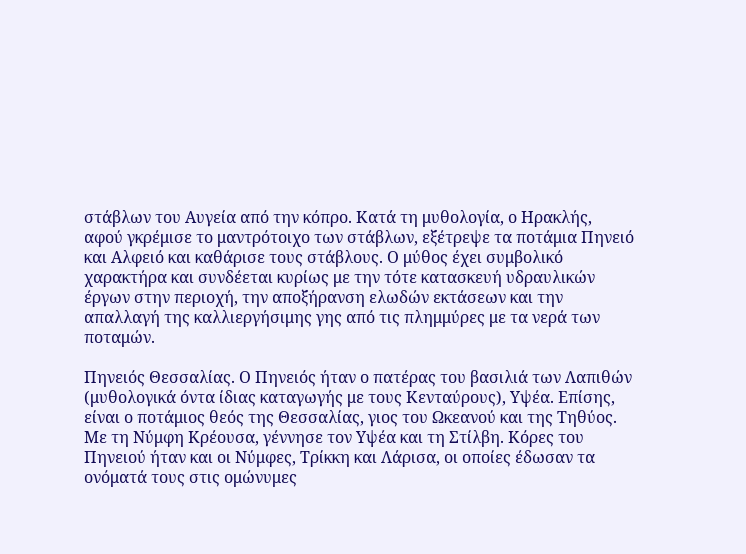στάβλων του Αυγεία από την κόπρο. Κατά τη μυθολογία, ο Ηρακλής, αφού γκρέμισε το μαντρότοιχο των στάβλων, εξέτρεψε τα ποτάμια Πηνειό και Αλφειό και καθάρισε τους στάβλους. Ο μύθος έχει συμβολικό χαρακτήρα και συνδέεται κυρίως με την τότε κατασκευή υδραυλικών έργων στην περιοχή, την αποξήρανση ελωδών εκτάσεων και την απαλλαγή της καλλιεργήσιμης γης από τις πλημμύρες με τα νερά των ποταμών.

Πηνειός Θεσσαλίας. Ο Πηνειός ήταν ο πατέρας του βασιλιά των Λαπιθών (μυθολογικά όντα ίδιας καταγωγής με τους Κενταύρους), Υψέα. Επίσης, είναι ο ποτάμιος θεός της Θεσσαλίας, γιος του Ωκεανού και της Τηθύος. Με τη Νύμφη Κρέουσα, γέννησε τον Υψέα και τη Στίλβη. Κόρες του Πηνειού ήταν και οι Νύμφες, Τρίκκη και Λάρισα, οι οποίες έδωσαν τα ονόματά τους στις ομώνυμες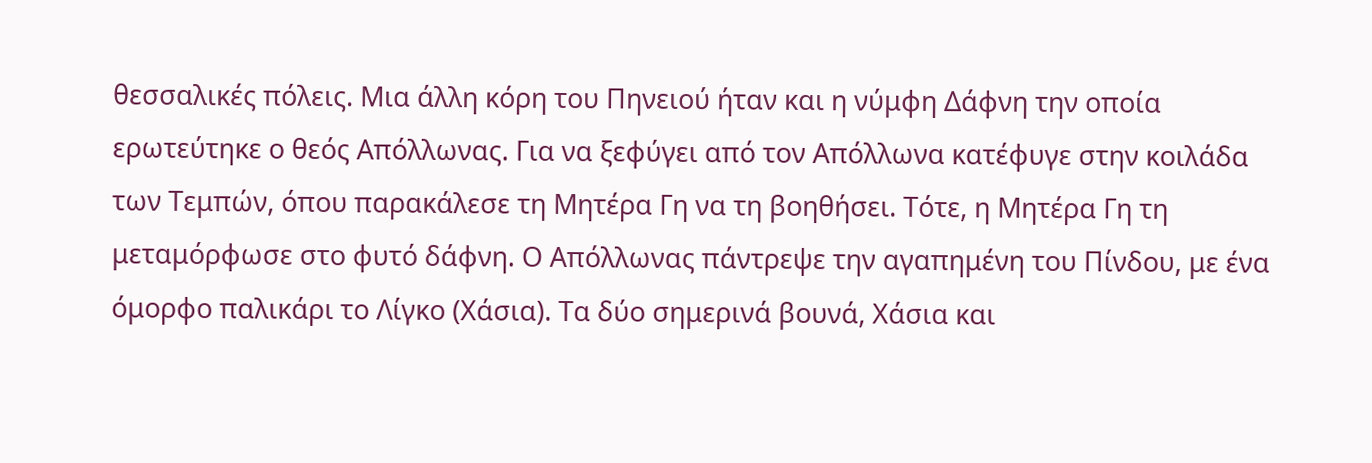θεσσαλικές πόλεις. Μια άλλη κόρη του Πηνειού ήταν και η νύμφη Δάφνη την οποία ερωτεύτηκε ο θεός Απόλλωνας. Για να ξεφύγει από τον Απόλλωνα κατέφυγε στην κοιλάδα των Τεμπών, όπου παρακάλεσε τη Μητέρα Γη να τη βοηθήσει. Τότε, η Μητέρα Γη τη μεταμόρφωσε στο φυτό δάφνη. Ο Απόλλωνας πάντρεψε την αγαπημένη του Πίνδου, με ένα όμορφο παλικάρι το Λίγκο (Χάσια). Τα δύο σημερινά βουνά, Χάσια και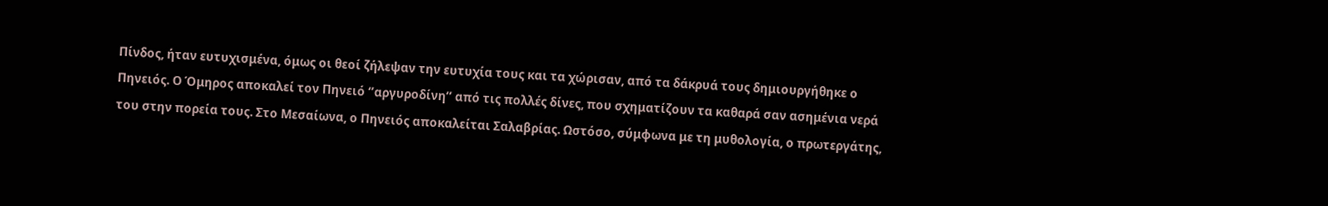Πίνδος, ήταν ευτυχισμένα, όμως οι θεοί ζήλεψαν την ευτυχία τους και τα χώρισαν, από τα δάκρυά τους δημιουργήθηκε ο Πηνειός. Ο Όμηρος αποκαλεί τον Πηνειό ‘’αργυροδίνη’’ από τις πολλές δίνες, που σχηματίζουν τα καθαρά σαν ασημένια νερά του στην πορεία τους. Στο Μεσαίωνα, ο Πηνειός αποκαλείται Σαλαβρίας. Ωστόσο, σύμφωνα με τη μυθολογία, ο πρωτεργάτης,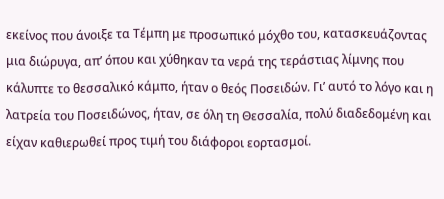εκείνος που άνοιξε τα Τέμπη με προσωπικό μόχθο του, κατασκευάζοντας μια διώρυγα, απ’ όπου και χύθηκαν τα νερά της τεράστιας λίμνης που κάλυπτε το θεσσαλικό κάμπο, ήταν ο θεός Ποσειδών. Γι’ αυτό το λόγο και η λατρεία του Ποσειδώνος, ήταν, σε όλη τη Θεσσαλία, πολύ διαδεδομένη και είχαν καθιερωθεί προς τιμή του διάφοροι εορτασμοί.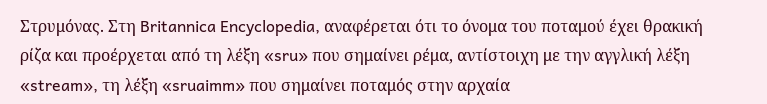Στρυμόνας. Στη Britannica Encyclopedia, αναφέρεται ότι το όνομα του ποταμού έχει θρακική ρίζα και προέρχεται από τη λέξη «sru» που σημαίνει ρέμα, αντίστοιχη με την αγγλική λέξη «stream», τη λέξη «sruaimm» που σημαίνει ποταμός στην αρχαία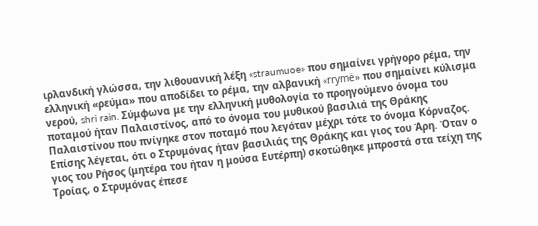ιρλανδική γλώσσα, την λιθουανική λέξη «straumuoe» που σημαίνει γρήγορο ρέμα, την ελληνική «ρεύμα» που αποδίδει το ρέμα, την αλβανική «rrymë» που σημαίνει κύλισμα νερού, shri rain. Σύμφωνα με την ελληνική μυθολογία το προηγούμενο όνομα του ποταμού ήταν Παλαιστίνος, από το όνομα του μυθικού βασιλιά της Θράκης Παλαιστίνου που πνίγηκε στον ποταμό που λεγόταν μέχρι τότε το όνομα Κόρναζος. Επίσης λέγεται, ότι ο Στρυμόνας ήταν βασιλιάς της Θράκης και γιος του Άρη. Όταν ο γιος του Ρήσος (μητέρα του ήταν η μούσα Ευτέρπη) σκοτώθηκε μπροστά στα τείχη της Τροίας, ο Στρυμόνας έπεσε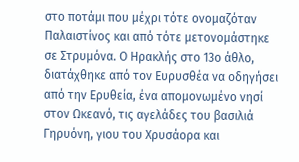στο ποτάμι που μέχρι τότε ονομαζόταν Παλαιστίνος και από τότε μετονομάστηκε σε Στρυμόνα. Ο Ηρακλής στο 13ο άθλο, διατάχθηκε από τον Ευρυσθέα να οδηγήσει από την Ερυθεία, ένα απομονωμένο νησί στον Ωκεανό, τις αγελάδες του βασιλιά Γηρυόνη, γιου του Χρυσάορα και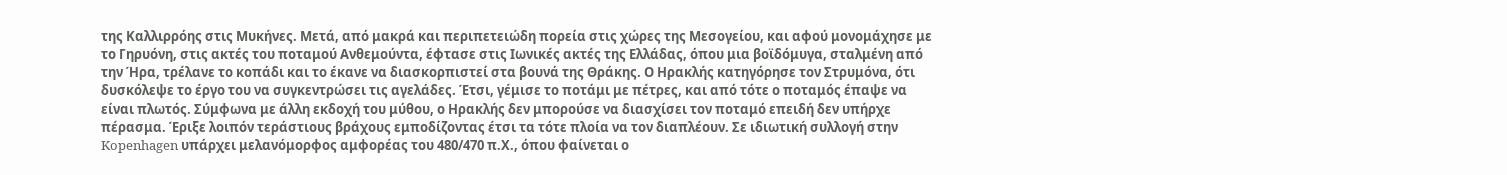της Καλλιρρόης στις Μυκήνες. Μετά, από μακρά και περιπετειώδη πορεία στις χώρες της Μεσογείου, και αφού μονομάχησε με το Γηρυόνη, στις ακτές του ποταμού Ανθεμούντα, έφτασε στις Ιωνικές ακτές της Ελλάδας, όπου μια βοϊδόμυγα, σταλμένη από την Ήρα, τρέλανε το κοπάδι και το έκανε να διασκορπιστεί στα βουνά της Θράκης. Ο Ηρακλής κατηγόρησε τον Στρυμόνα, ότι δυσκόλεψε το έργο του να συγκεντρώσει τις αγελάδες. Έτσι, γέμισε το ποτάμι με πέτρες, και από τότε ο ποταμός έπαψε να είναι πλωτός. Σύμφωνα με άλλη εκδοχή του μύθου, ο Ηρακλής δεν μπορούσε να διασχίσει τον ποταμό επειδή δεν υπήρχε πέρασμα. Έριξε λοιπόν τεράστιους βράχους εμποδίζοντας έτσι τα τότε πλοία να τον διαπλέουν. Σε ιδιωτική συλλογή στην Kopenhagen υπάρχει μελανόμορφος αμφορέας του 480/470 π.Χ., όπου φαίνεται ο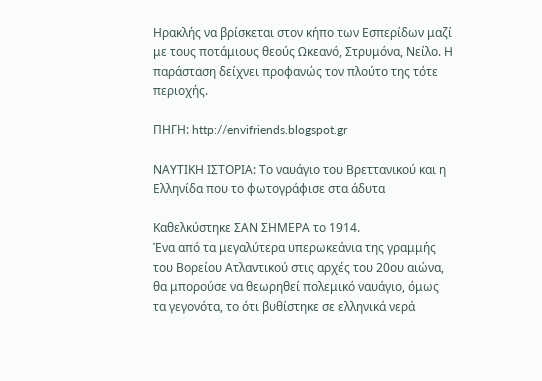Ηρακλής να βρίσκεται στον κήπο των Εσπερίδων μαζί με τους ποτάμιους θεούς Ωκεανό, Στρυμόνα, Νείλο. Η παράσταση δείχνει προφανώς τον πλούτο της τότε περιοχής.

ΠΗΓΗ: http://envifriends.blogspot.gr

ΝΑΥΤΙΚΗ ΙΣΤΟΡΙΑ: Το ναυάγιο του Βρεττανικού και η Ελληνίδα που το φωτογράφισε στα άδυτα

Καθελκύστηκε ΣΑΝ ΣΗΜΕΡΑ το 1914.
Ένα από τα μεγαλύτερα υπερωκεάνια της γραμμής του Βορείου Ατλαντικού στις αρχές του 20ου αιώνα, θα μπορούσε να θεωρηθεί πολεμικό ναυάγιο, όμως τα γεγονότα, το ότι βυθίστηκε σε ελληνικά νερά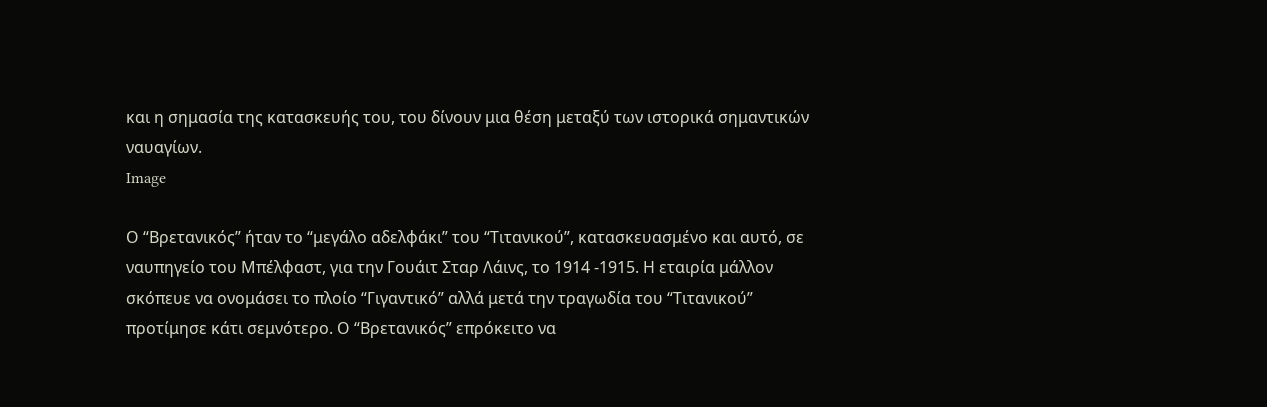και η σημασία της κατασκευής του, του δίνουν μια θέση μεταξύ των ιστορικά σημαντικών ναυαγίων.
Image

Ο “Βρετανικός” ήταν το “μεγάλο αδελφάκι” του “Τιτανικού”, κατασκευασμένο και αυτό, σε ναυπηγείο του Μπέλφαστ, για την Γουάιτ Σταρ Λάινς, το 1914 -1915. Η εταιρία μάλλον σκόπευε να ονομάσει το πλοίο “Γιγαντικό” αλλά μετά την τραγωδία του “Τιτανικού” προτίμησε κάτι σεμνότερο. Ο “Βρετανικός” επρόκειτο να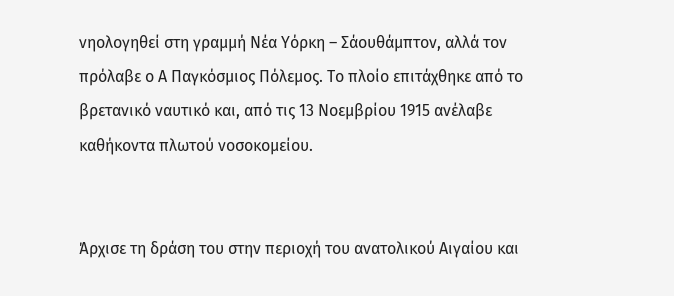νηολογηθεί στη γραμμή Νέα Υόρκη – Σάουθάμπτον, αλλά τον πρόλαβε ο Α Παγκόσμιος Πόλεμος. Το πλοίο επιτάχθηκε από το βρετανικό ναυτικό και, από τις 13 Νοεμβρίου 1915 ανέλαβε καθήκοντα πλωτού νοσοκομείου.


Άρχισε τη δράση του στην περιοχή του ανατολικού Αιγαίου και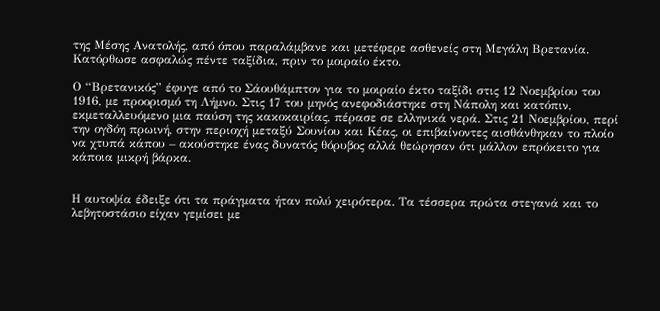της Μέσης Ανατολής, από όπου παραλάμβανε και μετέφερε ασθενείς στη Μεγάλη Βρετανία. Κατόρθωσε ασφαλώς πέντε ταξίδια, πριν το μοιραίο έκτο.

Ο “Βρετανικός” έφυγε από το Σάουθάμπτον για το μοιραίο έκτο ταξίδι στις 12 Νοεμβρίου του 1916, με προορισμό τη Λήμνο. Στις 17 του μηνός ανεφοδιάστηκε στη Νάπολη και κατόπιν, εκμεταλλευόμενο μια παύση της κακοκαιρίας, πέρασε σε ελληνικά νερά. Στις 21 Νοεμβρίου, περί την ογδόη πρωινή, στην περιοχή μεταξύ Σουνίου και Κέας, οι επιβαίνοντες αισθάνθηκαν το πλοίο να χτυπά κάπου – ακούστηκε ένας δυνατός θόρυβος αλλά θεώρησαν ότι μάλλον επρόκειτο για κάποια μικρή βάρκα.


Η αυτοψία έδειξε ότι τα πράγματα ήταν πολύ χειρότερα. Τα τέσσερα πρώτα στεγανά και το λεβητοστάσιο είχαν γεμίσει με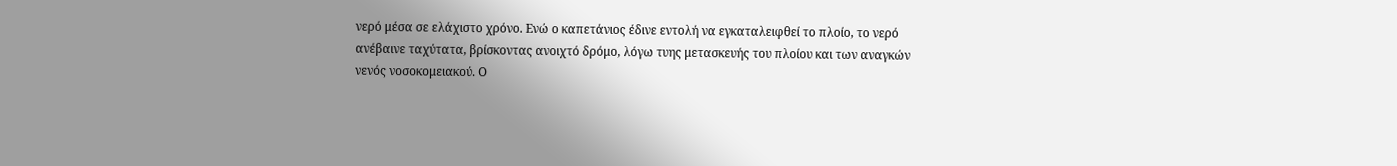νερό μέσα σε ελάχιστο χρόνο. Ενώ ο καπετάνιος έδινε εντολή να εγκαταλειφθεί το πλοίο, το νερό ανέβαινε ταχύτατα, βρίσκοντας ανοιχτό δρόμο, λόγω τυης μετασκευής του πλοίου και των αναγκών νενός νοσοκομειακού. Ο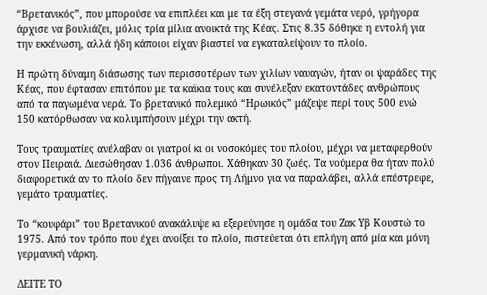“Βρετανικός”, που μπορούσε να επιπλέει και με τα έξη στεγανά γεμάτα νερό, γρήγορα άρχισε να βουλιάζει, μόλις τρία μίλια ανοικτά της Κέας. Στις 8.35 δόθηκε η εντολή για την εκκένωση, αλλά ήδη κάποιοι είχαν βιαστεί να εγκαταλείψουν το πλοίο.

Η πρώτη δύναμη διάσωσης των περισσοτέρων των χιλίων ναυαγών, ήταν οι ψαράδες της Κέας, που έφτασαν επιτόπου με τα καϊκια τους και συνέλεξαν εκατοντάδες ανθρώπους από τα παγωμένα νερά. Το βρετανικό πολεμικό “Ηρωικός” μάζεψε περί τους 500 ενώ 150 κατόρθωσαν να κολυμπήσουν μέχρι την ακτή.

Τους τραυματίες ανέλαβαν οι γιατροί κι οι νοσοκόμες του πλοίου, μέχρι να μεταφερθούν στον Πειραιά. Διεσώθησαν 1.036 άνθρωποι. Χάθηκαν 30 ζωές. Τα νούμερα θα ήταν πολύ διαφορετικά αν το πλοίο δεν πήγαινε προς τη Λήμνο για να παραλάβει, αλλά επέστρεφε, γεμάτο τραυματίες.

Το “κουφάρι” του Βρετανικού ανακάλυψε κι εξερεύνησε η ομάδα του Ζακ Υβ Κουστώ το 1975. Από τον τρόπο που έχει ανοίξει το πλοίο, πιστεύεται ότι επλήγη από μία και μόνη γερμανική νάρκη.

ΔΕΙΤΕ ΤΟ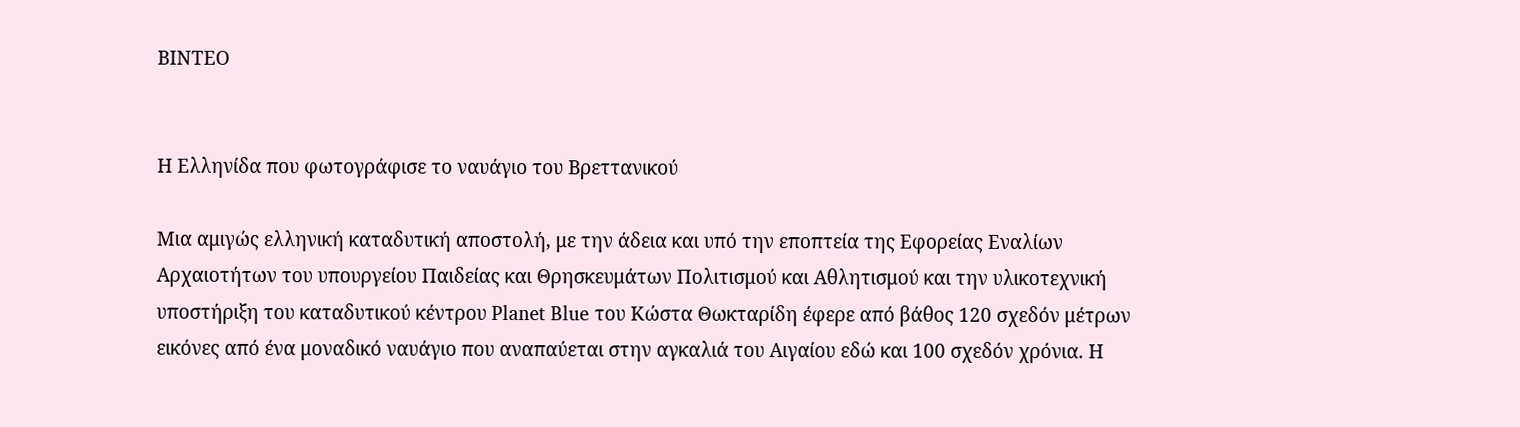ΒΙΝΤΕΟ


Η Ελληνίδα που φωτογράφισε το ναυάγιο του Βρεττανικού

Μια αμιγώς ελληνική καταδυτική αποστολή, με την άδεια και υπό την εποπτεία της Εφορείας Εναλίων Αρχαιοτήτων του υπουργείου Παιδείας και Θρησκευμάτων Πολιτισμού και Αθλητισμού και την υλικοτεχνική υποστήριξη του καταδυτικού κέντρου Planet Blue του Κώστα Θωκταρίδη έφερε από βάθος 120 σχεδόν μέτρων εικόνες από ένα μοναδικό ναυάγιο που αναπαύεται στην αγκαλιά του Αιγαίου εδώ και 100 σχεδόν χρόνια. Η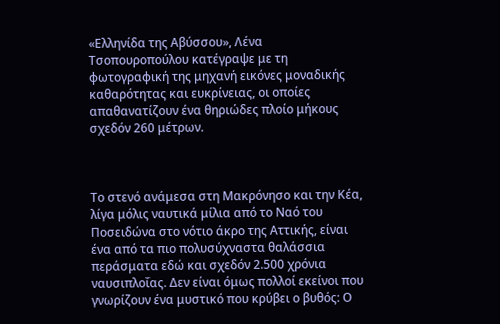«Ελληνίδα της Αβύσσου», Λένα Τσοπουροπούλου κατέγραψε με τη φωτογραφική της μηχανή εικόνες μοναδικής καθαρότητας και ευκρίνειας, οι οποίες απαθανατίζουν ένα θηριώδες πλοίο μήκους σχεδόν 260 μέτρων.



Το στενό ανάμεσα στη Μακρόνησο και την Κέα, λίγα μόλις ναυτικά μίλια από το Ναό του Ποσειδώνα στο νότιο άκρο της Αττικής, είναι ένα από τα πιο πολυσύχναστα θαλάσσια περάσματα εδώ και σχεδόν 2.500 χρόνια ναυσιπλοΐας. Δεν είναι όμως πολλοί εκείνοι που γνωρίζουν ένα μυστικό που κρύβει ο βυθός: Ο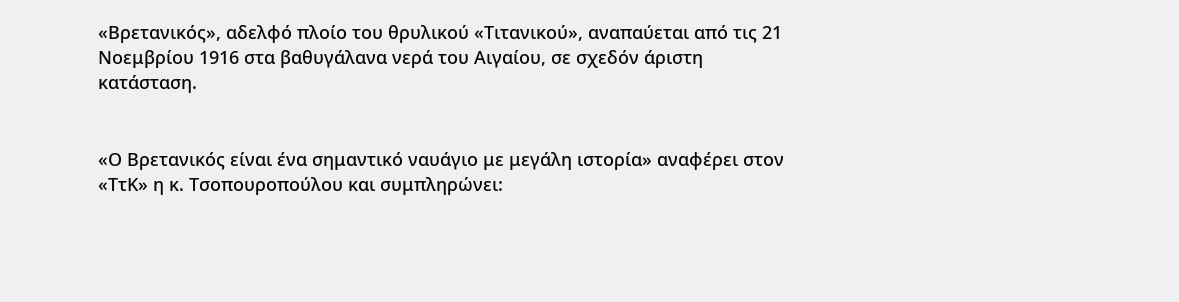«Βρετανικός», αδελφό πλοίο του θρυλικού «Τιτανικού», αναπαύεται από τις 21 Νοεμβρίου 1916 στα βαθυγάλανα νερά του Αιγαίου, σε σχεδόν άριστη κατάσταση.


«Ο Βρετανικός είναι ένα σημαντικό ναυάγιο με μεγάλη ιστορία» αναφέρει στον «ΤτΚ» η κ. Τσοπουροπούλου και συμπληρώνει: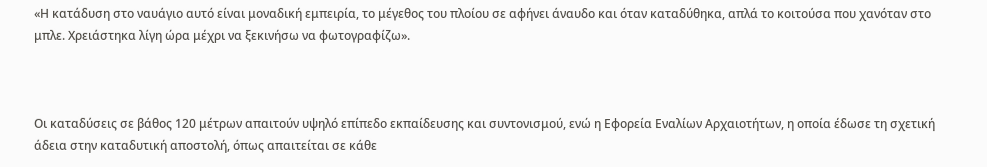«Η κατάδυση στο ναυάγιο αυτό είναι μοναδική εμπειρία, το μέγεθος του πλοίου σε αφήνει άναυδο και όταν καταδύθηκα, απλά το κοιτούσα που χανόταν στο μπλε. Χρειάστηκα λίγη ώρα μέχρι να ξεκινήσω να φωτογραφίζω».



Οι καταδύσεις σε βάθος 120 μέτρων απαιτούν υψηλό επίπεδο εκπαίδευσης και συντονισμού, ενώ η Εφορεία Εναλίων Αρχαιοτήτων, η οποία έδωσε τη σχετική άδεια στην καταδυτική αποστολή, όπως απαιτείται σε κάθε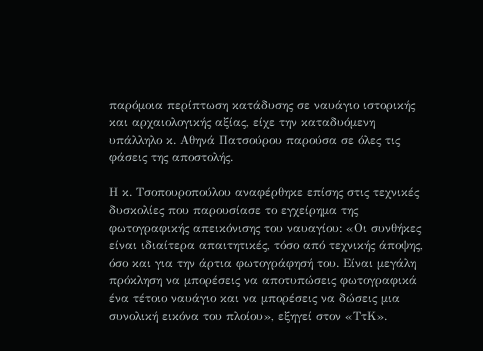παρόμοια περίπτωση κατάδυσης σε ναυάγιο ιστορικής και αρχαιολογικής αξίας, είχε την καταδυόμενη υπάλληλο κ. Αθηνά Πατσούρου παρούσα σε όλες τις φάσεις της αποστολής.

Η κ. Τσοπουροπούλου αναφέρθηκε επίσης στις τεχνικές δυσκολίες που παρουσίασε το εγχείρημα της φωτογραφικής απεικόνισης του ναυαγίου: «Οι συνθήκες είναι ιδιαίτερα απαιτητικές, τόσο από τεχνικής άποψης, όσο και για την άρτια φωτογράφησή του. Είναι μεγάλη πρόκληση να μπορέσεις να αποτυπώσεις φωτογραφικά ένα τέτοιο ναυάγιο και να μπορέσεις να δώσεις μια συνολική εικόνα του πλοίου», εξηγεί στον «ΤτΚ».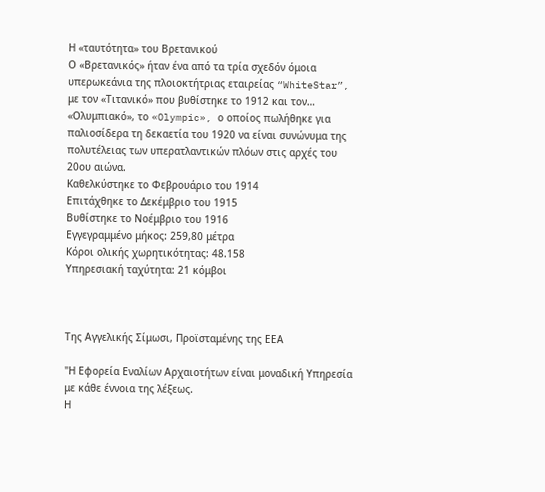Η «ταυτότητα» του Βρετανικού
Ο «Βρετανικός» ήταν ένα από τα τρία σχεδόν όμοια υπερωκεάνια της πλοιοκτήτριας εταιρείας “WhiteStar”, με τον «Τιτανικό» που βυθίστηκε το 1912 και τον… «Ολυμπιακό», το «Olympic», ο οποίος πωλήθηκε για παλιοσίδερα τη δεκαετία του 1920 να είναι συνώνυμα της πολυτέλειας των υπερατλαντικών πλόων στις αρχές του 20ου αιώνα.
Καθελκύστηκε το Φεβρουάριο του 1914
Επιτάχθηκε το Δεκέμβριο του 1915
Βυθίστηκε το Νοέμβριο του 1916
Εγγεγραμμένο μήκος: 259,80 μέτρα
Κόροι ολικής χωρητικότητας: 48.158
Υπηρεσιακή ταχύτητα: 21 κόμβοι



Της Αγγελικής Σίμωσι, Προϊσταμένης της ΕΕΑ

"Η Εφορεία Εναλίων Αρχαιοτήτων είναι μοναδική Υπηρεσία με κάθε έννοια της λέξεως.
Η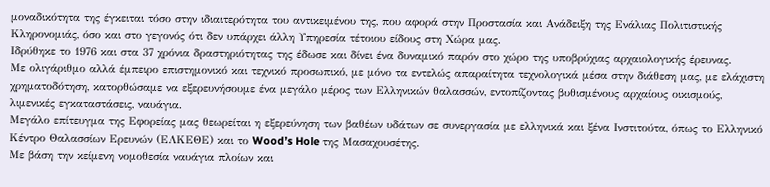μοναδικότητα της έγκειται τόσο στην ιδιαιτερότητα του αντικειμένου της, που αφορά στην Προστασία και Ανάδειξη της Ενάλιας Πολιτιστικής Κληρονομιάς, όσο και στο γεγονός ότι δεν υπάρχει άλλη Υπηρεσία τέτοιου είδους στη Χώρα μας.
Ιδρύθηκε το 1976 και στα 37 χρόνια δραστηριότητας της έδωσε και δίνει ένα δυναμικό παρόν στο χώρο της υποβρύχιας αρχαιολογικής έρευνας.
Με ολιγάριθμο αλλά έμπειρο επιστημονικό και τεχνικό προσωπικό, με μόνο τα εντελώς απαραίτητα τεχνολογικά μέσα στην διάθεση μας, με ελάχιστη χρηματοδότηση, κατορθώσαμε να εξερευνήσουμε ένα μεγάλο μέρος των Ελληνικών θαλασσών, εντοπίζοντας βυθισμένους αρχαίους οικισμούς, λιμενικές εγκαταστάσεις, ναυάγια.
Μεγάλο επίτευγμα της Εφορείας μας θεωρείται η εξερεύνηση των βαθέων υδάτων σε συνεργασία με ελληνικά και ξένα Ινστιτούτα, όπως το Ελληνικό Κέντρο Θαλασσίων Ερευνών (ΕΛΚΕΘΕ) και το Wood’s Hole της Μασαχουσέτης.
Με βάση την κείμενη νομοθεσία ναυάγια πλοίων και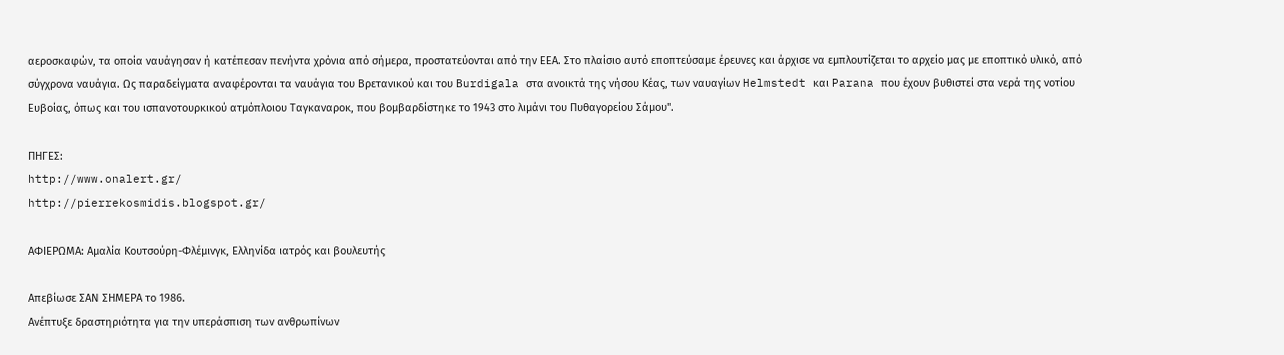αεροσκαφών, τα οποία ναυάγησαν ή κατέπεσαν πενήντα χρόνια από σήμερα, προστατεύονται από την ΕΕΑ. Στο πλαίσιο αυτό εποπτεύσαμε έρευνες και άρχισε να εμπλουτίζεται το αρχείο μας με εποπτικό υλικό, από σύγχρονα ναυάγια. Ως παραδείγματα αναφέρονται τα ναυάγια του Βρετανικού και του Βurdigala στα ανοικτά της νήσου Κέας, των ναυαγίων Helmstedt και Parana που έχουν βυθιστεί στα νερά της νοτίου Ευβοίας, όπως και του ισπανοτουρκικού ατμόπλοιου Ταγκαναροκ, που βομβαρδίστηκε το 1943 στο λιμάνι του Πυθαγορείου Σάμου".

ΠΗΓΕΣ:
http://www.onalert.gr/
http://pierrekosmidis.blogspot.gr/

ΑΦΙΕΡΩΜΑ: Αμαλία Κουτσούρη-Φλέμινγκ, Ελληνίδα ιατρός και βουλευτής

Απεβίωσε ΣΑΝ ΣΗΜΕΡΑ το 1986.
Ανέπτυξε δραστηριότητα για την υπεράσπιση των ανθρωπίνων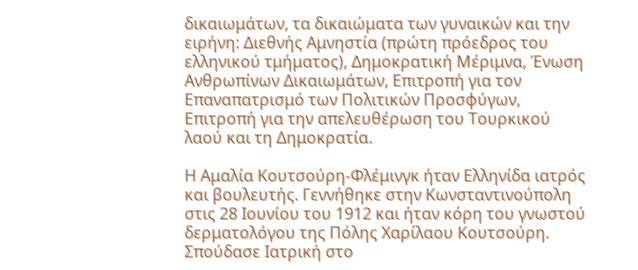δικαιωμάτων, τα δικαιώματα των γυναικών και την ειρήνη: Διεθνής Αμνηστία (πρώτη πρόεδρος του ελληνικού τμήματος), Δημοκρατική Μέριμνα, Ένωση Ανθρωπίνων Δικαιωμάτων, Επιτροπή για τον Επαναπατρισμό των Πολιτικών Προσφύγων, Επιτροπή για την απελευθέρωση του Τουρκικού λαού και τη Δημοκρατία.

Η Αμαλία Κουτσούρη-Φλέμινγκ ήταν Ελληνίδα ιατρός και βουλευτής. Γεννήθηκε στην Κωνσταντινούπολη στις 28 Ιουνίου του 1912 και ήταν κόρη του γνωστού δερματολόγου της Πόλης Χαρίλαου Κουτσούρη. Σπούδασε Ιατρική στο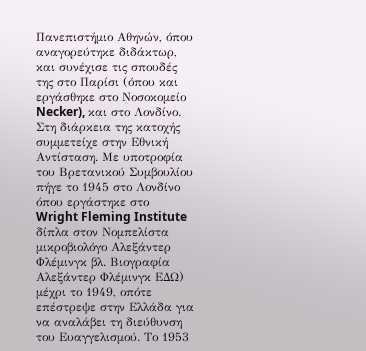Πανεπιστήμιο Αθηνών, όπου αναγορεύτηκε διδάκτωρ, και συνέχισε τις σπουδές της στο Παρίσι (όπου και εργάσθηκε στο Νοσοκομείο Necker), και στο Λονδίνο. Στη διάρκεια της κατοχής συμμετείχε στην Εθνική Αντίσταση. Με υποτροφία του Βρετανικού Συμβουλίου πήγε το 1945 στο Λονδίνο όπου εργάστηκε στο Wright Fleming Institute δίπλα στον Νομπελίστα μικροβιολόγο Αλεξάντερ Φλέμινγκ βλ. Βιογραφία Αλεξάντερ Φλέμινγκ ΕΔΩ) μέχρι το 1949, οπότε επέστρεψε στην Ελλάδα για να αναλάβει τη διεύθυνση του Ευαγγελισμού. Το 1953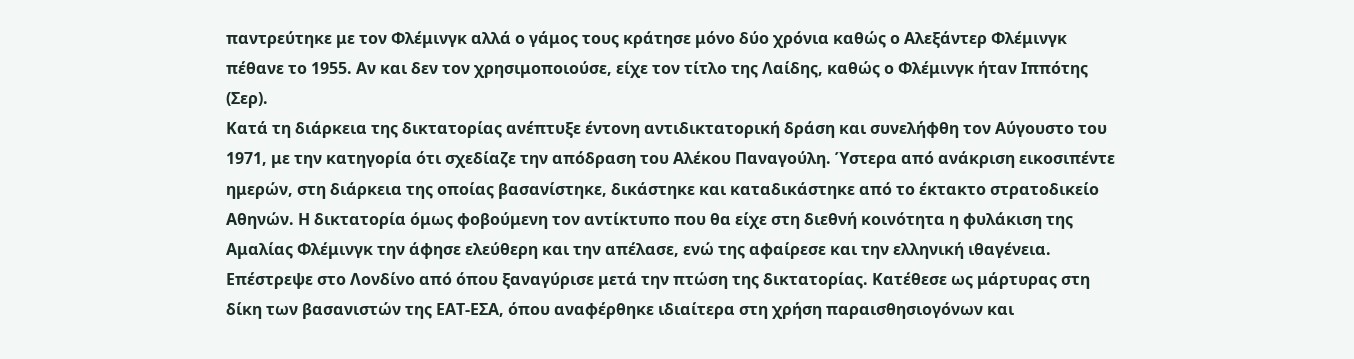παντρεύτηκε με τον Φλέμινγκ αλλά ο γάμος τους κράτησε μόνο δύο χρόνια καθώς ο Αλεξάντερ Φλέμινγκ πέθανε το 1955. Αν και δεν τον χρησιμοποιούσε, είχε τον τίτλο της Λαίδης, καθώς ο Φλέμινγκ ήταν Ιππότης (Σερ).
Κατά τη διάρκεια της δικτατορίας ανέπτυξε έντονη αντιδικτατορική δράση και συνελήφθη τον Αύγουστο του 1971, με την κατηγορία ότι σχεδίαζε την απόδραση του Αλέκου Παναγούλη. Ύστερα από ανάκριση εικοσιπέντε ημερών, στη διάρκεια της οποίας βασανίστηκε, δικάστηκε και καταδικάστηκε από το έκτακτο στρατοδικείο Αθηνών. Η δικτατορία όμως φοβούμενη τον αντίκτυπο που θα είχε στη διεθνή κοινότητα η φυλάκιση της Αμαλίας Φλέμινγκ την άφησε ελεύθερη και την απέλασε, ενώ της αφαίρεσε και την ελληνική ιθαγένεια. Επέστρεψε στο Λονδίνο από όπου ξαναγύρισε μετά την πτώση της δικτατορίας. Κατέθεσε ως μάρτυρας στη δίκη των βασανιστών της ΕΑΤ-ΕΣΑ, όπου αναφέρθηκε ιδιαίτερα στη χρήση παραισθησιογόνων και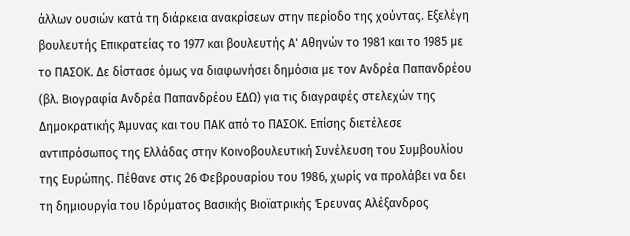άλλων ουσιών κατά τη διάρκεια ανακρίσεων στην περίοδο της χούντας. Εξελέγη βουλευτής Επικρατείας το 1977 και βουλευτής Α' Αθηνών το 1981 και το 1985 με το ΠΑΣΟΚ. Δε δίστασε όμως να διαφωνήσει δημόσια με τον Ανδρέα Παπανδρέου (βλ. Βιογραφία Ανδρέα Παπανδρέου ΕΔΩ) για τις διαγραφές στελεχών της Δημοκρατικής Άμυνας και του ΠΑΚ από το ΠΑΣΟΚ. Επίσης διετέλεσε αντιπρόσωπος της Ελλάδας στην Κοινοβουλευτική Συνέλευση του Συμβουλίου της Ευρώπης. Πέθανε στις 26 Φεβρουαρίου του 1986, χωρίς να προλάβει να δει τη δημιουργία του Ιδρύματος Βασικής Βιοϊατρικής Έρευνας Αλέξανδρος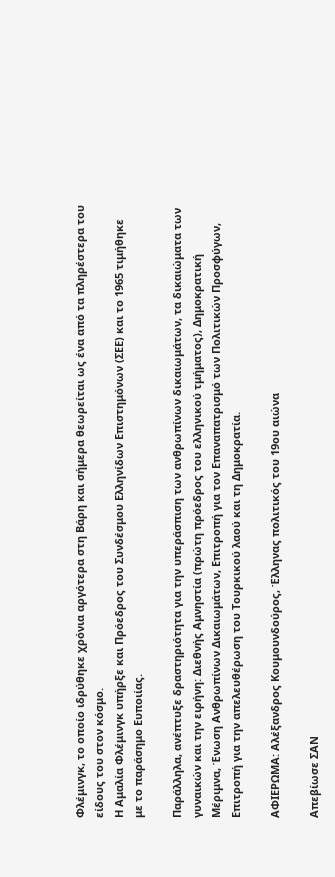Φλέμινγκ, το οποίο ιδρύθηκε χρόνια αργότερα στη Βάρη και σήμερα θεωρείται ως ένα από τα πληρέστερα του είδους του στον κόσμο.
Η Αμαλία Φλέμινγκ υπήρξε και Πρόεδρος του Συνδέσμου Ελληνίδων Επιστημόνων (ΣΕΕ) και το 1965 τιμήθηκε με το παράσημο Ευποιίας.

Παράλληλα, ανέπτυξε δραστηριότητα για την υπεράσπιση των ανθρωπίνων δικαιωμάτων, τα δικαιώματα των γυναικών και την ειρήνη: Διεθνής Αμνηστία (πρώτη πρόεδρος του ελληνικού τμήματος), Δημοκρατική Μέριμνα, Ένωση Ανθρωπίνων Δικαιωμάτων, Επιτροπή για τον Επαναπατρισμό των Πολιτικών Προσφύγων, Επιτροπή για την απελευθέρωση του Τουρκικού λαού και τη Δημοκρατία.

ΑΦΙΕΡΩΜΑ: Αλέξανδρος Κουμουνδούρος, Έλληνας πολιτικός του 19ου αιώνα

Απεβίωσε ΣΑΝ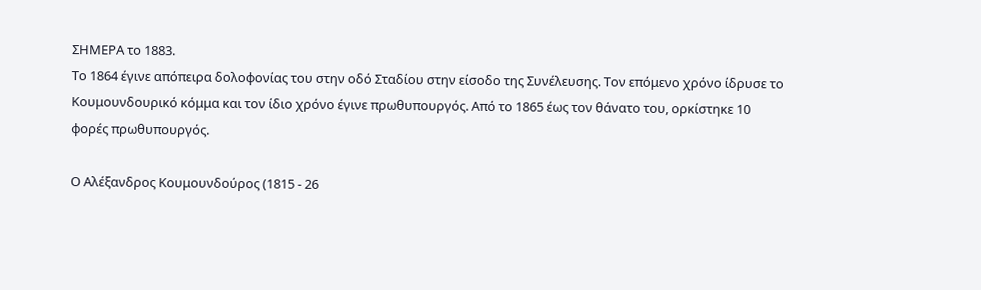ΣΗΜΕΡΑ το 1883.
Το 1864 έγινε απόπειρα δολοφονίας του στην οδό Σταδίου στην είσοδο της Συνέλευσης. Τον επόμενο χρόνο ίδρυσε το Κουμουνδουρικό κόμμα και τον ίδιο χρόνο έγινε πρωθυπουργός. Από το 1865 έως τον θάνατο του, ορκίστηκε 10 φορές πρωθυπουργός.

Ο Αλέξανδρος Κουμουνδούρος (1815 - 26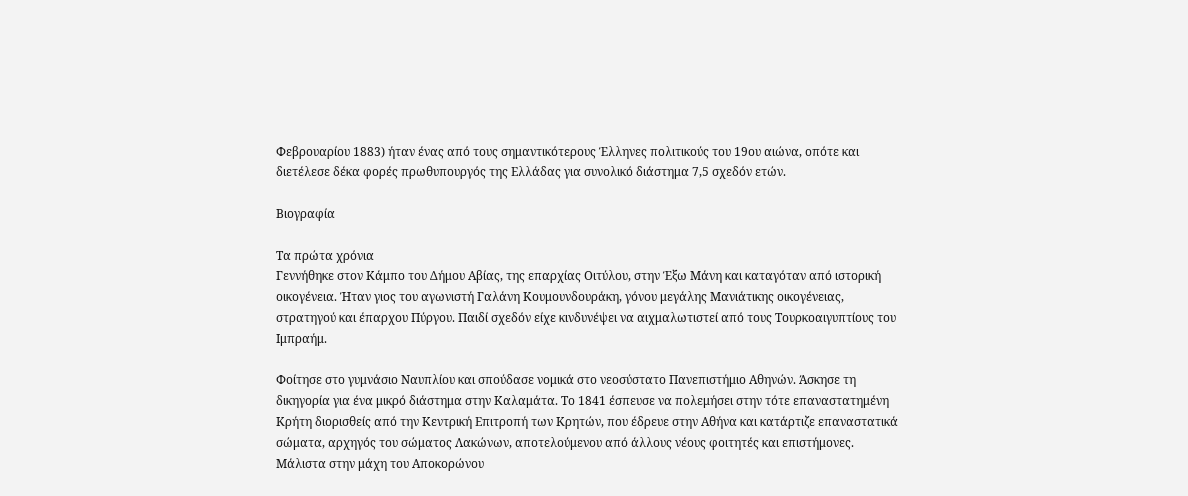Φεβρουαρίου 1883) ήταν ένας από τους σημαντικότερους Έλληνες πολιτικούς του 19ου αιώνα, οπότε και διετέλεσε δέκα φορές πρωθυπουργός της Ελλάδας για συνολικό διάστημα 7,5 σχεδόν ετών.

Βιογραφία

Τα πρώτα χρόνια
Γεννήθηκε στον Κάμπο του Δήμου Αβίας, της επαρχίας Οιτύλου, στην Έξω Μάνη και καταγόταν από ιστορική οικογένεια. Ήταν γιος του αγωνιστή Γαλάνη Κουμουνδουράκη, γόνου μεγάλης Μανιάτικης οικογένειας, στρατηγού και έπαρχου Πύργου. Παιδί σχεδόν είχε κινδυνέψει να αιχμαλωτιστεί από τους Τουρκοαιγυπτίους του Ιμπραήμ.

Φοίτησε στο γυμνάσιο Ναυπλίου και σπούδασε νομικά στο νεοσύστατο Πανεπιστήμιο Αθηνών. Άσκησε τη δικηγορία για ένα μικρό διάστημα στην Καλαμάτα. Το 1841 έσπευσε να πολεμήσει στην τότε επαναστατημένη Κρήτη διορισθείς από την Κεντρική Επιτροπή των Κρητών, που έδρευε στην Αθήνα και κατάρτιζε επαναστατικά σώματα, αρχηγός του σώματος Λακώνων, αποτελούμενου από άλλους νέους φοιτητές και επιστήμονες. Μάλιστα στην μάχη του Αποκορώνου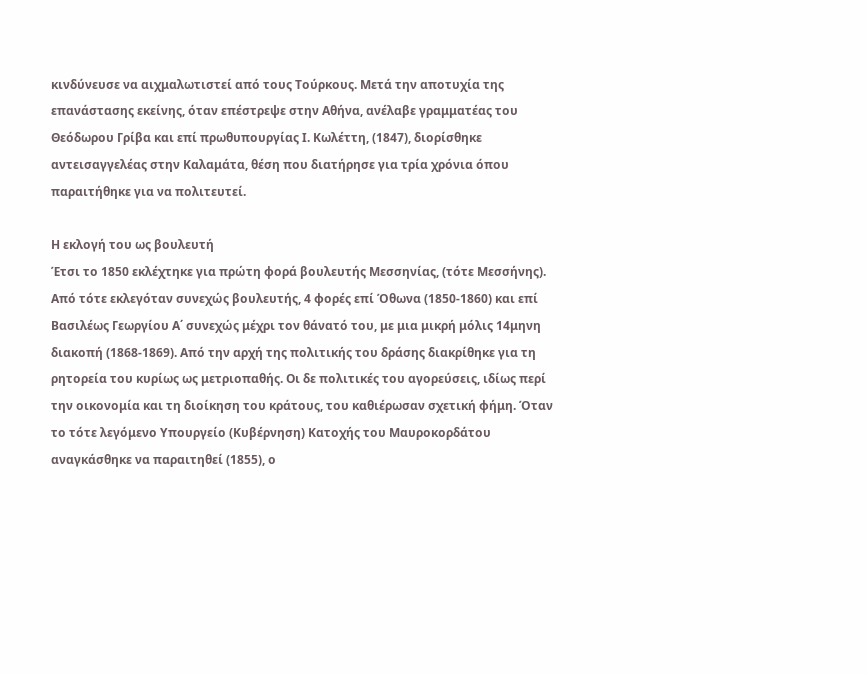κινδύνευσε να αιχμαλωτιστεί από τους Τούρκους. Μετά την αποτυχία της επανάστασης εκείνης, όταν επέστρεψε στην Αθήνα, ανέλαβε γραμματέας του Θεόδωρου Γρίβα και επί πρωθυπουργίας Ι. Κωλέττη, (1847), διορίσθηκε αντεισαγγελέας στην Καλαμάτα, θέση που διατήρησε για τρία χρόνια όπου παραιτήθηκε για να πολιτευτεί.

Η εκλογή του ως βουλευτή
Έτσι το 1850 εκλέχτηκε για πρώτη φορά βουλευτής Μεσσηνίας, (τότε Μεσσήνης). Από τότε εκλεγόταν συνεχώς βουλευτής, 4 φορές επί Όθωνα (1850-1860) και επί Βασιλέως Γεωργίου Α΄ συνεχώς μέχρι τον θάνατό του, με μια μικρή μόλις 14μηνη διακοπή (1868-1869). Από την αρχή της πολιτικής του δράσης διακρίθηκε για τη ρητορεία του κυρίως ως μετριοπαθής. Οι δε πολιτικές του αγορεύσεις, ιδίως περί την οικονομία και τη διοίκηση του κράτους, του καθιέρωσαν σχετική φήμη. Όταν το τότε λεγόμενο Υπουργείο (Κυβέρνηση) Κατοχής του Μαυροκορδάτου αναγκάσθηκε να παραιτηθεί (1855), ο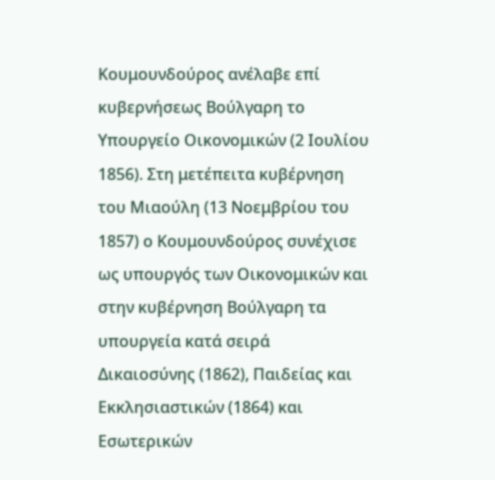Κουμουνδούρος ανέλαβε επί κυβερνήσεως Βούλγαρη το Υπουργείο Οικονομικών (2 Ιουλίου 1856). Στη μετέπειτα κυβέρνηση του Μιαούλη (13 Νοεμβρίου του 1857) ο Κουμουνδούρος συνέχισε ως υπουργός των Οικονομικών και στην κυβέρνηση Βούλγαρη τα υπουργεία κατά σειρά Δικαιοσύνης (1862), Παιδείας και Εκκλησιαστικών (1864) και Εσωτερικών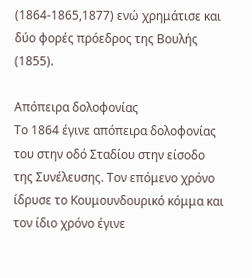(1864-1865,1877) ενώ χρημάτισε και δύο φορές πρόεδρος της Βουλής (1855).

Απόπειρα δολοφονίας
Το 1864 έγινε απόπειρα δολοφονίας του στην οδό Σταδίου στην είσοδο της Συνέλευσης. Τον επόμενο χρόνο ίδρυσε το Κουμουνδουρικό κόμμα και τον ίδιο χρόνο έγινε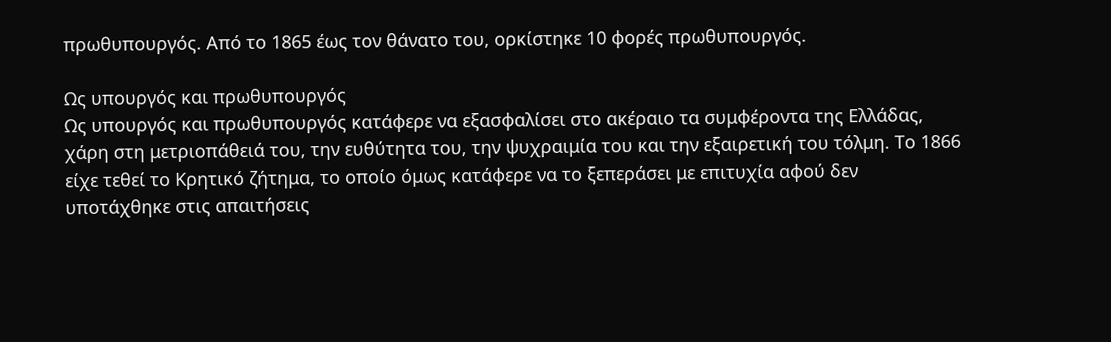πρωθυπουργός. Από το 1865 έως τον θάνατο του, ορκίστηκε 10 φορές πρωθυπουργός.

Ως υπουργός και πρωθυπουργός
Ως υπουργός και πρωθυπουργός κατάφερε να εξασφαλίσει στο ακέραιο τα συμφέροντα της Ελλάδας, χάρη στη μετριοπάθειά του, την ευθύτητα του, την ψυχραιμία του και την εξαιρετική του τόλμη. Το 1866 είχε τεθεί το Κρητικό ζήτημα, το οποίο όμως κατάφερε να το ξεπεράσει με επιτυχία αφού δεν υποτάχθηκε στις απαιτήσεις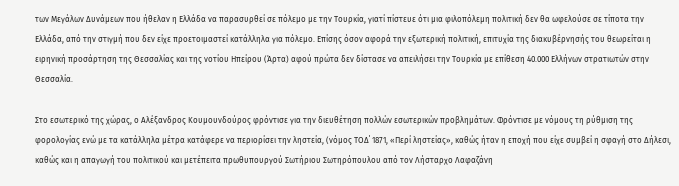των Μεγάλων Δυνάμεων που ήθελαν η Ελλάδα να παρασυρθεί σε πόλεμο με την Τουρκία, γιατί πίστευε ότι μια φιλοπόλεμη πολιτική δεν θα ωφελούσε σε τίποτα την Ελλάδα, από την στιγμή που δεν είχε προετοιμαστεί κατάλληλα για πόλεμο. Επίσης όσον αφορά την εξωτερική πολιτική, επιτυχία της διακυβέρνησής του θεωρείται η ειρηνική προσάρτηση της Θεσσαλίας και της νοτίου Ηπείρου (Άρτα) αφού πρώτα δεν δίστασε να απειλήσει την Τουρκία με επίθεση 40.000 Ελλήνων στρατιωτών στην Θεσσαλία.

Στο εσωτερικό της χώρας, ο Αλέξανδρος Κουμουνδούρος φρόντισε για την διευθέτηση πολλών εσωτερικών προβλημάτων. Φρόντισε με νόμους τη ρύθμιση της φορολογίας ενώ με τα κατάλληλα μέτρα κατάφερε να περιορίσει την ληστεία, (νόμος ΤΟΔ΄ 1871, «Περί ληστείας», καθώς ήταν η εποχή που είχε συμβεί η σφαγή στο Δήλεσι, καθώς και η απαγωγή του πολιτικού και μετέπειτα πρωθυπουργού Σωτήριου Σωτηρόπουλου από τον Λήσταρχο Λαφαζάνη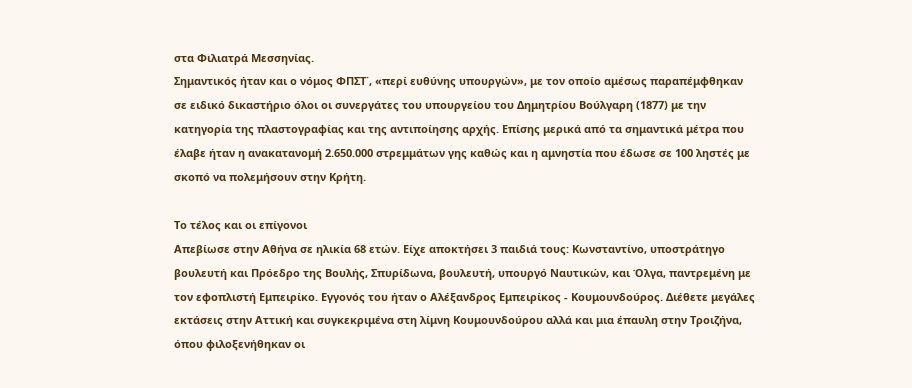στα Φιλιατρά Μεσσηνίας.
Σημαντικός ήταν και ο νόμος ΦΠΣΤ΄, «περί ευθύνης υπουργών», με τον οποίο αμέσως παραπέμφθηκαν σε ειδικό δικαστήριο όλοι οι συνεργάτες του υπουργείου του Δημητρίου Βούλγαρη (1877) με την κατηγορία της πλαστογραφίας και της αντιποίησης αρχής. Επίσης μερικά από τα σημαντικά μέτρα που έλαβε ήταν η ανακατανομή 2.650.000 στρεμμάτων γης καθώς και η αμνηστία που έδωσε σε 100 ληστές με σκοπό να πολεμήσουν στην Κρήτη.

Το τέλος και οι επίγονοι
Απεβίωσε στην Αθήνα σε ηλικία 68 ετών. Είχε αποκτήσει 3 παιδιά τους: Κωνσταντίνο, υποστράτηγο βουλευτή και Πρόεδρο της Βουλής, Σπυρίδωνα, βουλευτή, υπουργό Ναυτικών, και Όλγα, παντρεμένη με τον εφοπλιστή Εμπειρίκο. Εγγονός του ήταν ο Αλέξανδρος Εμπειρίκος - Κουμουνδούρος. Διέθετε μεγάλες εκτάσεις στην Αττική και συγκεκριμένα στη λίμνη Κουμουνδούρου αλλά και μια έπαυλη στην Τροιζήνα, όπου φιλοξενήθηκαν οι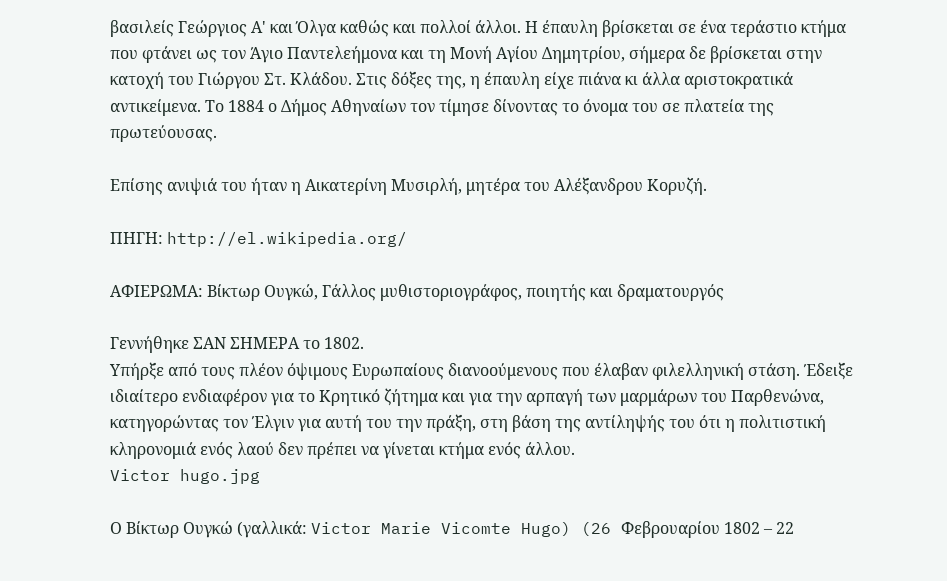βασιλείς Γεώργιος Α' και Όλγα καθώς και πολλοί άλλοι. Η έπαυλη βρίσκεται σε ένα τεράστιο κτήμα που φτάνει ως τον Άγιο Παντελεήμονα και τη Μονή Αγίου Δημητρίου, σήμερα δε βρίσκεται στην κατοχή του Γιώργου Στ. Κλάδου. Στις δόξες της, η έπαυλη είχε πιάνα κι άλλα αριστοκρατικά αντικείμενα. Το 1884 ο Δήμος Αθηναίων τον τίμησε δίνοντας το όνομα του σε πλατεία της πρωτεύουσας.

Επίσης ανιψιά του ήταν η Αικατερίνη Μυσιρλή, μητέρα του Αλέξανδρου Κορυζή.

ΠΗΓΗ: http://el.wikipedia.org/

ΑΦΙΕΡΩΜΑ: Βίκτωρ Ουγκώ, Γάλλος μυθιστοριογράφος, ποιητής και δραματουργός

Γεννήθηκε ΣΑΝ ΣΗΜΕΡΑ το 1802.
Υπήρξε από τους πλέον όψιμους Ευρωπαίους διανοούμενους που έλαβαν φιλελληνική στάση. Έδειξε ιδιαίτερο ενδιαφέρον για το Κρητικό ζήτημα και για την αρπαγή των μαρμάρων του Παρθενώνα, κατηγορώντας τον Έλγιν για αυτή του την πράξη, στη βάση της αντίληψής του ότι η πολιτιστική κληρονομιά ενός λαού δεν πρέπει να γίνεται κτήμα ενός άλλου.
Victor hugo.jpg

Ο Βίκτωρ Ουγκώ (γαλλικά: Victor Marie Vicomte Hugo) (26 Φεβρουαρίου 1802 – 22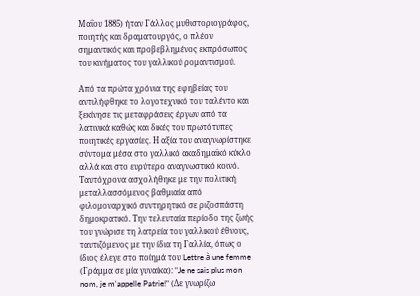Μαΐου 1885) ήταν Γάλλος μυθιστοριογράφος, ποιητής και δραματουργός, ο πλέον σημαντικός και προβεβλημένος εκπρόσωπος του κινήματος του γαλλικού ρομαντισμού.

Από τα πρώτα χρόνια της εφηβείας του αντιλήφθηκε το λογοτεχνικό του ταλέντο και ξεκίνησε τις μεταφράσεις έργων από τα λατινικά καθώς και δικές του πρωτότυπες ποιητικές εργασίες. Η αξία του αναγνωρίστηκε σύντομα μέσα στο γαλλικό ακαδημαϊκό κύκλο αλλά και στο ευρύτερο αναγνωστικό κοινό. Ταυτόχρονα ασχολήθηκε με την πολιτική μεταλλασσόμενος βαθμιαία από φιλομοναρχικό συντηρητικό σε ριζοσπάστη δημοκρατικό. Την τελευταία περίοδο της ζωής του γνώρισε τη λατρεία του γαλλικού έθνους, ταυτιζόμενος με την ίδια τη Γαλλία, όπως ο ίδιος έλεγε στο ποίημά του Lettre à une femme (Γράμμα σε μία γυναίκα): "Je ne sais plus mon nom, je m'appelle Patrie!" (Δε γνωρίζω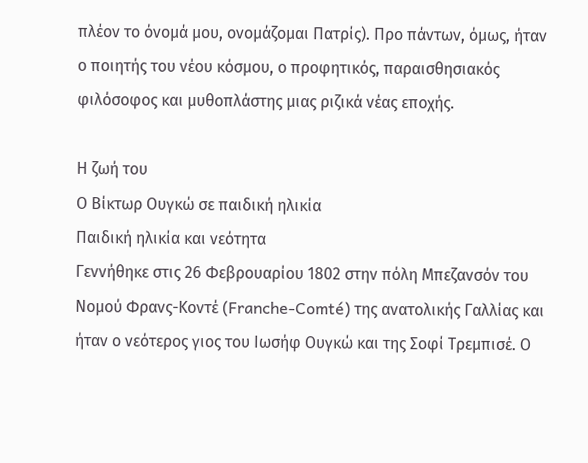πλέον το όνομά μου, ονομάζομαι Πατρίς). Προ πάντων, όμως, ήταν ο ποιητής του νέου κόσμου, ο προφητικός, παραισθησιακός φιλόσοφος και μυθοπλάστης μιας ριζικά νέας εποχής.

Η ζωή του
Ο Βίκτωρ Ουγκώ σε παιδική ηλικία
Παιδική ηλικία και νεότητα
Γεννήθηκε στις 26 Φεβρουαρίου 1802 στην πόλη Μπεζανσόν του Νομού Φρανς-Κοντέ (Franche-Comté) της ανατολικής Γαλλίας και ήταν ο νεότερος γιος του Ιωσήφ Ουγκώ και της Σοφί Τρεμπισέ. Ο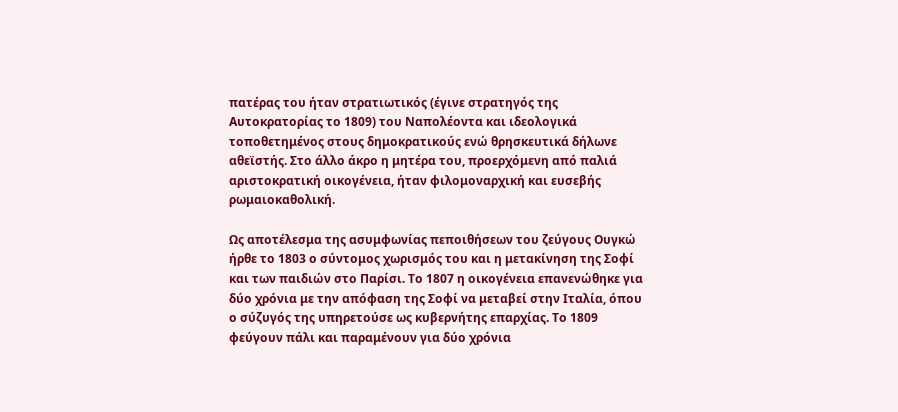πατέρας του ήταν στρατιωτικός (έγινε στρατηγός της Αυτοκρατορίας το 1809) του Ναπολέοντα και ιδεολογικά τοποθετημένος στους δημοκρατικούς ενώ θρησκευτικά δήλωνε αθεϊστής. Στο άλλο άκρο η μητέρα του, προερχόμενη από παλιά αριστοκρατική οικογένεια, ήταν φιλομοναρχική και ευσεβής ρωμαιοκαθολική.

Ως αποτέλεσμα της ασυμφωνίας πεποιθήσεων του ζεύγους Ουγκώ ήρθε το 1803 ο σύντομος χωρισμός του και η μετακίνηση της Σοφί και των παιδιών στο Παρίσι. Το 1807 η οικογένεια επανενώθηκε για δύο χρόνια με την απόφαση της Σοφί να μεταβεί στην Ιταλία, όπου ο σύζυγός της υπηρετούσε ως κυβερνήτης επαρχίας. Το 1809 φεύγουν πάλι και παραμένουν για δύο χρόνια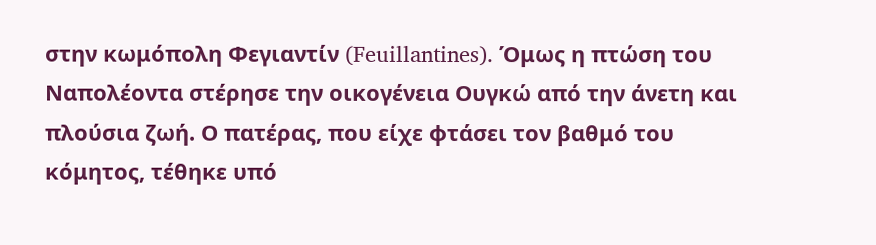στην κωμόπολη Φεγιαντίν (Feuillantines). Όμως η πτώση του Ναπολέοντα στέρησε την οικογένεια Ουγκώ από την άνετη και πλούσια ζωή. Ο πατέρας, που είχε φτάσει τον βαθμό του κόμητος, τέθηκε υπό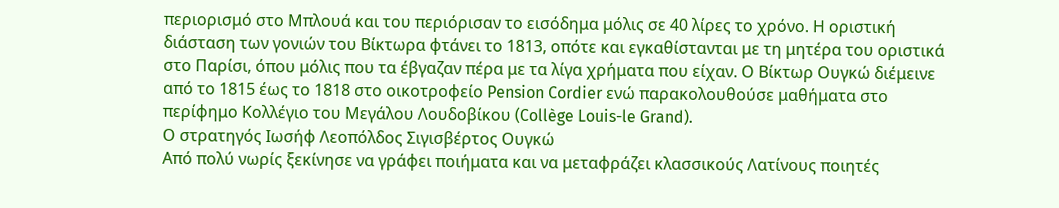περιορισμό στο Μπλουά και του περιόρισαν το εισόδημα μόλις σε 40 λίρες το χρόνο. Η οριστική διάσταση των γονιών του Βίκτωρα φτάνει το 1813, οπότε και εγκαθίστανται με τη μητέρα του οριστικά στο Παρίσι, όπου μόλις που τα έβγαζαν πέρα με τα λίγα χρήματα που είχαν. Ο Βίκτωρ Ουγκώ διέμεινε από το 1815 έως το 1818 στο οικοτροφείο Pension Cordier ενώ παρακολουθούσε μαθήματα στο περίφημο Κολλέγιο του Μεγάλου Λουδοβίκου (Collège Louis-le Grand).
Ο στρατηγός Ιωσήφ Λεοπόλδος Σιγισβέρτος Ουγκώ
Από πολύ νωρίς ξεκίνησε να γράφει ποιήματα και να μεταφράζει κλασσικούς Λατίνους ποιητές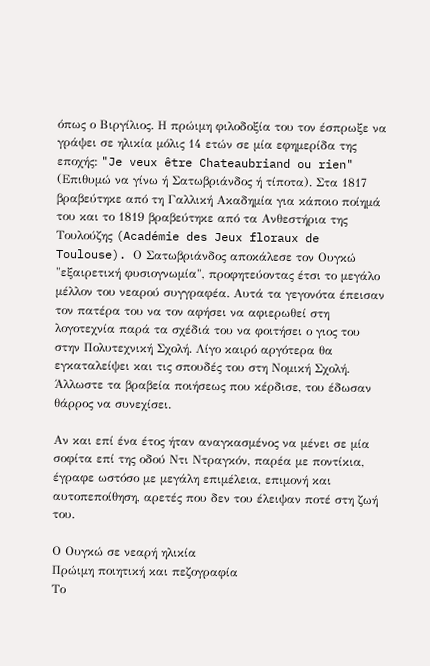όπως ο Βιργίλιος. Η πρώιμη φιλοδοξία του τον έσπρωξε να γράψει σε ηλικία μόλις 14 ετών σε μία εφημερίδα της εποχής: "Je veux être Chateaubriand ou rien" (Επιθυμώ να γίνω ή Σατωβριάνδος ή τίποτα). Στα 1817 βραβεύτηκε από τη Γαλλική Ακαδημία για κάποιο ποίημά του και το 1819 βραβεύτηκε από τα Ανθεστήρια της Τουλούζης (Académie des Jeux floraux de Toulouse). Ο Σατωβριάνδος αποκάλεσε τον Ουγκώ "εξαιρετική φυσιογνωμία", προφητεύοντας έτσι το μεγάλο μέλλον του νεαρού συγγραφέα. Αυτά τα γεγονότα έπεισαν τον πατέρα του να τον αφήσει να αφιερωθεί στη λογοτεχνία παρά τα σχέδιά του να φοιτήσει ο γιος του στην Πολυτεχνική Σχολή. Λίγο καιρό αργότερα θα εγκαταλείψει και τις σπουδές του στη Νομική Σχολή. Άλλωστε τα βραβεία ποιήσεως που κέρδισε, του έδωσαν θάρρος να συνεχίσει.

Αν και επί ένα έτος ήταν αναγκασμένος να μένει σε μία σοφίτα επί της οδού Ντι Ντραγκόν, παρέα με ποντίκια, έγραφε ωστόσο με μεγάλη επιμέλεια, επιμονή και αυτοπεποίθηση, αρετές που δεν του έλειψαν ποτέ στη ζωή του.

Ο Ουγκώ σε νεαρή ηλικία
Πρώιμη ποιητική και πεζογραφία
Το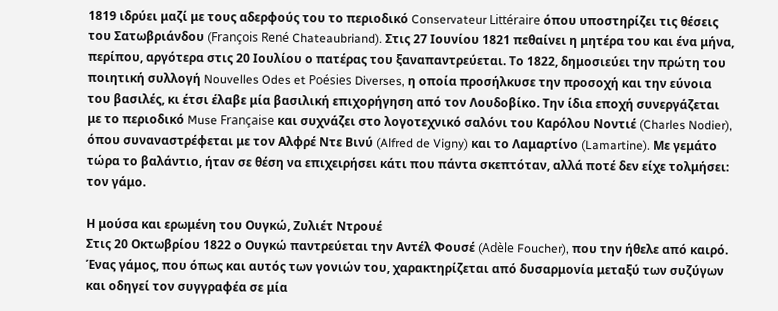1819 ιδρύει μαζί με τους αδερφούς του το περιοδικό Conservateur Littéraire όπου υποστηρίζει τις θέσεις του Σατωβριάνδου (François René Chateaubriand). Στις 27 Ιουνίου 1821 πεθαίνει η μητέρα του και ένα μήνα, περίπου, αργότερα στις 20 Ιουλίου ο πατέρας του ξαναπαντρεύεται. Το 1822, δημοσιεύει την πρώτη του ποιητική συλλογή Nouvelles Odes et Poésies Diverses, η οποία προσήλκυσε την προσοχή και την εύνοια του βασιλές, κι έτσι έλαβε μία βασιλική επιχορήγηση από τον Λουδοβίκο. Την ίδια εποχή συνεργάζεται με το περιοδικό Muse Française και συχνάζει στο λογοτεχνικό σαλόνι του Καρόλου Νοντιέ (Charles Nodier), όπου συναναστρέφεται με τον Αλφρέ Ντε Βινύ (Alfred de Vigny) και το Λαμαρτίνο (Lamartine). Με γεμάτο τώρα το βαλάντιο, ήταν σε θέση να επιχειρήσει κάτι που πάντα σκεπτόταν, αλλά ποτέ δεν είχε τολμήσει: τον γάμο.

Η μούσα και ερωμένη του Ουγκώ, Ζυλιέτ Ντρουέ
Στις 20 Οκτωβρίου 1822 ο Ουγκώ παντρεύεται την Αντέλ Φουσέ (Adèle Foucher), που την ήθελε από καιρό. Ένας γάμος, που όπως και αυτός των γονιών του, χαρακτηρίζεται από δυσαρμονία μεταξύ των συζύγων και οδηγεί τον συγγραφέα σε μία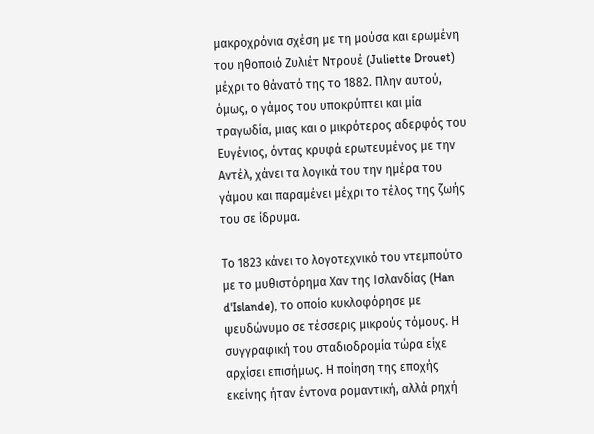μακροχρόνια σχέση με τη μούσα και ερωμένη του ηθοποιό Ζυλιέτ Ντρουέ (Juliette Drouet) μέχρι το θάνατό της το 1882. Πλην αυτού, όμως, ο γάμος του υποκρύπτει και μία τραγωδία, μιας και ο μικρότερος αδερφός του Ευγένιος, όντας κρυφά ερωτευμένος με την Αντέλ, χάνει τα λογικά του την ημέρα του γάμου και παραμένει μέχρι το τέλος της ζωής του σε ίδρυμα.

Το 1823 κάνει το λογοτεχνικό του ντεμπούτο με το μυθιστόρημα Χαν της Ισλανδίας (Han d'Islande), το οποίο κυκλοφόρησε με ψευδώνυμο σε τέσσερις μικρούς τόμους. Η συγγραφική του σταδιοδρομία τώρα είχε αρχίσει επισήμως. Η ποίηση της εποχής εκείνης ήταν έντονα ρομαντική, αλλά ρηχή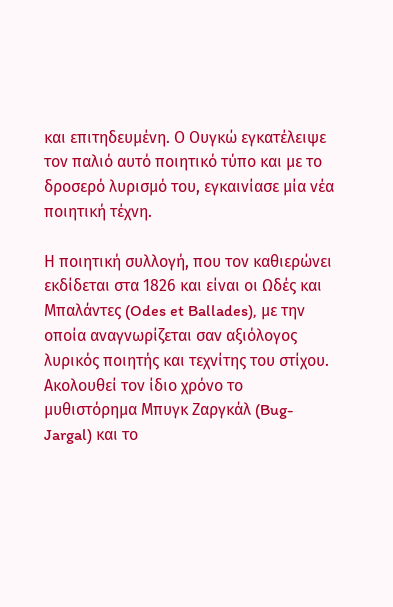και επιτηδευμένη. Ο Ουγκώ εγκατέλειψε τον παλιό αυτό ποιητικό τύπο και με το δροσερό λυρισμό του, εγκαινίασε μία νέα ποιητική τέχνη.

Η ποιητική συλλογή, που τον καθιερώνει εκδίδεται στα 1826 και είναι οι Ωδές και Μπαλάντες (Odes et Ballades), με την οποία αναγνωρίζεται σαν αξιόλογος λυρικός ποιητής και τεχνίτης του στίχου. Ακολουθεί τον ίδιο χρόνο το μυθιστόρημα Μπυγκ Ζαργκάλ (Bug-Jargal) και το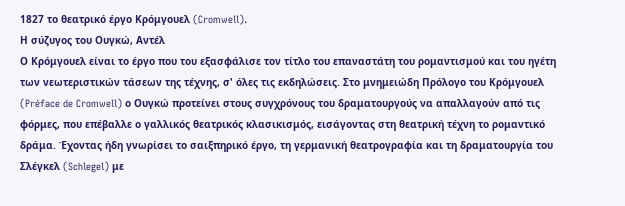1827 το θεατρικό έργο Κρόμγουελ (Cromwell).
Η σύζυγος του Ουγκώ, Αντέλ
Ο Κρόμγουελ είναι το έργο που του εξασφάλισε τον τίτλο του επαναστάτη του ρομαντισμού και του ηγέτη των νεωτεριστικών τάσεων της τέχνης, σ' όλες τις εκδηλώσεις. Στο μνημειώδη Πρόλογο του Κρόμγουελ (Préface de Cromwell) ο Ουγκώ προτείνει στους συγχρόνους του δραματουργούς να απαλλαγούν από τις φόρμες, που επέβαλλε ο γαλλικός θεατρικός κλασικισμός, εισάγοντας στη θεατρική τέχνη το ρομαντικό δράμα. Έχοντας ήδη γνωρίσει το σαιξπηρικό έργο, τη γερμανική θεατρογραφία και τη δραματουργία του Σλέγκελ (Schlegel) με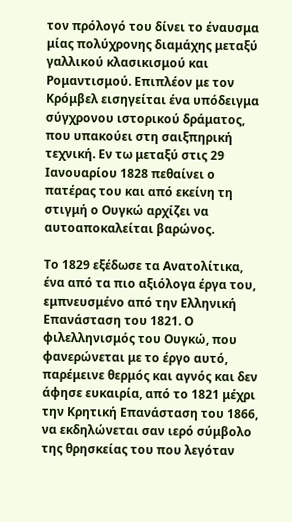τον πρόλογό του δίνει το έναυσμα μίας πολύχρονης διαμάχης μεταξύ γαλλικού κλασικισμού και Ρομαντισμού. Επιπλέον με τον Κρόμβελ εισηγείται ένα υπόδειγμα σύγχρονου ιστορικού δράματος, που υπακούει στη σαιξπηρική τεχνική. Εν τω μεταξύ στις 29 Ιανουαρίου 1828 πεθαίνει ο πατέρας του και από εκείνη τη στιγμή ο Ουγκώ αρχίζει να αυτοαποκαλείται βαρώνος.

Το 1829 εξέδωσε τα Ανατολίτικα, ένα από τα πιο αξιόλογα έργα του, εμπνευσμένο από την Ελληνική Επανάσταση του 1821. Ο φιλελληνισμός του Ουγκώ, που φανερώνεται με το έργο αυτό, παρέμεινε θερμός και αγνός και δεν άφησε ευκαιρία, από το 1821 μέχρι την Κρητική Επανάσταση του 1866, να εκδηλώνεται σαν ιερό σύμβολο της θρησκείας του που λεγόταν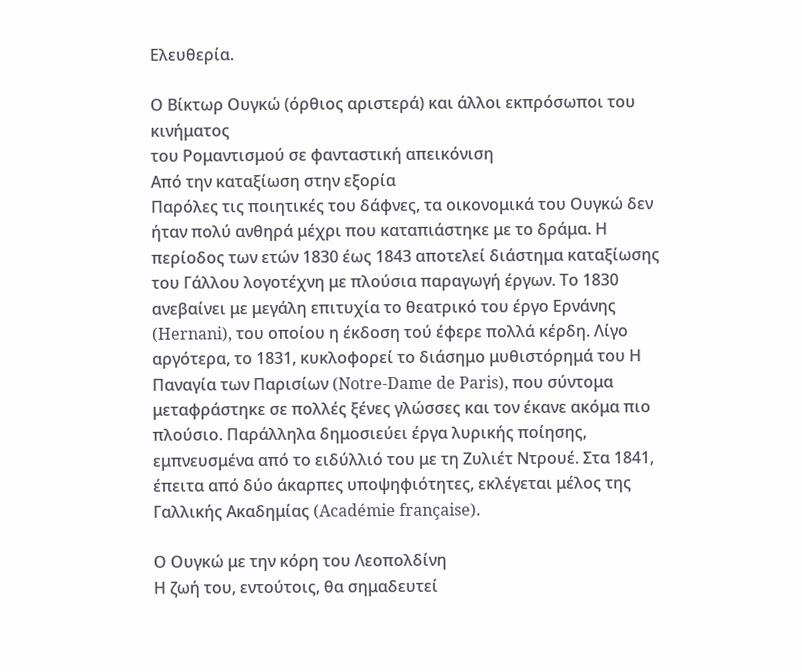Ελευθερία.

Ο Βίκτωρ Ουγκώ (όρθιος αριστερά) και άλλοι εκπρόσωποι του κινήματος
του Ρομαντισμού σε φανταστική απεικόνιση
Από την καταξίωση στην εξορία
Παρόλες τις ποιητικές του δάφνες, τα οικονομικά του Ουγκώ δεν ήταν πολύ ανθηρά μέχρι που καταπιάστηκε με το δράμα. Η περίοδος των ετών 1830 έως 1843 αποτελεί διάστημα καταξίωσης του Γάλλου λογοτέχνη με πλούσια παραγωγή έργων. Το 1830 ανεβαίνει με μεγάλη επιτυχία το θεατρικό του έργο Ερνάνης (Hernani), του οποίου η έκδοση τού έφερε πολλά κέρδη. Λίγο αργότερα, το 1831, κυκλοφορεί το διάσημο μυθιστόρημά του Η Παναγία των Παρισίων (Notre-Dame de Paris), που σύντομα μεταφράστηκε σε πολλές ξένες γλώσσες και τον έκανε ακόμα πιο πλούσιο. Παράλληλα δημοσιεύει έργα λυρικής ποίησης, εμπνευσμένα από το ειδύλλιό του με τη Ζυλιέτ Ντρουέ. Στα 1841, έπειτα από δύο άκαρπες υποψηφιότητες, εκλέγεται μέλος της Γαλλικής Ακαδημίας (Académie française).

Ο Ουγκώ με την κόρη του Λεοπολδίνη
Η ζωή του, εντούτοις, θα σημαδευτεί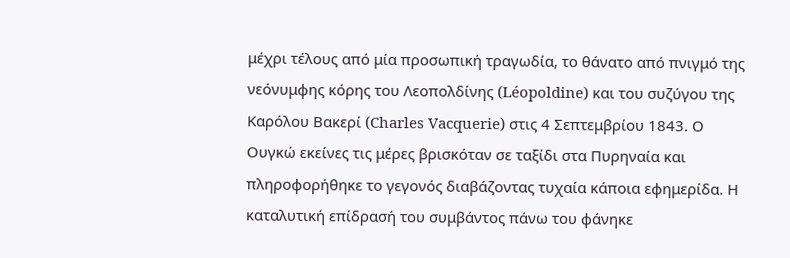μέχρι τέλους από μία προσωπική τραγωδία, το θάνατο από πνιγμό της νεόνυμφης κόρης του Λεοπολδίνης (Léopoldine) και του συζύγου της Καρόλου Βακερί (Charles Vacquerie) στις 4 Σεπτεμβρίου 1843. Ο Ουγκώ εκείνες τις μέρες βρισκόταν σε ταξίδι στα Πυρηναία και πληροφορήθηκε το γεγονός διαβάζοντας τυχαία κάποια εφημερίδα. Η καταλυτική επίδρασή του συμβάντος πάνω του φάνηκε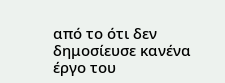από το ότι δεν δημοσίευσε κανένα έργο του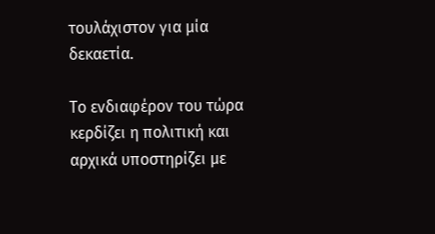τουλάχιστον για μία δεκαετία.

Το ενδιαφέρον του τώρα κερδίζει η πολιτική και αρχικά υποστηρίζει με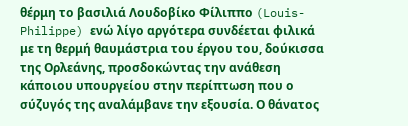θέρμη το βασιλιά Λουδοβίκο Φίλιππο (Louis-Philippe) ενώ λίγο αργότερα συνδέεται φιλικά με τη θερμή θαυμάστρια του έργου του, δούκισσα της Ορλεάνης, προσδοκώντας την ανάθεση κάποιου υπουργείου στην περίπτωση που ο σύζυγός της αναλάμβανε την εξουσία. Ο θάνατος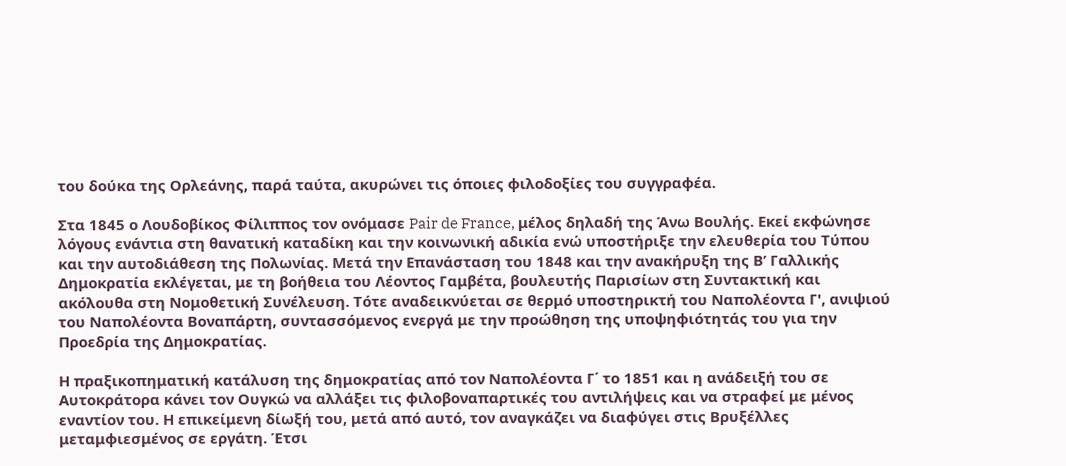του δούκα της Ορλεάνης, παρά ταύτα, ακυρώνει τις όποιες φιλοδοξίες του συγγραφέα.

Στα 1845 ο Λουδοβίκος Φίλιππος τον ονόμασε Pair de France, μέλος δηλαδή της Άνω Βουλής. Εκεί εκφώνησε λόγους ενάντια στη θανατική καταδίκη και την κοινωνική αδικία ενώ υποστήριξε την ελευθερία του Τύπου και την αυτοδιάθεση της Πολωνίας. Μετά την Επανάσταση του 1848 και την ανακήρυξη της Β’ Γαλλικής Δημοκρατία εκλέγεται, με τη βοήθεια του Λέοντος Γαμβέτα, βουλευτής Παρισίων στη Συντακτική και ακόλουθα στη Νομοθετική Συνέλευση. Τότε αναδεικνύεται σε θερμό υποστηρικτή του Ναπολέοντα Γ', ανιψιού του Ναπολέοντα Βοναπάρτη, συντασσόμενος ενεργά με την προώθηση της υποψηφιότητάς του για την Προεδρία της Δημοκρατίας.

Η πραξικοπηματική κατάλυση της δημοκρατίας από τον Ναπολέοντα Γ΄ το 1851 και η ανάδειξή του σε Αυτοκράτορα κάνει τον Ουγκώ να αλλάξει τις φιλοβοναπαρτικές του αντιλήψεις και να στραφεί με μένος εναντίον του. Η επικείμενη δίωξή του, μετά από αυτό, τον αναγκάζει να διαφύγει στις Βρυξέλλες μεταμφιεσμένος σε εργάτη. Έτσι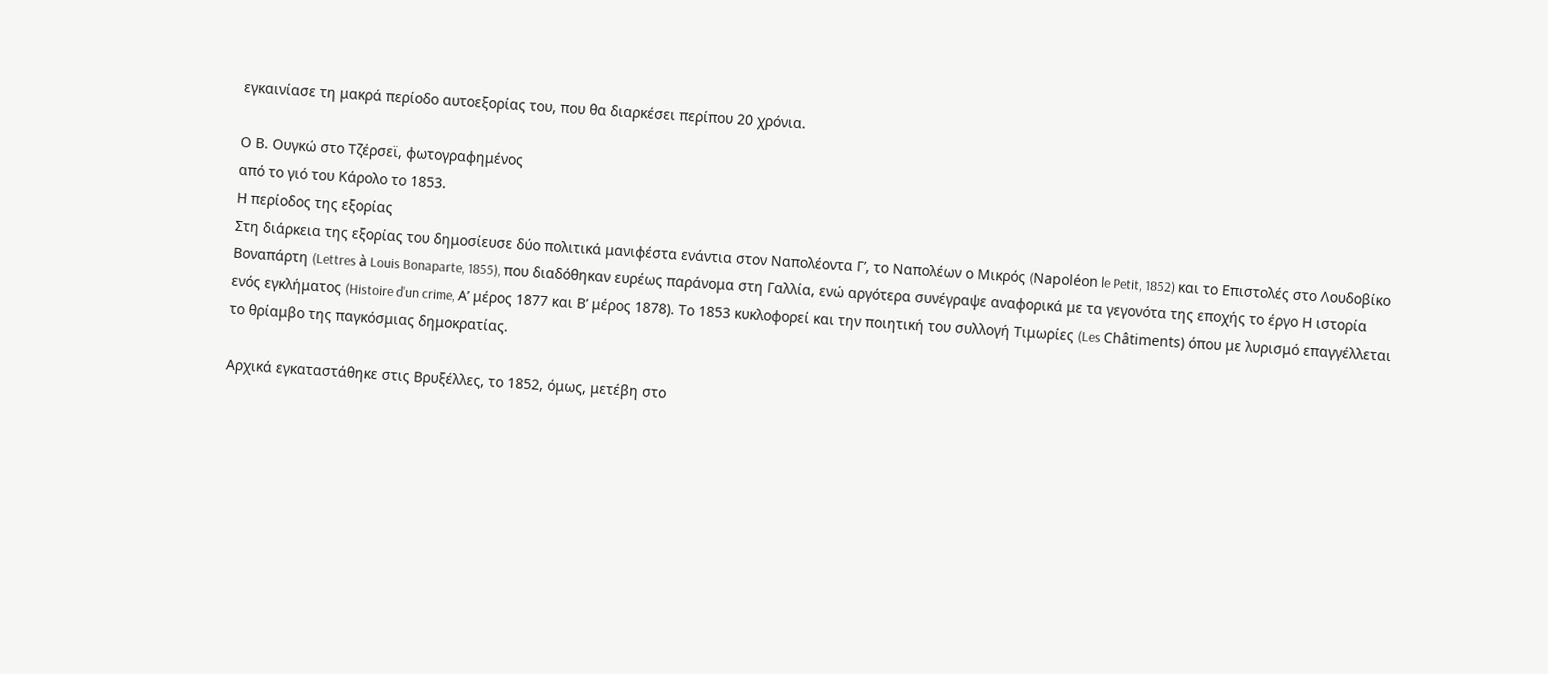εγκαινίασε τη μακρά περίοδο αυτοεξορίας του, που θα διαρκέσει περίπου 20 χρόνια.

Ο Β. Ουγκώ στο Τζέρσεϊ, φωτογραφημένος
από το γιό του Κάρολο το 1853.
Η περίοδος της εξορίας
Στη διάρκεια της εξορίας του δημοσίευσε δύο πολιτικά μανιφέστα ενάντια στον Ναπολέοντα Γ’, το Ναπολέων ο Μικρός (Napoléon le Petit, 1852) και το Επιστολές στο Λουδοβίκο Βοναπάρτη (Lettres à Louis Bonaparte, 1855), που διαδόθηκαν ευρέως παράνομα στη Γαλλία, ενώ αργότερα συνέγραψε αναφορικά με τα γεγονότα της εποχής το έργο Η ιστορία ενός εγκλήματος (Histoire d'un crime, Α’ μέρος 1877 και Β’ μέρος 1878). Το 1853 κυκλοφορεί και την ποιητική του συλλογή Τιμωρίες (Les Châtiments) όπου με λυρισμό επαγγέλλεται το θρίαμβο της παγκόσμιας δημοκρατίας.

Αρχικά εγκαταστάθηκε στις Βρυξέλλες, το 1852, όμως, μετέβη στο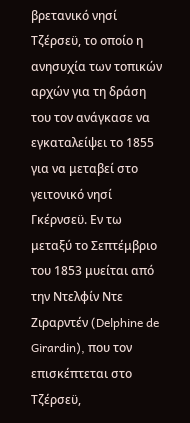βρετανικό νησί Τζέρσεϋ, το οποίο η ανησυχία των τοπικών αρχών για τη δράση του τον ανάγκασε να εγκαταλείψει το 1855 για να μεταβεί στο γειτονικό νησί Γκέρνσεϋ. Εν τω μεταξύ το Σεπτέμβριο του 1853 μυείται από την Ντελφίν Ντε Ζιραρντέν (Delphine de Girardin), που τον επισκέπτεται στο Τζέρσεϋ,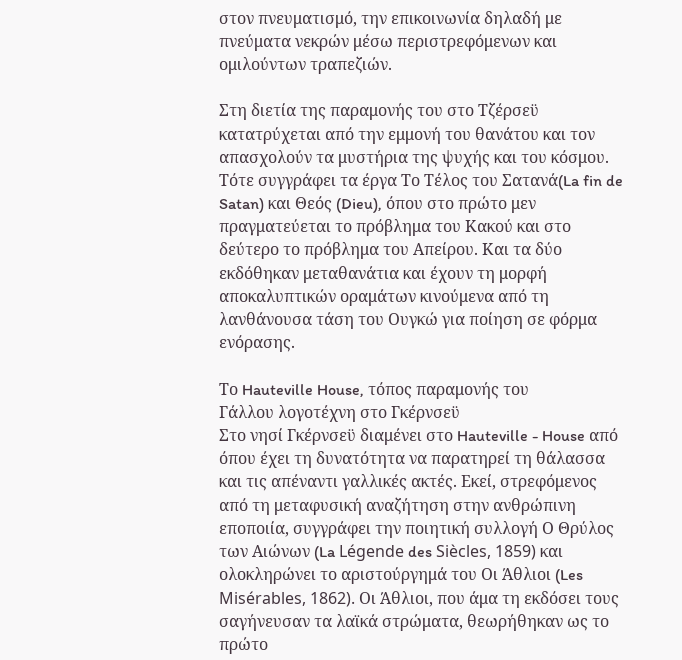στον πνευματισμό, την επικοινωνία δηλαδή με πνεύματα νεκρών μέσω περιστρεφόμενων και ομιλούντων τραπεζιών.

Στη διετία της παραμονής του στο Τζέρσεϋ κατατρύχεται από την εμμονή του θανάτου και τον απασχολούν τα μυστήρια της ψυχής και του κόσμου. Τότε συγγράφει τα έργα Το Τέλος του Σατανά(La fin de Satan) και Θεός (Dieu), όπου στο πρώτο μεν πραγματεύεται το πρόβλημα του Κακού και στο δεύτερο το πρόβλημα του Απείρου. Και τα δύο εκδόθηκαν μεταθανάτια και έχουν τη μορφή αποκαλυπτικών οραμάτων κινούμενα από τη λανθάνουσα τάση του Ουγκώ για ποίηση σε φόρμα ενόρασης.

Το Hauteville House, τόπος παραμονής του
Γάλλου λογοτέχνη στο Γκέρνσεϋ
Στο νησί Γκέρνσεϋ διαμένει στο Hauteville - House από όπου έχει τη δυνατότητα να παρατηρεί τη θάλασσα και τις απέναντι γαλλικές ακτές. Εκεί, στρεφόμενος από τη μεταφυσική αναζήτηση στην ανθρώπινη εποποιία, συγγράφει την ποιητική συλλογή Ο Θρύλος των Αιώνων (La Légende des Siècles, 1859) και ολοκληρώνει το αριστούργημά του Οι Άθλιοι (Les Misérables, 1862). Οι Άθλιοι, που άμα τη εκδόσει τους σαγήνευσαν τα λαϊκά στρώματα, θεωρήθηκαν ως το πρώτο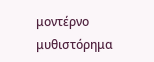μοντέρνο μυθιστόρημα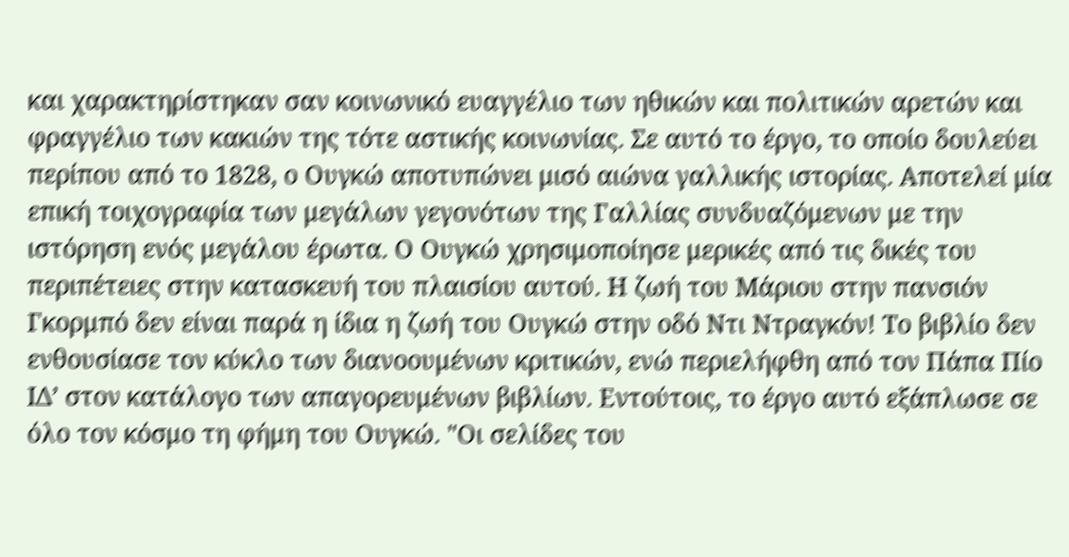και χαρακτηρίστηκαν σαν κοινωνικό ευαγγέλιο των ηθικών και πολιτικών αρετών και φραγγέλιο των κακιών της τότε αστικής κοινωνίας. Σε αυτό το έργο, το οποίο δουλεύει περίπου από το 1828, ο Ουγκώ αποτυπώνει μισό αιώνα γαλλικής ιστορίας. Αποτελεί μία επική τοιχογραφία των μεγάλων γεγονότων της Γαλλίας συνδυαζόμενων με την ιστόρηση ενός μεγάλου έρωτα. Ο Ουγκώ χρησιμοποίησε μερικές από τις δικές του περιπέτειες στην κατασκευή του πλαισίου αυτού. Η ζωή του Μάριου στην πανσιόν Γκορμπό δεν είναι παρά η ίδια η ζωή του Ουγκώ στην οδό Ντι Ντραγκόν! Το βιβλίο δεν ενθουσίασε τον κύκλο των διανοουμένων κριτικών, ενώ περιελήφθη από τον Πάπα Πίο ΙΔ’ στον κατάλογο των απαγορευμένων βιβλίων. Εντούτοις, το έργο αυτό εξάπλωσε σε όλο τον κόσμο τη φήμη του Ουγκώ. "Οι σελίδες του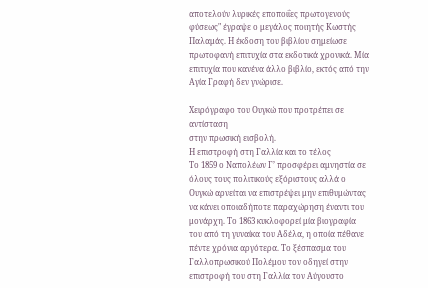αποτελούν λυρικές εποποιΐες πρωτογενούς φύσεως" έγραψε ο μεγάλος ποιητής Κωστής Παλαμάς. Η έκδοση του βιβλίου σημείωσε πρωτοφανή επιτυχία στα εκδοτικά χρονικά. Μία επιτυχία που κανένα άλλο βιβλίο, εκτός από την Αγία Γραφή δεν γνώρισε.

Χειρόγραφο του Ουγκώ που προτρέπει σε αντίσταση
στην πρωσική εισβολή.
Η επιστροφή στη Γαλλία και το τέλος
Το 1859 ο Ναπολέων Γ’ προσφέρει αμνηστία σε όλους τους πολιτικούς εξόριστους αλλά ο Ουγκώ αρνείται να επιστρέψει μην επιθυμώντας να κάνει οποιαδήποτε παραχώρηση έναντι του μονάρχη. Το 1863 κυκλοφορεί μία βιογραφία του από τη γυναίκα του Αδέλα, η οποία πέθανε πέντε χρόνια αργότερα. Το ξέσπασμα του Γαλλοπρωσικού Πολέμου τον οδηγεί στην επιστροφή του στη Γαλλία τον Αύγουστο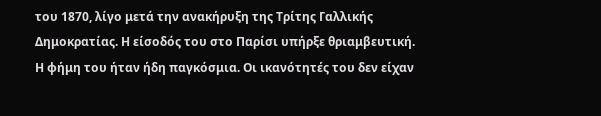του 1870, λίγο μετά την ανακήρυξη της Τρίτης Γαλλικής Δημοκρατίας. Η είσοδός του στο Παρίσι υπήρξε θριαμβευτική. Η φήμη του ήταν ήδη παγκόσμια. Οι ικανότητές του δεν είχαν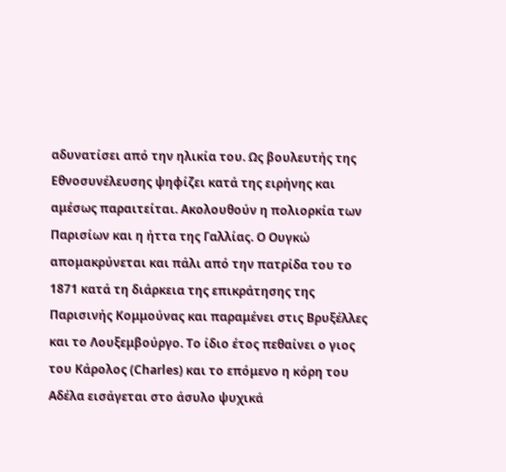αδυνατίσει από την ηλικία του. Ως βουλευτής της Εθνοσυνέλευσης ψηφίζει κατά της ειρήνης και αμέσως παραιτείται. Ακολουθούν η πολιορκία των Παρισίων και η ήττα της Γαλλίας. Ο Ουγκώ απομακρύνεται και πάλι από την πατρίδα του το 1871 κατά τη διάρκεια της επικράτησης της Παρισινής Κομμούνας και παραμένει στις Βρυξέλλες και το Λουξεμβούργο. Το ίδιο έτος πεθαίνει ο γιος του Κάρολος (Charles) και το επόμενο η κόρη του Αδέλα εισάγεται στο άσυλο ψυχικά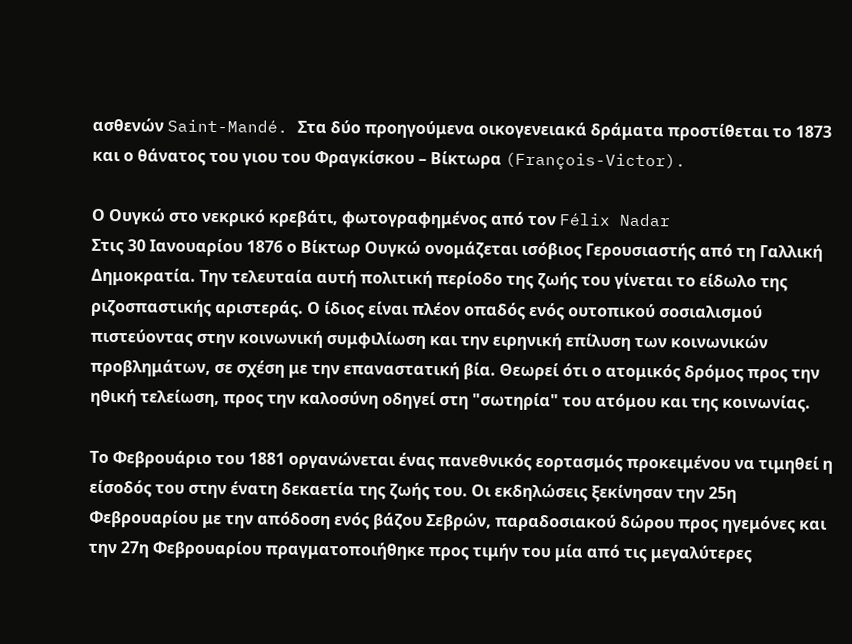ασθενών Saint-Mandé. Στα δύο προηγούμενα οικογενειακά δράματα προστίθεται το 1873 και ο θάνατος του γιου του Φραγκίσκου – Βίκτωρα (François-Victor).

Ο Ουγκώ στο νεκρικό κρεβάτι, φωτογραφημένος από τον Félix Nadar
Στις 30 Ιανουαρίου 1876 ο Βίκτωρ Ουγκώ ονομάζεται ισόβιος Γερουσιαστής από τη Γαλλική Δημοκρατία. Την τελευταία αυτή πολιτική περίοδο της ζωής του γίνεται το είδωλο της ριζοσπαστικής αριστεράς. Ο ίδιος είναι πλέον οπαδός ενός ουτοπικού σοσιαλισμού πιστεύοντας στην κοινωνική συμφιλίωση και την ειρηνική επίλυση των κοινωνικών προβλημάτων, σε σχέση με την επαναστατική βία. Θεωρεί ότι ο ατομικός δρόμος προς την ηθική τελείωση, προς την καλοσύνη οδηγεί στη "σωτηρία" του ατόμου και της κοινωνίας.

Το Φεβρουάριο του 1881 οργανώνεται ένας πανεθνικός εορτασμός προκειμένου να τιμηθεί η είσοδός του στην ένατη δεκαετία της ζωής του. Οι εκδηλώσεις ξεκίνησαν την 25η Φεβρουαρίου με την απόδοση ενός βάζου Σεβρών, παραδοσιακού δώρου προς ηγεμόνες και την 27η Φεβρουαρίου πραγματοποιήθηκε προς τιμήν του μία από τις μεγαλύτερες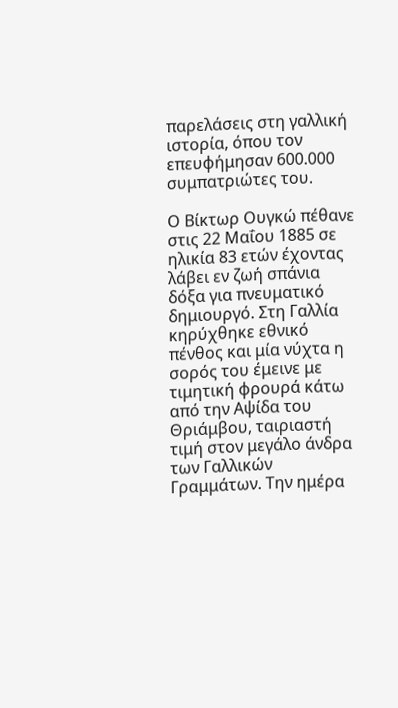παρελάσεις στη γαλλική ιστορία, όπου τον επευφήμησαν 600.000 συμπατριώτες του.

Ο Βίκτωρ Ουγκώ πέθανε στις 22 Μαΐου 1885 σε ηλικία 83 ετών έχοντας λάβει εν ζωή σπάνια δόξα για πνευματικό δημιουργό. Στη Γαλλία κηρύχθηκε εθνικό πένθος και μία νύχτα η σορός του έμεινε με τιμητική φρουρά κάτω από την Αψίδα του Θριάμβου, ταιριαστή τιμή στον μεγάλο άνδρα των Γαλλικών Γραμμάτων. Την ημέρα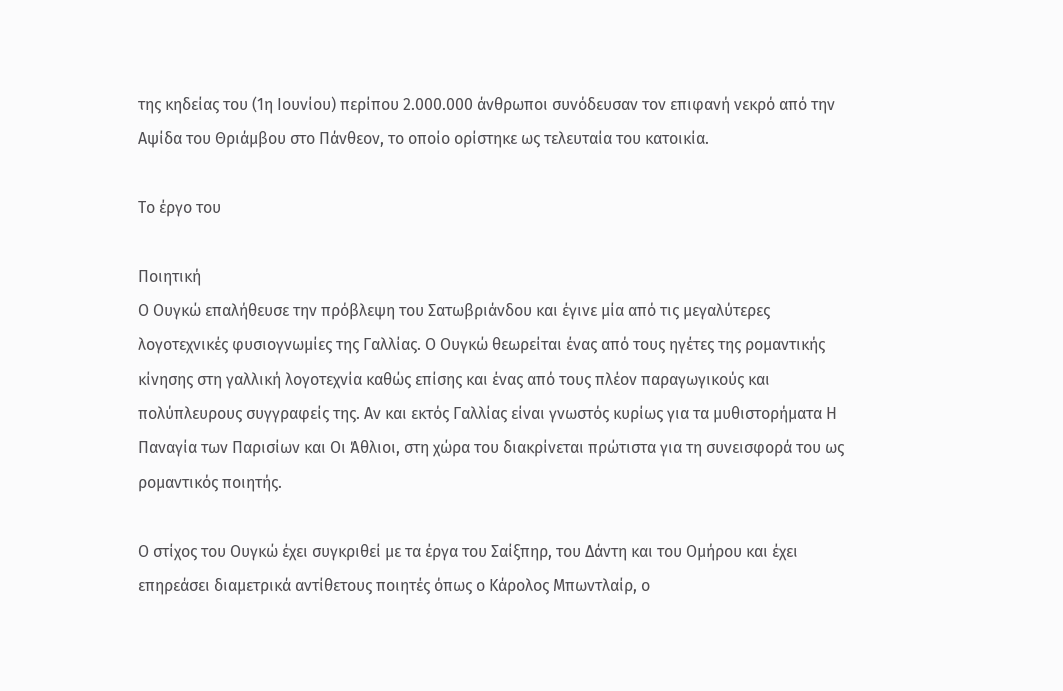της κηδείας του (1η Ιουνίου) περίπου 2.000.000 άνθρωποι συνόδευσαν τον επιφανή νεκρό από την Αψίδα του Θριάμβου στο Πάνθεον, το οποίο ορίστηκε ως τελευταία του κατοικία.

Το έργο του

Ποιητική
Ο Ουγκώ επαλήθευσε την πρόβλεψη του Σατωβριάνδου και έγινε μία από τις μεγαλύτερες λογοτεχνικές φυσιογνωμίες της Γαλλίας. Ο Ουγκώ θεωρείται ένας από τους ηγέτες της ρομαντικής κίνησης στη γαλλική λογοτεχνία καθώς επίσης και ένας από τους πλέον παραγωγικούς και πολύπλευρους συγγραφείς της. Αν και εκτός Γαλλίας είναι γνωστός κυρίως για τα μυθιστορήματα Η Παναγία των Παρισίων και Οι Άθλιοι, στη χώρα του διακρίνεται πρώτιστα για τη συνεισφορά του ως ρομαντικός ποιητής.

Ο στίχος του Ουγκώ έχει συγκριθεί με τα έργα του Σαίξπηρ, του Δάντη και του Ομήρου και έχει επηρεάσει διαμετρικά αντίθετους ποιητές όπως ο Κάρολος Μπωντλαίρ, ο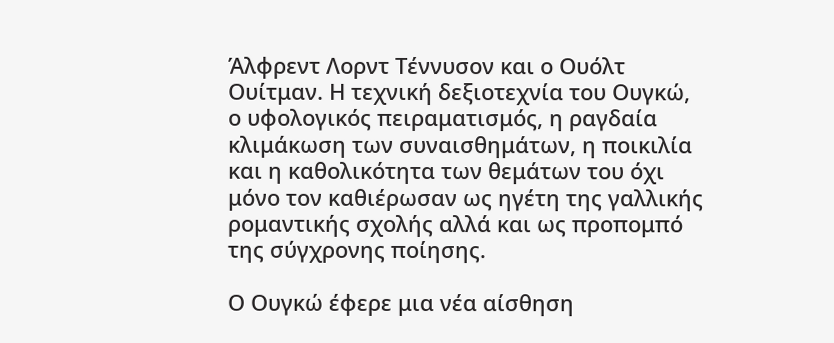Άλφρεντ Λορντ Τέννυσον και ο Ουόλτ Ουίτμαν. Η τεχνική δεξιοτεχνία του Ουγκώ, ο υφολογικός πειραματισμός, η ραγδαία κλιμάκωση των συναισθημάτων, η ποικιλία και η καθολικότητα των θεμάτων του όχι μόνο τον καθιέρωσαν ως ηγέτη της γαλλικής ρομαντικής σχολής αλλά και ως προπομπό της σύγχρονης ποίησης.

Ο Ουγκώ έφερε μια νέα αίσθηση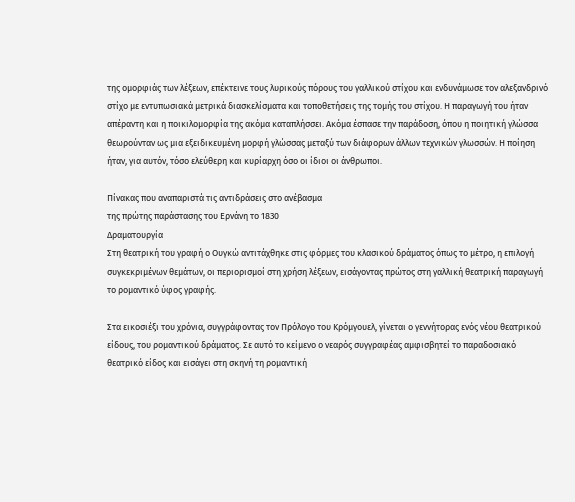της ομορφιάς των λέξεων, επέκτεινε τους λυρικούς πόρους του γαλλικού στίχου και ενδυνάμωσε τον αλεξανδρινό στίχο με εντυπωσιακά μετρικά διασκελίσματα και τοποθετήσεις της τομής του στίχου. Η παραγωγή του ήταν απέραντη και η ποικιλομορφία της ακόμα καταπλήσσει. Ακόμα έσπασε την παράδοση, όπου η ποιητική γλώσσα θεωρούνταν ως μια εξειδικευμένη μορφή γλώσσας μεταξύ των διάφορων άλλων τεχνικών γλωσσών. Η ποίηση ήταν, για αυτόν, τόσο ελεύθερη και κυρίαρχη όσο οι ίδιοι οι άνθρωποι.

Πίνακας που αναπαριστά τις αντιδράσεις στο ανέβασμα
της πρώτης παράστασης του Ερνάνη το 1830
Δραματουργία
Στη θεατρική του γραφή ο Ουγκώ αντιτάχθηκε στις φόρμες του κλασικού δράματος όπως το μέτρο, η επιλογή συγκεκριμένων θεμάτων, οι περιορισμοί στη χρήση λέξεων, εισάγοντας πρώτος στη γαλλική θεατρική παραγωγή το ρομαντικό ύφος γραφής.

Στα εικοσιέξι του χρόνια, συγγράφοντας τον Πρόλογο του Κρόμγουελ, γίνεται ο γεννήτορας ενός νέου θεατρικού είδους, του ρομαντικού δράματος. Σε αυτό το κείμενο ο νεαρός συγγραφέας αμφισβητεί το παραδοσιακό θεατρικό είδος και εισάγει στη σκηνή τη ρομαντική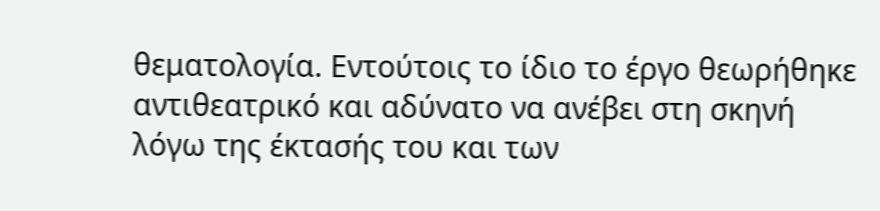θεματολογία. Εντούτοις το ίδιο το έργο θεωρήθηκε αντιθεατρικό και αδύνατο να ανέβει στη σκηνή λόγω της έκτασής του και των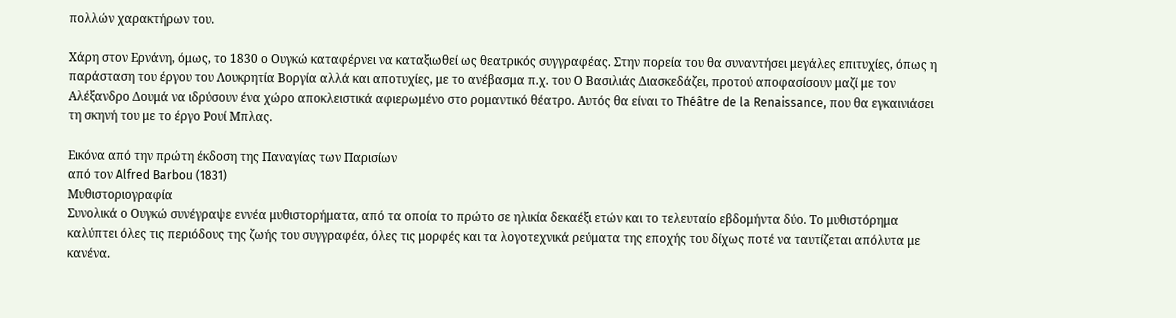πολλών χαρακτήρων του.

Χάρη στον Ερνάνη, όμως, το 1830 ο Ουγκώ καταφέρνει να καταξιωθεί ως θεατρικός συγγραφέας. Στην πορεία του θα συναντήσει μεγάλες επιτυχίες, όπως η παράσταση του έργου του Λουκρητία Βοργία αλλά και αποτυχίες, με το ανέβασμα π.χ. του Ο Βασιλιάς Διασκεδάζει, προτού αποφασίσουν μαζί με τον Αλέξανδρο Δουμά να ιδρύσουν ένα χώρο αποκλειστικά αφιερωμένο στο ρομαντικό θέατρο. Αυτός θα είναι το Théâtre de la Renaissance, που θα εγκαινιάσει τη σκηνή του με το έργο Ρουί Μπλας.

Εικόνα από την πρώτη έκδοση της Παναγίας των Παρισίων
από τον Alfred Barbou (1831)
Μυθιστοριογραφία
Συνολικά ο Ουγκώ συνέγραψε εννέα μυθιστορήματα, από τα οποία το πρώτο σε ηλικία δεκαέξι ετών και το τελευταίο εβδομήντα δύο. Το μυθιστόρημα καλύπτει όλες τις περιόδους της ζωής του συγγραφέα, όλες τις μορφές και τα λογοτεχνικά ρεύματα της εποχής του δίχως ποτέ να ταυτίζεται απόλυτα με κανένα.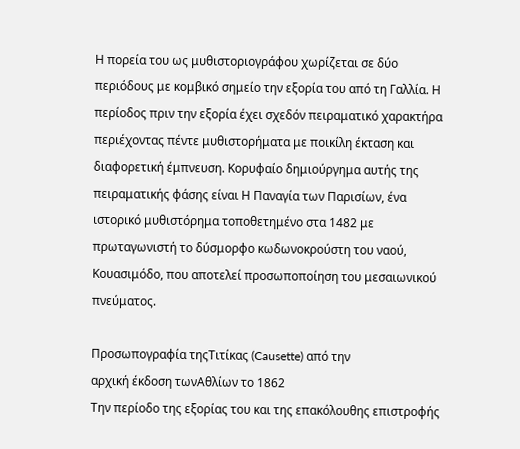Η πορεία του ως μυθιστοριογράφου χωρίζεται σε δύο περιόδους με κομβικό σημείο την εξορία του από τη Γαλλία. Η περίοδος πριν την εξορία έχει σχεδόν πειραματικό χαρακτήρα περιέχοντας πέντε μυθιστορήματα με ποικίλη έκταση και διαφορετική έμπνευση. Κορυφαίο δημιούργημα αυτής της πειραματικής φάσης είναι Η Παναγία των Παρισίων, ένα ιστορικό μυθιστόρημα τοποθετημένο στα 1482 με πρωταγωνιστή το δύσμορφο κωδωνοκρούστη του ναού, Κουασιμόδο, που αποτελεί προσωποποίηση του μεσαιωνικού πνεύματος.

Προσωπογραφία τηςΤιτίκας (Causette) από την
αρχική έκδοση τωνΑθλίων το 1862
Την περίοδο της εξορίας του και της επακόλουθης επιστροφής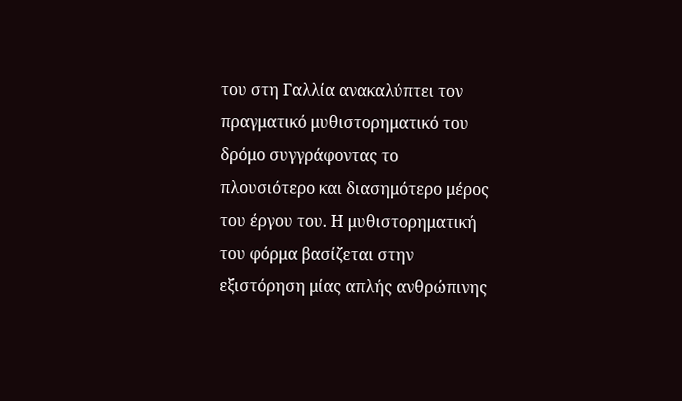του στη Γαλλία ανακαλύπτει τον πραγματικό μυθιστορηματικό του δρόμο συγγράφοντας το πλουσιότερο και διασημότερο μέρος του έργου του. Η μυθιστορηματική του φόρμα βασίζεται στην εξιστόρηση μίας απλής ανθρώπινης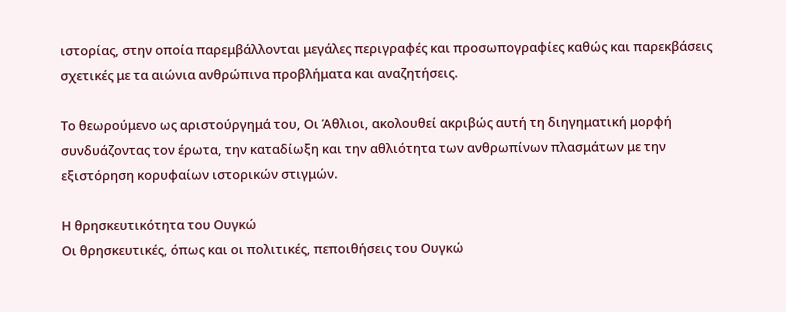ιστορίας, στην οποία παρεμβάλλονται μεγάλες περιγραφές και προσωπογραφίες καθώς και παρεκβάσεις σχετικές με τα αιώνια ανθρώπινα προβλήματα και αναζητήσεις.

Το θεωρούμενο ως αριστούργημά του, Οι Άθλιοι, ακολουθεί ακριβώς αυτή τη διηγηματική μορφή συνδυάζοντας τον έρωτα, την καταδίωξη και την αθλιότητα των ανθρωπίνων πλασμάτων με την εξιστόρηση κορυφαίων ιστορικών στιγμών.

Η θρησκευτικότητα του Ουγκώ
Οι θρησκευτικές, όπως και οι πολιτικές, πεποιθήσεις του Ουγκώ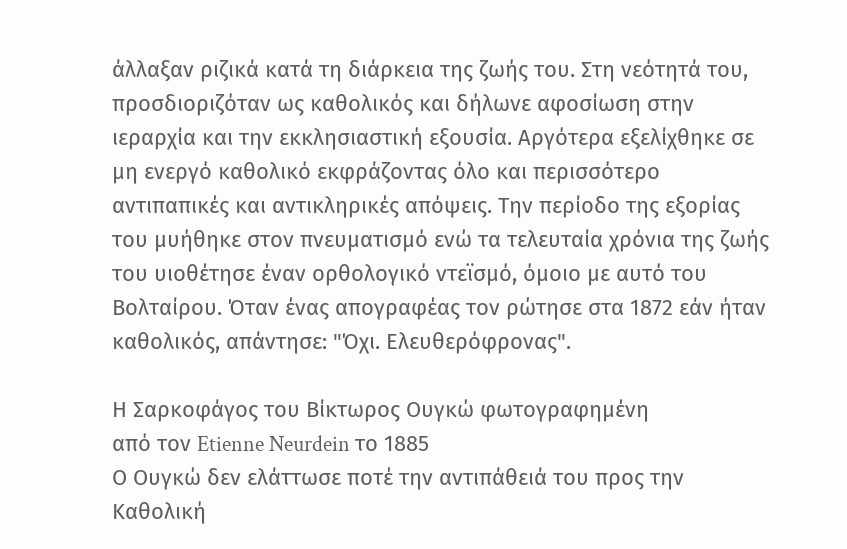άλλαξαν ριζικά κατά τη διάρκεια της ζωής του. Στη νεότητά του, προσδιοριζόταν ως καθολικός και δήλωνε αφοσίωση στην ιεραρχία και την εκκλησιαστική εξουσία. Αργότερα εξελίχθηκε σε μη ενεργό καθολικό εκφράζοντας όλο και περισσότερο αντιπαπικές και αντικληρικές απόψεις. Την περίοδο της εξορίας του μυήθηκε στον πνευματισμό ενώ τα τελευταία χρόνια της ζωής του υιοθέτησε έναν ορθολογικό ντεϊσμό, όμοιο με αυτό του Βολταίρου. Όταν ένας απογραφέας τον ρώτησε στα 1872 εάν ήταν καθολικός, απάντησε: "Όχι. Ελευθερόφρονας".

Η Σαρκοφάγος του Βίκτωρος Ουγκώ φωτογραφημένη
από τον Etienne Neurdein το 1885
Ο Ουγκώ δεν ελάττωσε ποτέ την αντιπάθειά του προς την Καθολική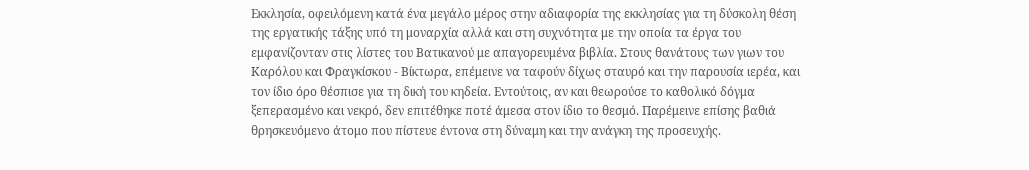Εκκλησία, οφειλόμενη κατά ένα μεγάλο μέρος στην αδιαφορία της εκκλησίας για τη δύσκολη θέση της εργατικής τάξης υπό τη μοναρχία αλλά και στη συχνότητα με την οποία τα έργα του εμφανίζονταν στις λίστες του Βατικανού με απαγορευμένα βιβλία. Στους θανάτους των γιων του Καρόλου και Φραγκίσκου - Βίκτωρα, επέμεινε να ταφούν δίχως σταυρό και την παρουσία ιερέα, και τον ίδιο όρο θέσπισε για τη δική του κηδεία. Εντούτοις, αν και θεωρούσε το καθολικό δόγμα ξεπερασμένο και νεκρό, δεν επιτέθηκε ποτέ άμεσα στον ίδιο το θεσμό. Παρέμεινε επίσης βαθιά θρησκευόμενο άτομο που πίστευε έντονα στη δύναμη και την ανάγκη της προσευχής.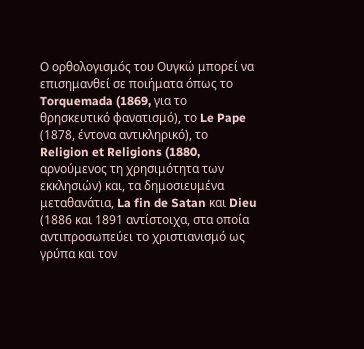Ο ορθολογισμός του Ουγκώ μπορεί να επισημανθεί σε ποιήματα όπως το Torquemada (1869, για το θρησκευτικό φανατισμό), το Le Pape (1878, έντονα αντικληρικό), το Religion et Religions (1880, αρνούμενος τη χρησιμότητα των εκκλησιών) και, τα δημοσιευμένα μεταθανάτια, La fin de Satan και Dieu (1886 και 1891 αντίστοιχα, στα οποία αντιπροσωπεύει το χριστιανισμό ως γρύπα και τον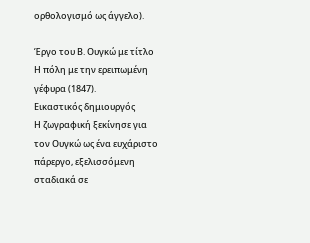ορθολογισμό ως άγγελο).

Έργο του Β. Ουγκώ με τίτλο Η πόλη με την ερειπωμένη γέφυρα (1847).
Εικαστικός δημιουργός
Η ζωγραφική ξεκίνησε για τον Ουγκώ ως ένα ευχάριστο πάρεργο, εξελισσόμενη σταδιακά σε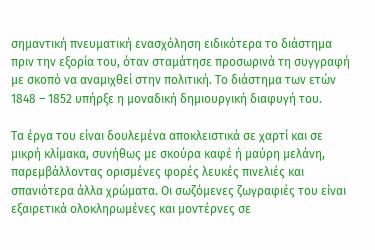σημαντική πνευματική ενασχόληση ειδικότερα το διάστημα πριν την εξορία του, όταν σταμάτησε προσωρινά τη συγγραφή με σκοπό να αναμιχθεί στην πολιτική. Το διάστημα των ετών 1848 – 1852 υπήρξε η μοναδική δημιουργική διαφυγή του.

Τα έργα του είναι δουλεμένα αποκλειστικά σε χαρτί και σε μικρή κλίμακα, συνήθως με σκούρα καφέ ή μαύρη μελάνη, παρεμβάλλοντας ορισμένες φορές λευκές πινελιές και σπανιότερα άλλα χρώματα. Οι σωζόμενες ζωγραφιές του είναι εξαιρετικά ολοκληρωμένες και μοντέρνες σε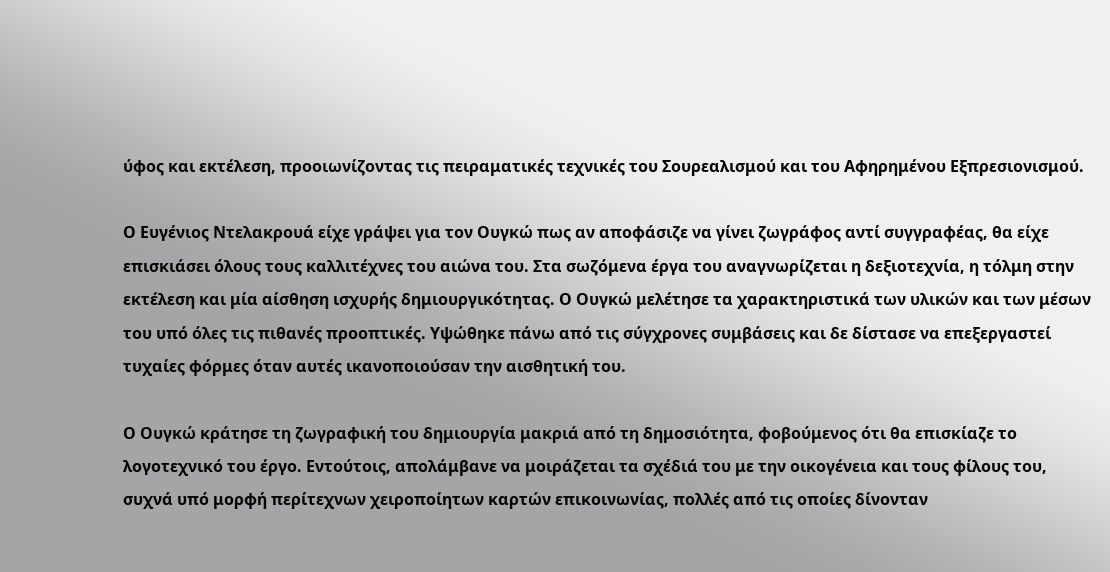ύφος και εκτέλεση, προοιωνίζοντας τις πειραματικές τεχνικές του Σουρεαλισμού και του Αφηρημένου Εξπρεσιονισμού.

Ο Ευγένιος Ντελακρουά είχε γράψει για τον Ουγκώ πως αν αποφάσιζε να γίνει ζωγράφος αντί συγγραφέας, θα είχε επισκιάσει όλους τους καλλιτέχνες του αιώνα του. Στα σωζόμενα έργα του αναγνωρίζεται η δεξιοτεχνία, η τόλμη στην εκτέλεση και μία αίσθηση ισχυρής δημιουργικότητας. Ο Ουγκώ μελέτησε τα χαρακτηριστικά των υλικών και των μέσων του υπό όλες τις πιθανές προοπτικές. Υψώθηκε πάνω από τις σύγχρονες συμβάσεις και δε δίστασε να επεξεργαστεί τυχαίες φόρμες όταν αυτές ικανοποιούσαν την αισθητική του.

Ο Ουγκώ κράτησε τη ζωγραφική του δημιουργία μακριά από τη δημοσιότητα, φοβούμενος ότι θα επισκίαζε το λογοτεχνικό του έργο. Εντούτοις, απολάμβανε να μοιράζεται τα σχέδιά του με την οικογένεια και τους φίλους του, συχνά υπό μορφή περίτεχνων χειροποίητων καρτών επικοινωνίας, πολλές από τις οποίες δίνονταν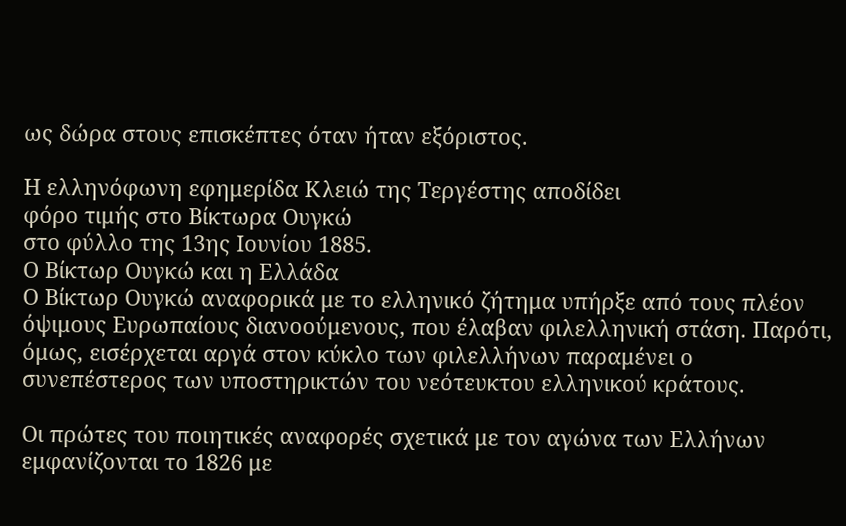ως δώρα στους επισκέπτες όταν ήταν εξόριστος.

Η ελληνόφωνη εφημερίδα Κλειώ της Τεργέστης αποδίδει
φόρο τιμής στο Βίκτωρα Ουγκώ
στο φύλλο της 13ης Ιουνίου 1885.
Ο Βίκτωρ Ουγκώ και η Ελλάδα
Ο Βίκτωρ Ουγκώ αναφορικά με το ελληνικό ζήτημα υπήρξε από τους πλέον όψιμους Ευρωπαίους διανοούμενους, που έλαβαν φιλελληνική στάση. Παρότι, όμως, εισέρχεται αργά στον κύκλο των φιλελλήνων παραμένει ο συνεπέστερος των υποστηρικτών του νεότευκτου ελληνικού κράτους.

Οι πρώτες του ποιητικές αναφορές σχετικά με τον αγώνα των Ελλήνων εμφανίζονται το 1826 με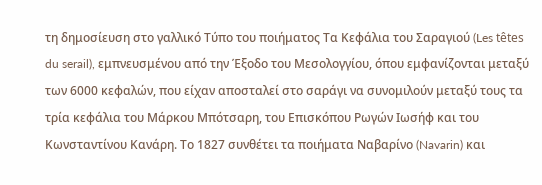τη δημοσίευση στο γαλλικό Τύπο του ποιήματος Τα Κεφάλια του Σαραγιού (Les têtes du serail), εμπνευσμένου από την Έξοδο του Μεσολογγίου, όπου εμφανίζονται μεταξύ των 6000 κεφαλών, που είχαν αποσταλεί στο σαράγι να συνομιλούν μεταξύ τους τα τρία κεφάλια του Μάρκου Μπότσαρη, του Επισκόπου Ρωγών Ιωσήφ και του Κωνσταντίνου Κανάρη. Το 1827 συνθέτει τα ποιήματα Ναβαρίνο (Navarin) και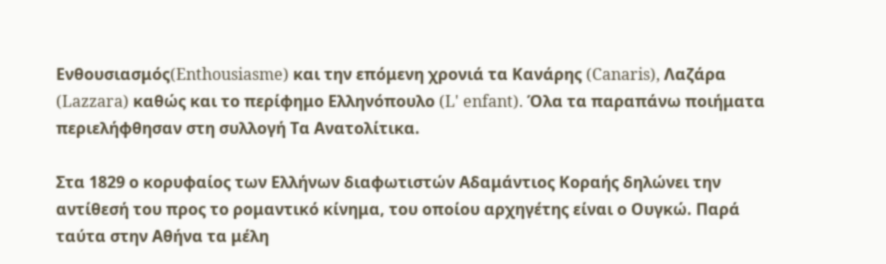Ενθουσιασμός(Enthousiasme) και την επόμενη χρονιά τα Κανάρης (Canaris), Λαζάρα (Lazzara) καθώς και το περίφημο Ελληνόπουλο (L' enfant). Όλα τα παραπάνω ποιήματα περιελήφθησαν στη συλλογή Τα Ανατολίτικα.

Στα 1829 ο κορυφαίος των Ελλήνων διαφωτιστών Αδαμάντιος Κοραής δηλώνει την αντίθεσή του προς το ρομαντικό κίνημα, του οποίου αρχηγέτης είναι ο Ουγκώ. Παρά ταύτα στην Αθήνα τα μέλη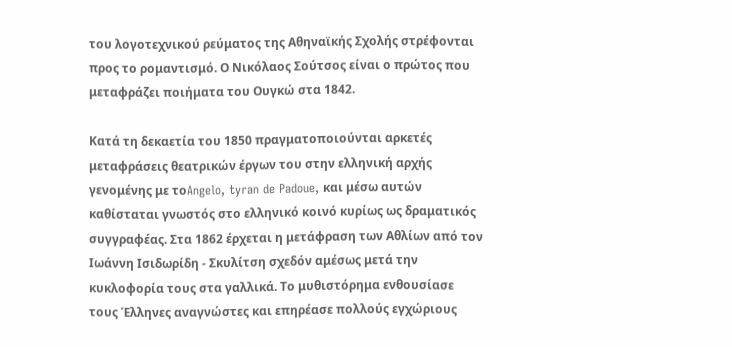του λογοτεχνικού ρεύματος της Αθηναϊκής Σχολής στρέφονται προς το ρομαντισμό. Ο Νικόλαος Σούτσος είναι ο πρώτος που μεταφράζει ποιήματα του Ουγκώ στα 1842.

Κατά τη δεκαετία του 1850 πραγματοποιούνται αρκετές μεταφράσεις θεατρικών έργων του στην ελληνική αρχής γενομένης με τοAngelo, tyran de Padoue, και μέσω αυτών καθίσταται γνωστός στο ελληνικό κοινό κυρίως ως δραματικός συγγραφέας. Στα 1862 έρχεται η μετάφραση των Αθλίων από τον Ιωάννη Ισιδωρίδη - Σκυλίτση σχεδόν αμέσως μετά την κυκλοφορία τους στα γαλλικά. Το μυθιστόρημα ενθουσίασε τους Έλληνες αναγνώστες και επηρέασε πολλούς εγχώριους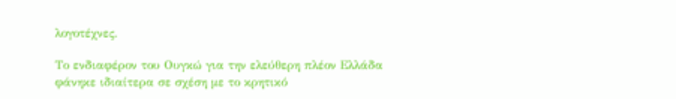λογοτέχνες.

Το ενδιαφέρον του Ουγκώ για την ελεύθερη πλέον Ελλάδα φάνηκε ιδιαίτερα σε σχέση με το κρητικό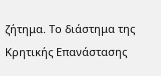ζήτημα. Το διάστημα της Κρητικής Επανάστασης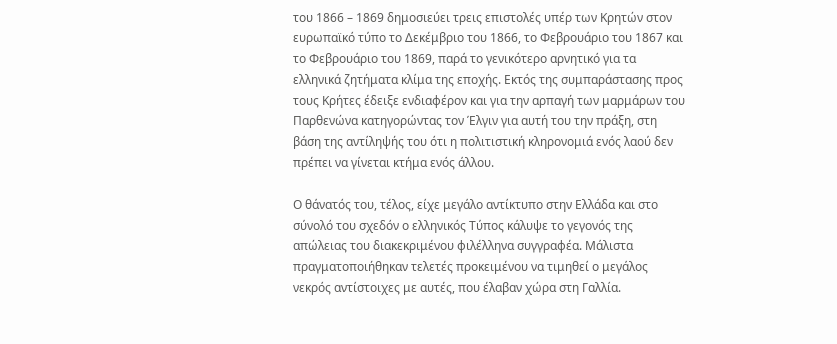του 1866 – 1869 δημοσιεύει τρεις επιστολές υπέρ των Κρητών στον ευρωπαϊκό τύπο το Δεκέμβριο του 1866, το Φεβρουάριο του 1867 και το Φεβρουάριο του 1869, παρά το γενικότερο αρνητικό για τα ελληνικά ζητήματα κλίμα της εποχής. Εκτός της συμπαράστασης προς τους Κρήτες έδειξε ενδιαφέρον και για την αρπαγή των μαρμάρων του Παρθενώνα κατηγορώντας τον Έλγιν για αυτή του την πράξη, στη βάση της αντίληψής του ότι η πολιτιστική κληρονομιά ενός λαού δεν πρέπει να γίνεται κτήμα ενός άλλου.

Ο θάνατός του, τέλος, είχε μεγάλο αντίκτυπο στην Ελλάδα και στο σύνολό του σχεδόν ο ελληνικός Τύπος κάλυψε το γεγονός της απώλειας του διακεκριμένου φιλέλληνα συγγραφέα. Μάλιστα πραγματοποιήθηκαν τελετές προκειμένου να τιμηθεί ο μεγάλος νεκρός αντίστοιχες με αυτές, που έλαβαν χώρα στη Γαλλία.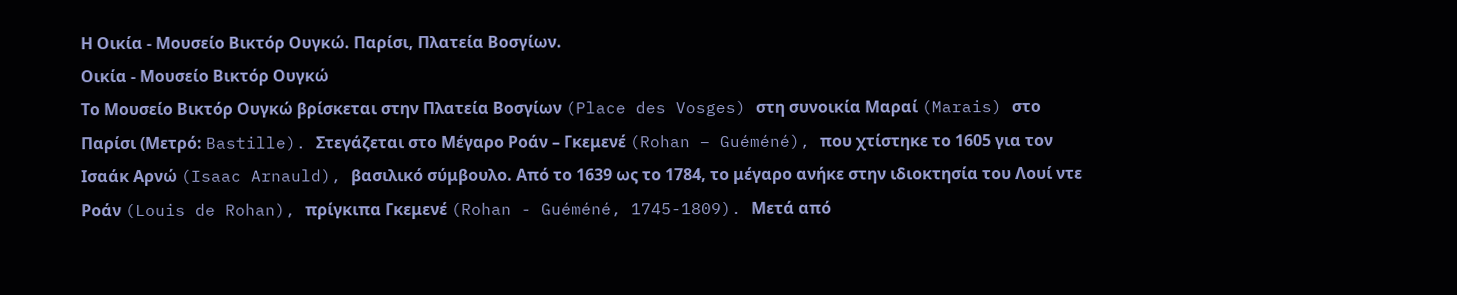Η Οικία - Μουσείο Βικτόρ Ουγκώ. Παρίσι, Πλατεία Βοσγίων.
Οικία - Μουσείο Βικτόρ Ουγκώ
Το Μουσείο Βικτόρ Ουγκώ βρίσκεται στην Πλατεία Βοσγίων (Place des Vosges) στη συνοικία Μαραί (Marais) στο Παρίσι (Μετρό: Bastille). Στεγάζεται στο Μέγαρο Ροάν – Γκεμενέ (Rohan – Guéméné), που χτίστηκε το 1605 για τον Ισαάκ Αρνώ (Isaac Arnauld), βασιλικό σύμβουλο. Από το 1639 ως το 1784, το μέγαρο ανήκε στην ιδιοκτησία του Λουί ντε Ροάν (Louis de Rohan), πρίγκιπα Γκεμενέ (Rohan - Guéméné, 1745-1809). Μετά από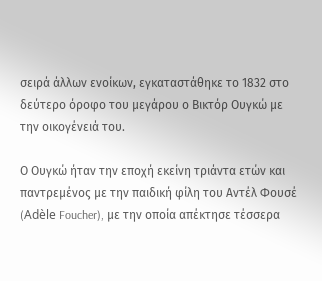σειρά άλλων ενοίκων, εγκαταστάθηκε το 1832 στο δεύτερο όροφο του μεγάρου ο Βικτόρ Ουγκώ με την οικογένειά του.

Ο Ουγκώ ήταν την εποχή εκείνη τριάντα ετών και παντρεμένος με την παιδική φίλη του Αντέλ Φουσέ (Adèle Foucher), με την οποία απέκτησε τέσσερα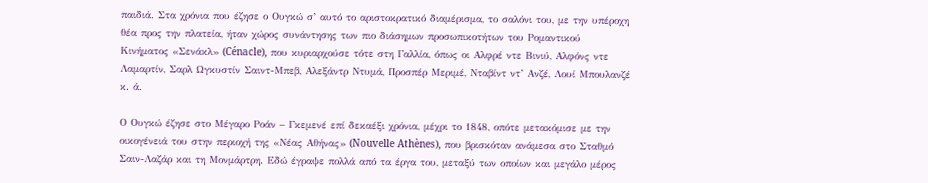παιδιά. Στα χρόνια που έζησε ο Ουγκώ σ’ αυτό το αριστοκρατικό διαμέρισμα, το σαλόνι του, με την υπέροχη θέα προς την πλατεία, ήταν χώρος συνάντησης των πιο διάσημων προσωπικοτήτων του Ρομαντικού Κινήματος «Σενάκλ» (Cénacle), που κυριαρχούσε τότε στη Γαλλία, όπως οι Αλφρέ ντε Βινιύ, Αλφόνς ντε Λαμαρτίν, Σαρλ Ωγκυστίν Σαιντ-Μπεβ, Αλεξάντρ Ντυμά, Προσπέρ Μεριμέ, Νταβίντ ντ’ Ανζέ, Λουί Μπουλανζέ κ. ά.

Ο Ουγκώ έζησε στο Μέγαρο Ροάν – Γκεμενέ επί δεκαέξι χρόνια, μέχρι το 1848, οπότε μετακόμισε με την οικογένειά του στην περιοχή της «Νέας Αθήνας» (Nouvelle Athènes), που βρισκόταν ανάμεσα στο Σταθμό Σαιν-Λαζάρ και τη Μονμάρτρη. Εδώ έγραψε πολλά από τα έργα του, μεταξύ των οποίων και μεγάλο μέρος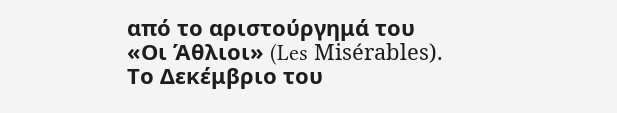από το αριστούργημά του «Οι Άθλιοι» (Les Misérables). Το Δεκέμβριο του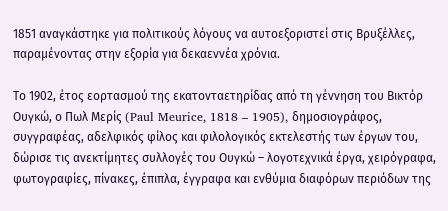1851 αναγκάστηκε για πολιτικούς λόγους να αυτοεξοριστεί στις Βρυξέλλες, παραμένοντας στην εξορία για δεκαεννέα χρόνια.

Το 1902, έτος εορτασμού της εκατονταετηρίδας από τη γέννηση του Βικτόρ Ουγκώ, ο Πωλ Μερίς (Paul Meurice, 1818 – 1905), δημοσιογράφος, συγγραφέας, αδελφικός φίλος και φιλολογικός εκτελεστής των έργων του, δώρισε τις ανεκτίμητες συλλογές του Ουγκώ – λογοτεχνικά έργα, χειρόγραφα, φωτογραφίες, πίνακες, έπιπλα, έγγραφα και ενθύμια διαφόρων περιόδων της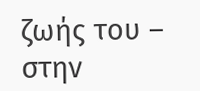ζωής του – στην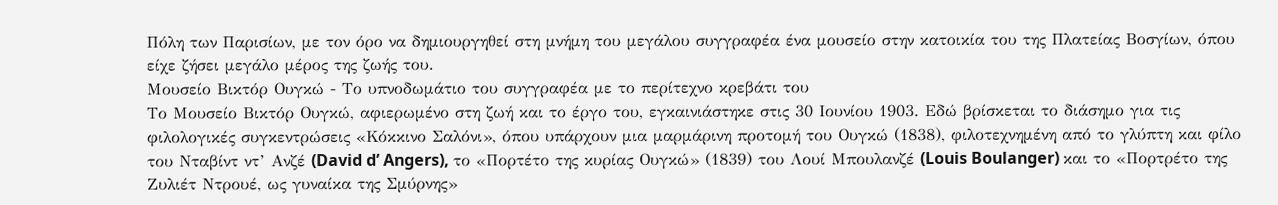Πόλη των Παρισίων, με τον όρο να δημιουργηθεί στη μνήμη του μεγάλου συγγραφέα ένα μουσείο στην κατοικία του της Πλατείας Βοσγίων, όπου είχε ζήσει μεγάλο μέρος της ζωής του.
Μουσείο Βικτόρ Ουγκώ - Το υπνοδωμάτιο του συγγραφέα με το περίτεχνο κρεβάτι του
Το Μουσείο Βικτόρ Ουγκώ, αφιερωμένο στη ζωή και το έργο του, εγκαινιάστηκε στις 30 Ιουνίου 1903. Εδώ βρίσκεται το διάσημο για τις φιλολογικές συγκεντρώσεις «Κόκκινο Σαλόνι», όπου υπάρχουν μια μαρμάρινη προτομή του Ουγκώ (1838), φιλοτεχνημένη από το γλύπτη και φίλο του Νταβίντ ντ’ Ανζέ (David d’ Angers), το «Πορτέτο της κυρίας Ουγκώ» (1839) του Λουί Μπουλανζέ (Louis Boulanger) και το «Πορτρέτο της Ζυλιέτ Ντρουέ, ως γυναίκα της Σμύρνης»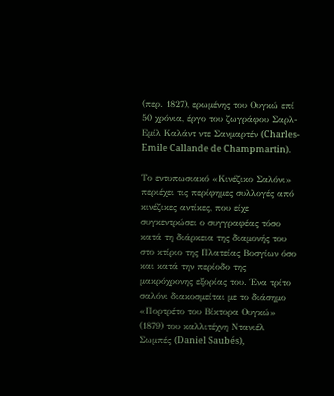(περ. 1827), ερωμένης του Ουγκώ επί 50 χρόνια, έργο του ζωγράφου Σαρλ-Εμίλ Καλάντ ντε Σανμαρτέν (Charles-Emile Callande de Champmartin).

Το εντυπωσιακό «Κινέζικο Σαλόνι» περιέχει τις περίφημες συλλογές από κινέζικες αντίκες, που είχε συγκεντρώσει ο συγγραφέας τόσο κατά τη διάρκεια της διαμονής του στο κτίριο της Πλατείας Βοσγίων όσο και κατά την περίοδο της μακρόχρονης εξορίας του. Ένα τρίτο σαλόνι διακοσμείται με το διάσημο «Πορτρέτο του Βίκτορα Ουγκώ» (1879) του καλλιτέχνη Ντανιέλ Σωμπές (Daniel Saubés),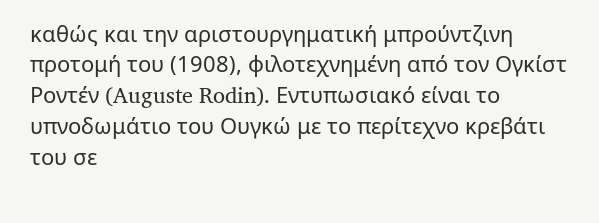καθώς και την αριστουργηματική μπρούντζινη προτομή του (1908), φιλοτεχνημένη από τον Ογκίστ Ροντέν (Auguste Rodin). Εντυπωσιακό είναι το υπνοδωμάτιο του Ουγκώ με το περίτεχνο κρεβάτι του σε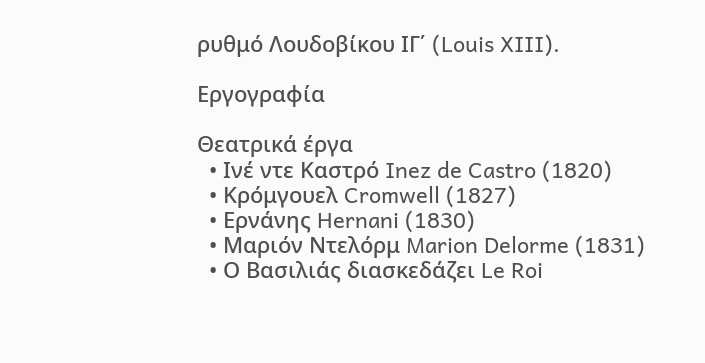ρυθμό Λουδοβίκου ΙΓ΄ (Louis XIII).

Εργογραφία

Θεατρικά έργα
  • Ινέ ντε Καστρό Inez de Castro (1820)
  • Κρόμγουελ Cromwell (1827)
  • Ερνάνης Hernani (1830)
  • Μαριόν Ντελόρμ Marion Delorme (1831)
  • Ο Βασιλιάς διασκεδάζει Le Roi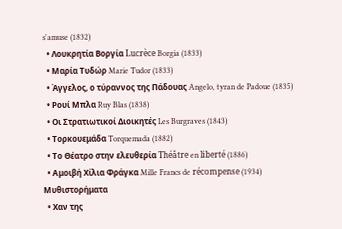s'amuse (1832)
  • Λουκρητία Βοργία Lucrèce Borgia (1833)
  • Μαρία Τυδώρ Marie Tudor (1833)
  • Άγγελος, ο τύραννος της Πάδουας Angelo, tyran de Padoue (1835)
  • Ρουί Μπλα Ruy Blas (1838)
  • Οι Στρατιωτικοί Διοικητές Les Burgraves (1843)
  • Τορκουεμάδα Torquemada (1882)
  • Το Θέατρο στην ελευθερία Théâtre en liberté (1886)
  • Αμοιβή Χίλια Φράγκα Mille Francs de récompense (1934)
Μυθιστορήματα
  • Χαν της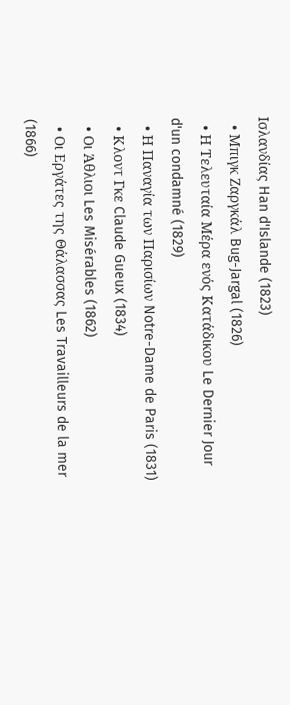Ισλανδίας Han d'Islande (1823)
  • Μπιγκ Ζαργκάλ Bug-Jargal (1826)
  • Η Τελευταία Μέρα ενός Κατάδικου Le Dernier Jour d'un condamné (1829)
  • Η Παναγία των Παρισίων Notre-Dame de Paris (1831)
  • Κλοντ Γκε Claude Gueux (1834)
  • Οι Άθλιοι Les Misérables (1862)
  • Οι Εργάτες της Θάλασσας Les Travailleurs de la mer (1866)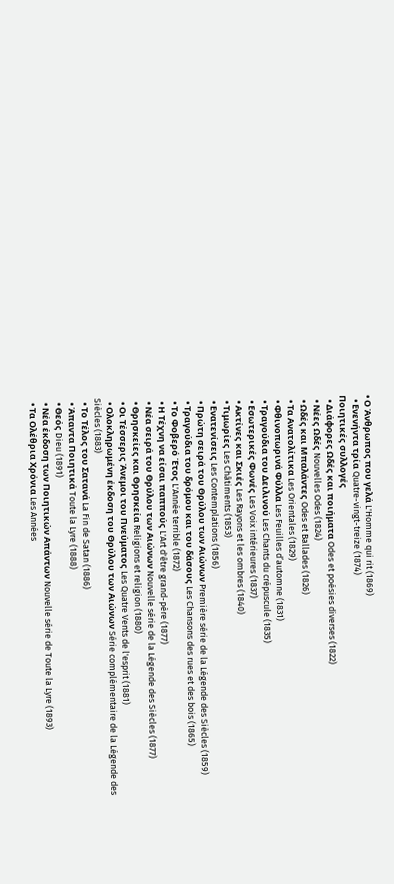• Ο Άνθρωπος που γελά L'Homme qui rit (1869)
  • Ενενήντα τρία Quatre-vingt-treize (1874)
Ποιητικές συλλογές
  • Διάφορες Ωδές και ποιήματα Odes et poésies diverses (1822)
  • Νέες Ωδές Nouvelles Odes (1824)
  • Ωδές και Μπαλάντες Odes et Ballades (1826)
  • Τα Ανατολίτικα Les Orientales (1829)
  • Φθινοπωρινά Φύλλα Les Feuilles d’automne (1831)
  • Τραγούδια του Δειλινού Les Chants du crépuscule (1835)
  • Εσωτερικές Φωνές Les Voix intérieures (1837)
  • Ακτίνες και Σκιές Les Rayons et les ombres (1840)
  • Τιμωρίες Les Châtiments (1853)
  • Ενατενίσεις Les Contemplations (1856)
  • Πρώτη σειρά του Θρύλου των Αιώνων Première série de la Légende des Siècles (1859)
  • Τραγούδια του δρόμου και του δάσους Les Chansons des rues et des bois (1865)
  • Το Φοβερό Έτος L'Année terrible (1872)
  • Η Τέχνη να είσαι παππούς L'Art d'être grand-père (1877)
  • Νέα σειρά του Θρύλου των Αιώνων Nouvelle série de la Légende des Siècles (1877)
  • Θρησκείες και Θρησκεία Religions et religion (1880)
  • Οι Τέσσερις Άνεμοι του Πνεύματος Les Quatre Vents de l'esprit (1881)
  • Ολοκληρωμένη έκδοση του Θρύλου των Αιώνων Série complémentaire de la Légende des Siècles (1883)
  • Το Τέλος του Σατανά La Fin de Satan (1886)
  • Άπαντα Ποιητικά Toute la Lyre (1888)
  • Θεός Dieu (1891)
  • Νέα έκδοση των Ποιητικών Απάντων Nouvelle série de Toute la Lyre (1893)
  • Τα Ολέθρια Χρόνια Les Années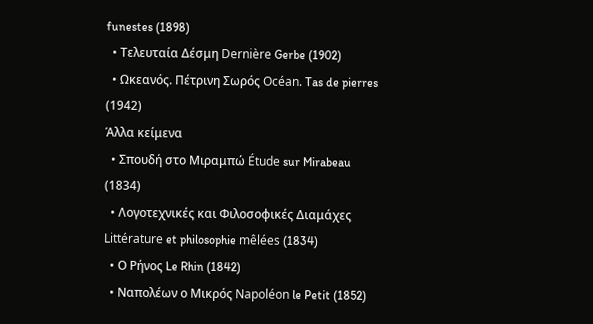funestes (1898)
  • Τελευταία Δέσμη Dernière Gerbe (1902)
  • Ωκεανός. Πέτρινη Σωρός Océan. Tas de pierres (1942)
Άλλα κείμενα
  • Σπουδή στο Μιραμπώ Étude sur Mirabeau (1834)
  • Λογοτεχνικές και Φιλοσοφικές Διαμάχες Littérature et philosophie mêlées (1834)
  • Ο Ρήνος Le Rhin (1842)
  • Ναπολέων ο Μικρός Napoléon le Petit (1852)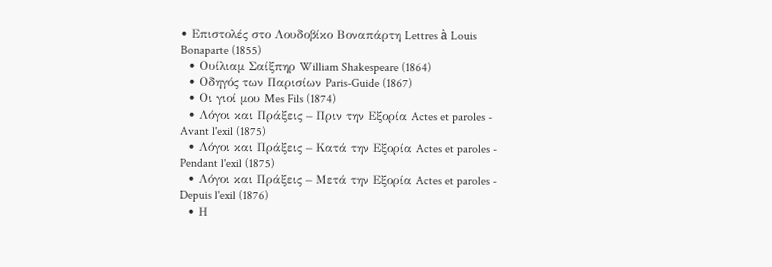• Επιστολές στο Λουδοβίκο Βοναπάρτη Lettres à Louis Bonaparte (1855)
  • Ουίλιαμ Σαίξπηρ William Shakespeare (1864)
  • Οδηγός των Παρισίων Paris-Guide (1867)
  • Οι γιοί μου Mes Fils (1874)
  • Λόγοι και Πράξεις – Πριν την Εξορία Actes et paroles - Avant l'exil (1875)
  • Λόγοι και Πράξεις – Κατά την Εξορία Actes et paroles - Pendant l'exil (1875)
  • Λόγοι και Πράξεις – Μετά την Εξορία Actes et paroles - Depuis l'exil (1876)
  • Η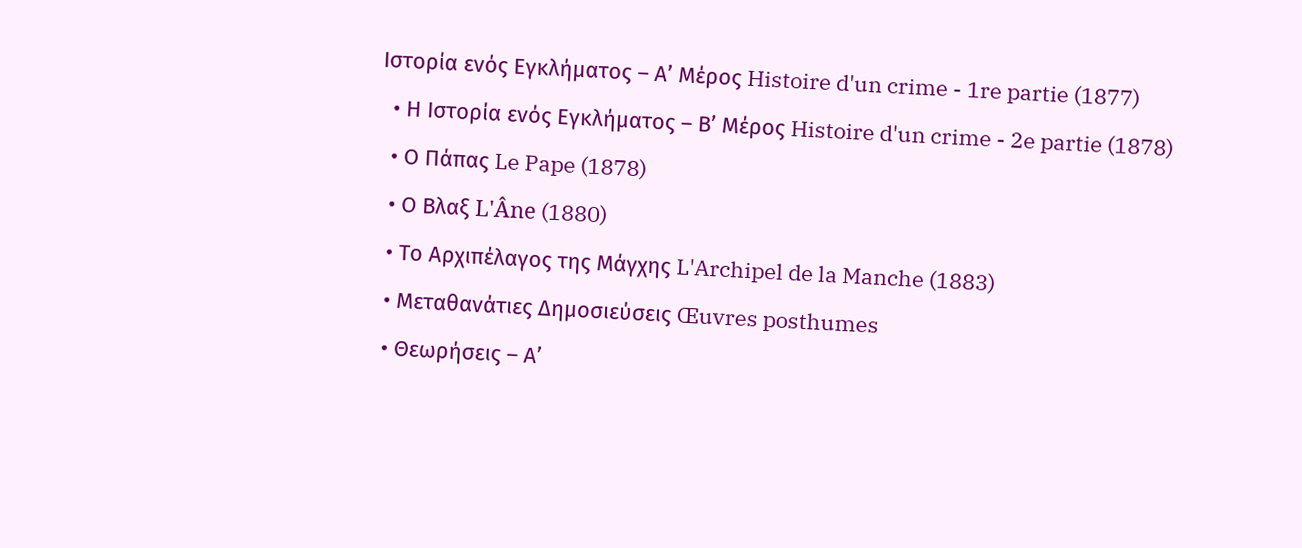Ιστορία ενός Εγκλήματος – Α’ Μέρος Histoire d'un crime - 1re partie (1877)
  • Η Ιστορία ενός Εγκλήματος – Β’ Μέρος Histoire d'un crime - 2e partie (1878)
  • Ο Πάπας Le Pape (1878)
  • Ο Βλαξ L'Âne (1880)
  • Το Αρχιπέλαγος της Μάγχης L'Archipel de la Manche (1883)
  • Μεταθανάτιες Δημοσιεύσεις Œuvres posthumes
  • Θεωρήσεις – Α’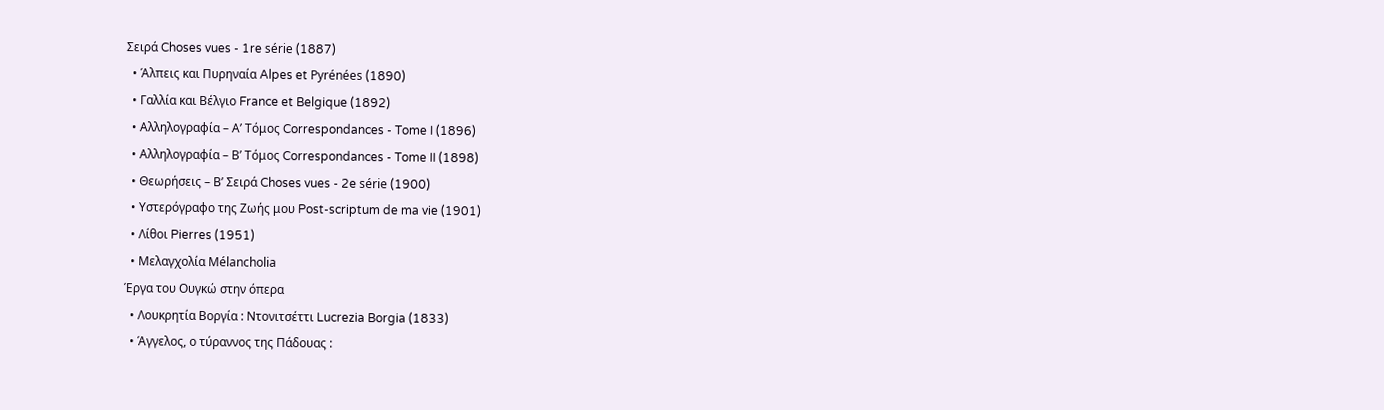Σειρά Choses vues - 1re série (1887)
  • Άλπεις και Πυρηναία Alpes et Pyrénées (1890)
  • Γαλλία και Βέλγιο France et Belgique (1892)
  • Αλληλογραφία – Α’ Τόμος Correspondances - Tome I (1896)
  • Αλληλογραφία – Β’ Τόμος Correspondances - Tome II (1898)
  • Θεωρήσεις – Β’ Σειρά Choses vues - 2e série (1900)
  • Υστερόγραφο της Ζωής μου Post-scriptum de ma vie (1901)
  • Λίθοι Pierres (1951)
  • Μελαγχολία Mélancholia
Έργα του Ουγκώ στην όπερα
  • Λουκρητία Βοργία : Ντονιτσέττι Lucrezia Borgia (1833)
  • Άγγελος, ο τύραννος της Πάδουας :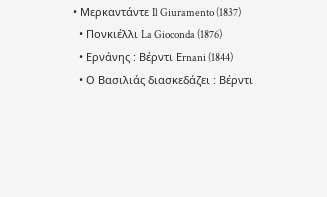• Μερκαντάντε Il Giuramento (1837)
  • Πονκιέλλι La Gioconda (1876)
  • Ερνάνης : Βέρντι Εrnani (1844)
  • Ο Βασιλιάς διασκεδάζει : Βέρντι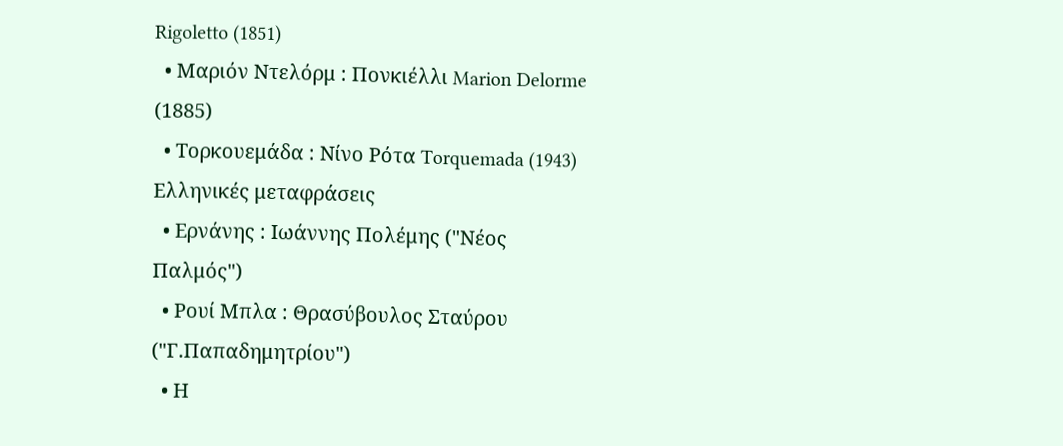Rigoletto (1851)
  • Μαριόν Ντελόρμ : Πονκιέλλι Marion Delorme (1885)
  • Τορκουεμάδα : Νίνο Ρότα Torquemada (1943)
Ελληνικές μεταφράσεις
  • Ερνάνης : Ιωάννης Πολέμης ("Νέος Παλμός")
  • Ρουί Μπλα : Θρασύβουλος Σταύρου ("Γ.Παπαδημητρίου")
  • Η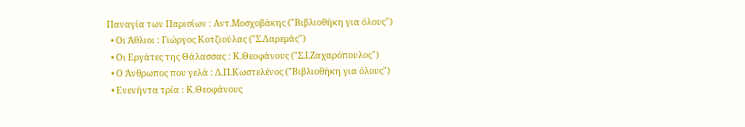Παναγία των Παρισίων : Αντ.Μοσχοβάκης ("Βιβλιοθήκη για όλους")
  • Οι Άθλιοι : Γιώργος Κοτζιούλας ("Σ.Δαρεμάς")
  • Οι Εργάτες της Θάλασσας : Κ.Θεοφάνους ("Σ.Ι.Ζαχαρόπουλος")
  • Ο Άνθρωπος που γελά : Δ.Π.Κωστελένος ("Βιβλιοθήκη για όλους")
  • Ενενήντα τρία : Κ.Θεοφάνους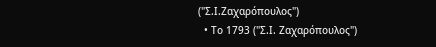("Σ.Ι.Ζαχαρόπουλος")
  • Το 1793 ("Σ.Ι. Ζαχαρόπουλος")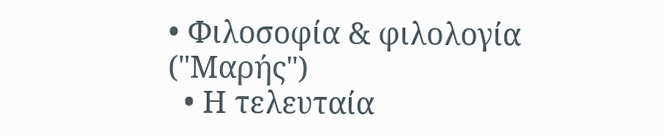• Φιλοσοφία & φιλολογία ("Μαρής")
  • Η τελευταία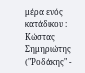μέρα ενός κατάδικου : Κώστας Σημηριώτης ("Ροδάκης" -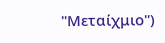"Μεταίχμιο")